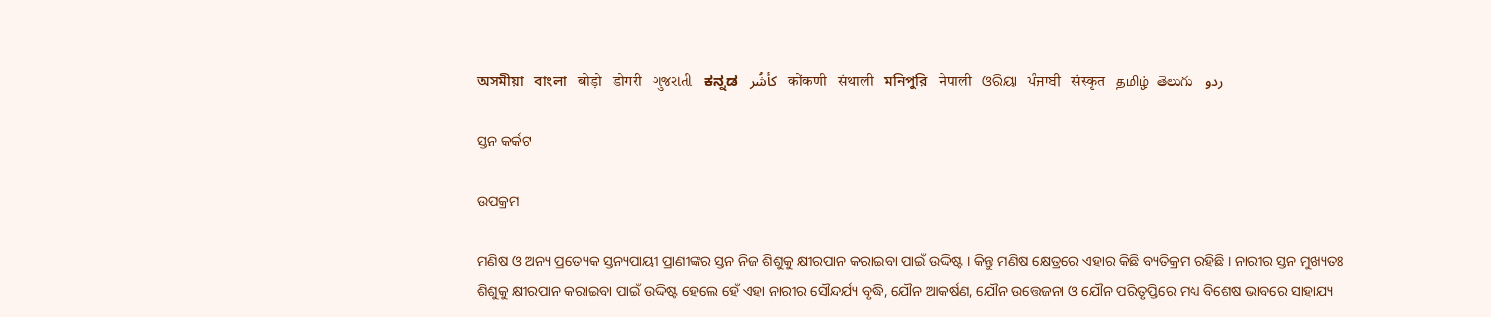অসমীয়া   বাংলা   बोड़ो   डोगरी   ગુજરાતી   ಕನ್ನಡ   كأشُر   कोंकणी   संथाली   মনিপুরি   नेपाली   ଓରିୟା   ਪੰਜਾਬੀ   संस्कृत   தமிழ்  తెలుగు   ردو

ସ୍ତନ କର୍କଟ

ଉପକ୍ରମ

ମଣିଷ ଓ ଅନ୍ୟ ପ୍ରତ୍ୟେକ ସ୍ତନ୍ୟପାୟୀ ପ୍ରାଣୀଙ୍କର ସ୍ତନ ନିଜ ଶିଶୁକୁ କ୍ଷୀରପାନ କରାଇବା ପାଇଁ ଉଦ୍ଦିଷ୍ଟ । କିନ୍ତୁ ମଣିଷ କ୍ଷେତ୍ରରେ ଏହାର କିଛି ବ୍ୟତିକ୍ରମ ରହିଛି । ନାରୀର ସ୍ତନ ମୁଖ୍ୟତଃ ଶିଶୁକୁ କ୍ଷୀରପାନ କରାଇବା ପାଇଁ ଉଦ୍ଦିଷ୍ଟ ହେଲେ ହେଁ ଏହା ନାରୀର ସୌନ୍ଦର୍ଯ୍ୟ ବୃଦ୍ଧି, ଯୌନ ଆକର୍ଷଣ, ଯୌନ ଉତ୍ତେଜନା ଓ ଯୌନ ପରିତୃପ୍ତିରେ ମଧ୍ୟ ବିଶେଷ ଭାବରେ ସାହାଯ୍ୟ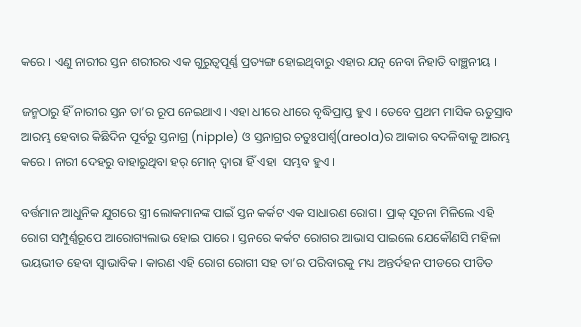କରେ । ଏଣୁ ନାରୀର ସ୍ତନ ଶରୀରର ଏକ ଗୁରୁତ୍ଵପୂର୍ଣ୍ଣ ପ୍ରତ୍ୟଙ୍ଗ ହୋଇଥିବାରୁ ଏହାର ଯତ୍ନ ନେବା ନିହାତି ବାଞ୍ଛନୀୟ ।

ଜନ୍ମଠାରୁ ହିଁ ନାରୀର ସ୍ତନ ତା’ର ରୂପ ନେଇଥାଏ । ଏହା ଧୀରେ ଧୀରେ ବୃଦ୍ଧିପ୍ରାପ୍ତ ହୁଏ । ତେବେ ପ୍ରଥମ ମାସିକ ଋତୁସ୍ରାବ ଆରମ୍ଭ ହେବାର କିଛିଦିନ ପୂର୍ବରୁ ସ୍ତନାଗ୍ର (nipple) ଓ ସ୍ତନାଗ୍ରର ଚତୁଃପାର୍ଶ୍ଵ(areola)ର ଆକାର ବଦଳିବାକୁ ଆରମ୍ଭ କରେ । ନାରୀ ଦେହରୁ ବାହାରୁଥିବା ହର୍ ମୋନ୍ ଦ୍ଵାରା ହିଁ ଏହା  ସମ୍ଭବ ହୁଏ ।

ବର୍ତ୍ତମାନ ଆଧୁନିକ ଯୁଗରେ ସ୍ତ୍ରୀ ଲୋକମାନଙ୍କ ପାଇଁ ସ୍ତନ କର୍କଟ ଏକ ସାଧାରଣ ରୋଗ । ପ୍ରାକ୍ ସୂଚନା ମିଳିଲେ ଏହି ରୋଗ ସମ୍ପୁର୍ଣ୍ଣରୂପେ ଆରୋଗ୍ୟଲାଭ ହୋଇ ପାରେ । ସ୍ତନରେ କର୍କଟ ରୋଗର ଆଭାସ ପାଇଲେ ଯେକୌଣସି ମହିଳା ଭୟଭୀତ ହେବା ସ୍ଵାଭାବିକ । କାରଣ ଏହି ରୋଗ ରୋଗୀ ସହ ତା’ର ପରିବାରକୁ ମଧ୍ୟ ଅନ୍ତର୍ଦହନ ପୀଡରେ ପୀଡିତ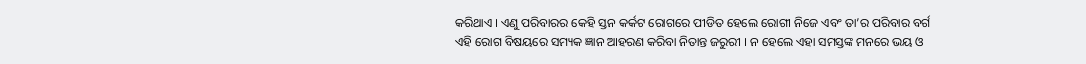କରିଥାଏ । ଏଣୁ ପରିବାରର କେହି ସ୍ତନ କର୍କଟ ରୋଗରେ ପୀଡିତ ହେଲେ ରୋଗୀ ନିଜେ ଏବଂ ତା’ର ପରିବାର ବର୍ଗ ଏହି ରୋଗ ବିଷୟରେ ସମ୍ୟକ ଜ୍ଞାନ ଆହରଣ କରିବା ନିତାନ୍ତ ଜରୁରୀ । ନ ହେଲେ ଏହା ସମସ୍ତଙ୍କ ମନରେ ଭୟ ଓ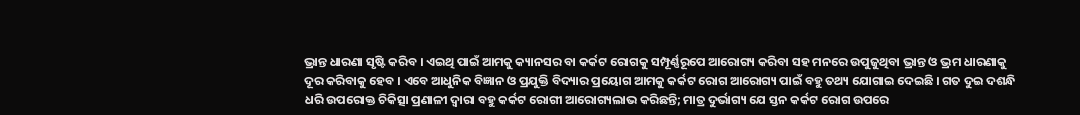ଭ୍ରାନ୍ତ ଧାରଣା ସୃଷ୍ଟି କରିବ । ଏଇଥି ପାଇଁ ଆମକୁ କ୍ୟାନସର ବା କର୍କଟ ରୋଗକୁ ସମ୍ପୂର୍ଣ୍ଣରୂପେ ଆରୋଗ୍ୟ କରିବା ସହ ମନରେ ଉପୁଜୁଥିବା ଭ୍ରାନ୍ତ ଓ ଭ୍ରମ ଧାରଣାକୁ ଦୂର କରିବାକୁ ହେବ । ଏବେ ଆଧୁନିକ ବିଜ୍ଞାନ ଓ ପ୍ରଯୁକ୍ତି ବିଦ୍ୟାର ପ୍ରୟୋଗ ଆମକୁ କର୍କଟ ରୋଗ ଆରୋଗ୍ୟ ପାଇଁ ବହୁ ତଥ୍ୟ ଯୋଗାଇ ଦେଇଛି । ଗତ ଦୁଇ ଦଶନ୍ଧି ଧରି ଉପରୋକ୍ତ ଚିକିତ୍ସା ପ୍ରଣାଳୀ ଦ୍ଵାରା ବହୁ କର୍କଟ ରୋଗୀ ଆରୋଗ୍ୟଲାଭ କରିଛନ୍ତି; ମାତ୍ର ଦୁର୍ଭାଗ୍ୟ ଯେ ସ୍ତନ କର୍କଟ ରୋଗ ଉପରେ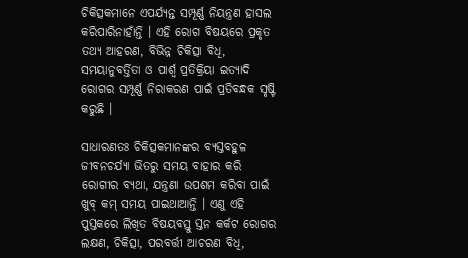ଚିକିତ୍ସକମାନେ ଏପର୍ଯ୍ୟନ୍ତ ସମ୍ପୂର୍ଣ୍ଣ ନିୟନ୍ତ୍ରଣ ହାସଲ କରିପାରିନାହାଁନ୍ତି । ଏହି ରୋଗ ବିଷୟରେ ପ୍ରକୃତ ତଥ୍ୟ ଆହରଣ, ବିଭିନ୍ନ ଚିକିତ୍ସା ବିଧି, ସମୟାନୁବର୍ତ୍ତିତା ଓ ପାର୍ଶ୍ଵ ପ୍ରତିକ୍ରିୟା ଇତ୍ୟାଦି ରୋଗର ସମ୍ପୂର୍ଣ୍ଣ ନିରାକରଣ ପାଇଁ ପ୍ରତିବନ୍ଧକ ସୃଷ୍ଟି କରୁଛି ।

ସାଧାରଣତଃ ଚିକିତ୍ସକମାନଙ୍କର ବ୍ୟସ୍ତବହୁଳ ଜୀବନଚର୍ଯ୍ୟା ଭିତରୁ ସମୟ ବାହାର କରି ରୋଗୀର ବ୍ୟଥା, ଯନ୍ତ୍ରଣା ଉପଶମ କରିବା ପାଇଁ ଖୁବ୍ କମ୍ ସମୟ ପାଇଥାଆନ୍ତି । ଏଣୁ ଏହି ପୁସ୍ତକରେ ଲିଖିତ ବିଷୟବସ୍ତୁ ସ୍ତନ କର୍କଟ ରୋଗର ଲକ୍ଷଣ, ଚିକିତ୍ସା, ପରବର୍ତ୍ତୀ ଆଚରଣ ବିଧି,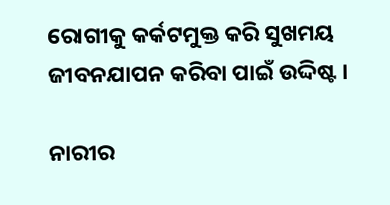ରୋଗୀକୁ କର୍କଟମୁକ୍ତ କରି ସୁଖମୟ ଜୀବନଯାପନ କରିବା ପାଇଁ ଉଦ୍ଦିଷ୍ଟ ।

ନାରୀର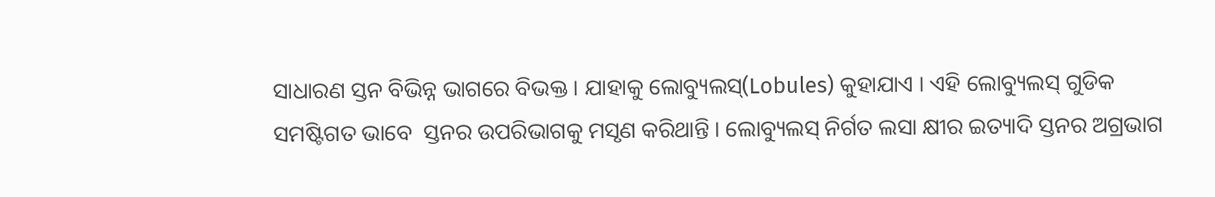ସାଧାରଣ ସ୍ତନ ବିଭିନ୍ନ ଭାଗରେ ବିଭକ୍ତ । ଯାହାକୁ ଲୋବ୍ୟୁଲସ୍(Lobules) କୁହାଯାଏ । ଏହି ଲୋବ୍ୟୁଲସ୍ ଗୁଡିକ ସମଷ୍ଟିଗତ ଭାବେ  ସ୍ତନର ଉପରିଭାଗକୁ ମସୃଣ କରିଥାନ୍ତି । ଲୋବ୍ୟୁଲସ୍ ନିର୍ଗତ ଲସା କ୍ଷୀର ଇତ୍ୟାଦି ସ୍ତନର ଅଗ୍ରଭାଗ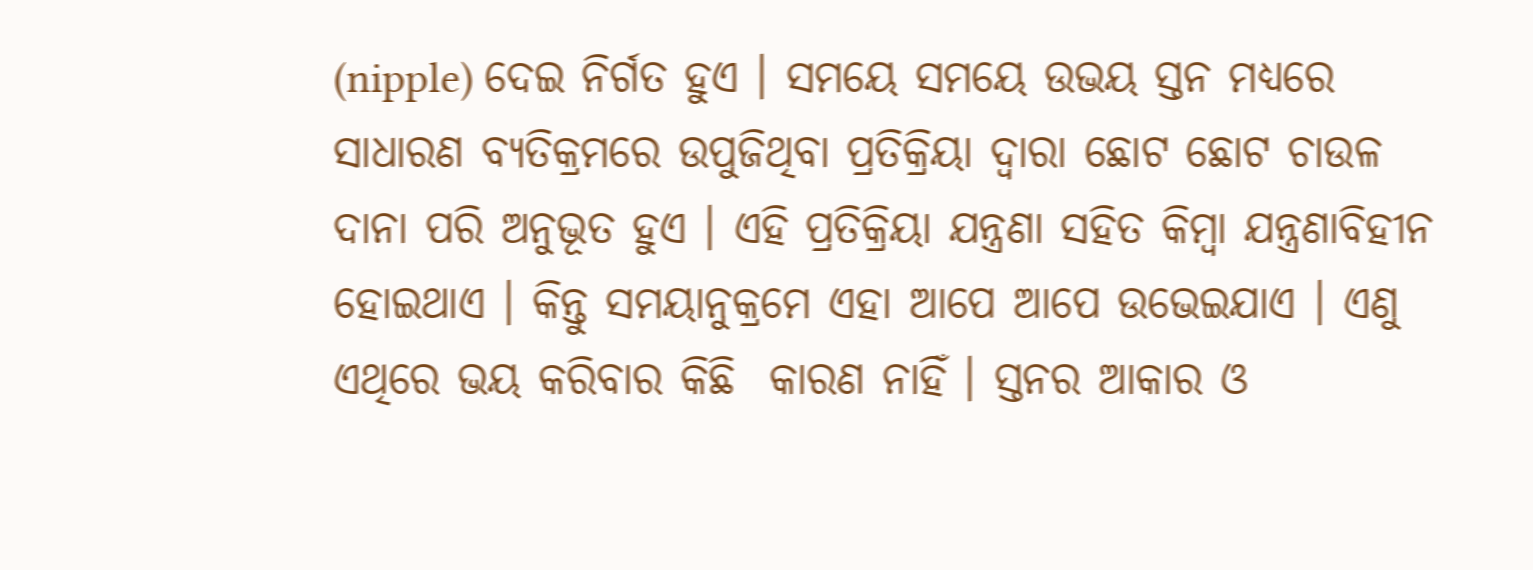(nipple) ଦେଇ ନିର୍ଗତ ହୁଏ । ସମୟେ ସମୟେ ଉଭୟ ସ୍ତନ ମଧ୍ୟରେ ସାଧାରଣ ବ୍ୟତିକ୍ରମରେ ଉପୁଜିଥିବା ପ୍ରତିକ୍ରିୟା ଦ୍ଵାରା ଛୋଟ ଛୋଟ ଚାଉଳ ଦାନା ପରି ଅନୁଭୂତ ହୁଏ । ଏହି ପ୍ରତିକ୍ରିୟା ଯନ୍ତ୍ରଣା ସହିତ କିମ୍ବା ଯନ୍ତ୍ରଣାବିହୀନ ହୋଇଥାଏ । କିନ୍ତୁ ସମୟାନୁକ୍ରମେ ଏହା ଆପେ ଆପେ ଉଭେଇଯାଏ । ଏଣୁ ଏଥିରେ ଭୟ କରିବାର କିଛି  କାରଣ ନାହିଁ । ସ୍ତନର ଆକାର ଓ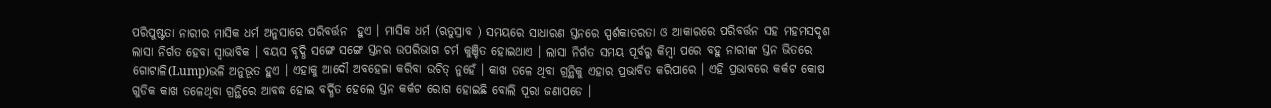ପରିପୁଷ୍ଟତା ନାରୀର ମାସିକ ଧର୍ମ ଅନୁସାରେ ପରିବର୍ତ୍ତନ  ହୁଏ । ମାସିକ ଧର୍ମ (ଋତୁସ୍ରାବ ) ସମୟରେ ସାଧାରଣ ସ୍ତନରେ ସ୍ପର୍ଶକାତରତା ଓ ଆକାରରେ ପରିବର୍ତ୍ତନ ସହ ମହମସଦୃଶ ଲାସା ନିର୍ଗତ ହେବା ସ୍ଵାଭାବିକ । ବୟସ ବୃଦ୍ଧି ସଙ୍ଗେ ସଙ୍ଗେ ସ୍ତନର ଉପରିଭାଗ ଚର୍ମ କୁଞ୍ଚିତ ହୋଇଥାଏ । ଲାସା ନିର୍ଗତ ସମୟ ପୂର୍ବରୁ କିମ୍ବା ପରେ ବହୁ ନାରୀଙ୍କ ସ୍ତନ ଭିତରେ ଗୋଟାଳି(Lump)ଭଳି ଅନୁଭୂତ ହୁଏ । ଏହାକୁ ଆଦୌ ଅବହେଳା କରିବା ଉଚିତ୍ ନୁହେଁ । କାଖ ତଳେ ଥିବା ଗ୍ରନ୍ଥିକୁ ଏହାର ପ୍ରଭାବିତ କରିପାରେ । ଏହି ପ୍ରଭାବରେ କର୍କଟ କୋଷ ଗୁଡିକ କାଖ ତଳେଥିବା ଗ୍ରନ୍ଥିରେ ଆବଦ୍ଧ ହୋଇ ବର୍ଦ୍ଧିତ ହେଲେ ସ୍ତନ କର୍କଟ ରୋଗ ହୋଇଛି ବୋଲି ପୂରା ଜଣାପଡେ ।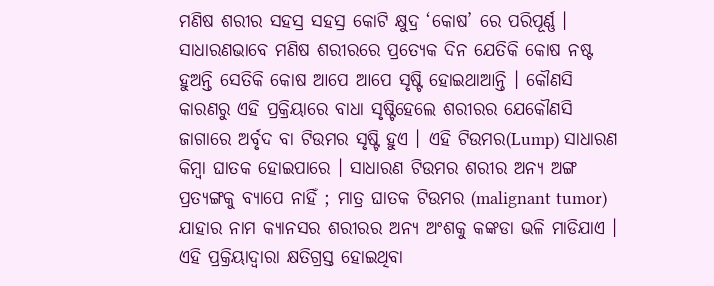ମଣିଷ ଶରୀର ସହସ୍ର ସହସ୍ର କୋଟି କ୍ଷୁଦ୍ର ‘କୋଷ’ ରେ ପରିପୂର୍ଣ୍ଣ । ସାଧାରଣଭାବେ ମଣିଷ ଶରୀରରେ ପ୍ରତ୍ୟେକ ଦିନ ଯେତିକି କୋଷ ନଷ୍ଟ ହୁଅନ୍ତି ସେତିକି କୋଷ ଆପେ ଆପେ ସୃଷ୍ଟି ହୋଇଥାଆନ୍ତି । କୌଣସି କାରଣରୁ ଏହି ପ୍ରକ୍ରିୟାରେ ବାଧା ସୃଷ୍ଟିହେଲେ ଶରୀରର ଯେକୌଣସି ଜାଗାରେ ଅର୍ବୃଦ ବା ଟିଉମର ସୃଷ୍ଟି ହୁଏ । ଏହି ଟିଉମର(Lump) ସାଧାରଣ କିମ୍ବା ଘାତକ ହୋଇପାରେ । ସାଧାରଣ ଟିଉମର ଶରୀର ଅନ୍ୟ ଅଙ୍ଗ ପ୍ରତ୍ୟଙ୍ଗକୁ ବ୍ୟାପେ ନାହିଁ ; ମାତ୍ର ଘାତକ ଟିଉମର (malignant tumor) ଯାହାର ନାମ କ୍ୟାନସର ଶରୀରର ଅନ୍ୟ ଅଂଶକୁ କଙ୍କଡା ଭଳି ମାଡିଯାଏ । ଏହି ପ୍ରକ୍ରିୟାଦ୍ଵାରା କ୍ଷତିଗ୍ରସ୍ତ ହୋଇଥିବା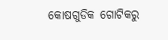କୋଷଗୁଡିକ ଗୋଟିକରୁ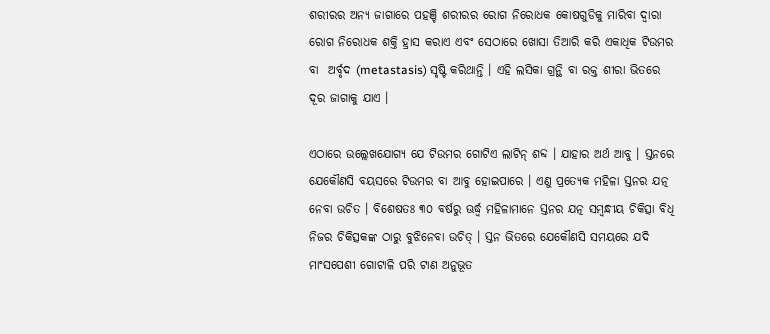ଶରୀରର ଅନ୍ୟ ଜାଗାରେ ପହଞ୍ଚି ଶରୀରର ରୋଗ ନିରୋଧକ କୋଷଗୁଡିକୁ ମାରିବା ଦ୍ଵାରା ରୋଗ ନିରୋଧକ ଶକ୍ତି ହ୍ରାସ କରାଏ ଏବଂ ସେଠାରେ ଖୋସା ତିଆରି କରି ଏକାଧିକ ଟିଉମର ବା  ଅର୍ବୃଦ (metastasis) ସୃଷ୍ଟି କରିଥାନ୍ତି । ଏହି ଲସିକା ଗ୍ରନ୍ଥି ବା ରକ୍ତ ଶୀରା ଭିତରେ ଦୂର ଜାଗାକୁ ଯାଏ ।

ଏଠାରେ ଉଲ୍ଲେଖଯୋଗ୍ୟ ଯେ ଟିଉମର ଗୋଟିଏ ଲାଟିନ୍ ଶବ୍ଦ । ଯାହାର ଅର୍ଥ ଆବୁ । ସ୍ତନରେ ଯେକୌଣସି ବୟସରେ ଟିଉମର ବା ଆବୁ ହୋଇପାରେ । ଏଣୁ ପ୍ରତ୍ୟେକ ମହିଳା ସ୍ତନର ଯତ୍ନ ନେବା ଉଚିତ । ବିଶେଷତଃ ୩୦ ବର୍ଷରୁ ଊର୍ଦ୍ଧ୍ଵ ମହିଳାମାନେ ସ୍ତନର ଯତ୍ନ ସମ୍ବନ୍ଧୀୟ ଚିକିତ୍ସା ବିଧି ନିଜର ଚିକିତ୍ସକଙ୍କ ଠାରୁ ବୁଝିନେବା ଉଚିତ୍ । ସ୍ତନ ଭିତରେ ଯେକୌଣସି ସମୟରେ ଯଦି ମାଂସପେଶୀ ଗୋଟାଳି ପରି ଟାଣ ଅନୁଭୂତ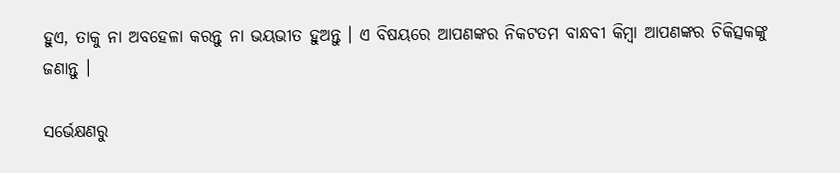ହୁଏ, ତାକୁ ନା ଅବହେଳା କରନ୍ତୁ ନା ଭୟଭୀତ ହୁଅନ୍ତୁ । ଏ ବିଷୟରେ ଆପଣଙ୍କର ନିକଟତମ ବାନ୍ଧବୀ କିମ୍ବା ଆପଣଙ୍କର ଚିକିତ୍ସକଙ୍କୁ ଜଣାନ୍ତୁ ।

ସର୍ଭେକ୍ଷଣରୁ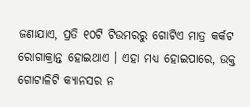ଜଣାଯାଏ, ପ୍ରତି ୧୦ଟି ଟିଉମରରୁ ଗୋଟିଏ ମାତ୍ର କର୍କଟ ରୋଗାକ୍ରାନ୍ତ ହୋଇଥାଏ । ଏହା ମଧ୍ୟ ହୋଇପାରେ, ଉକ୍ତ ଗୋଟାଳିଟି କ୍ୟାନସର ନ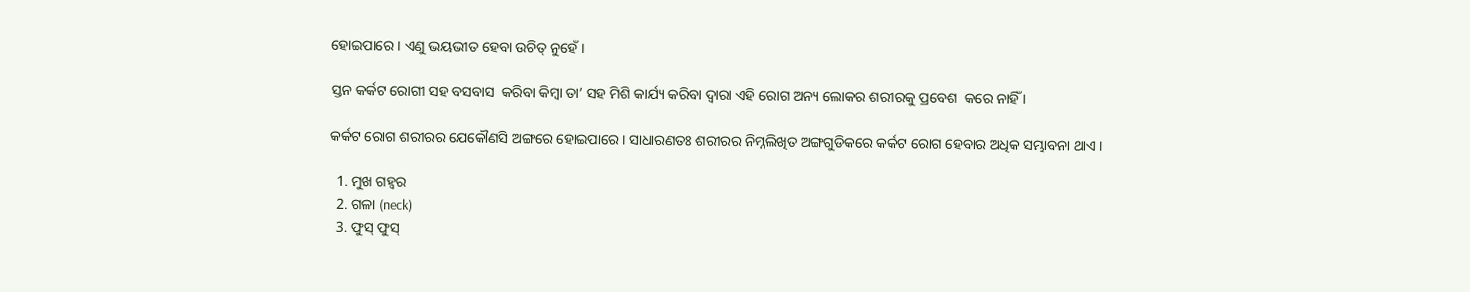ହୋଇପାରେ । ଏଣୁ ଭୟଭୀତ ହେବା ଉଚିତ୍ ନୁହେଁ।

ସ୍ତନ କର୍କଟ ରୋଗୀ ସହ ବସବାସ  କରିବା କିମ୍ବା ତା’ ସହ ମିଶି କାର୍ଯ୍ୟ କରିବା ଦ୍ଵାରା ଏହି ରୋଗ ଅନ୍ୟ ଲୋକର ଶରୀରକୁ ପ୍ରବେଶ  କରେ ନାହିଁ ।

କର୍କଟ ରୋଗ ଶରୀରର ଯେକୌଣସି ଅଙ୍ଗରେ ହୋଇପାରେ । ସାଧାରଣତଃ ଶରୀରର ନିମ୍ନଲିଖିତ ଅଙ୍ଗଗୁଡିକରେ କର୍କଟ ରୋଗ ହେବାର ଅଧିକ ସମ୍ଭାବନା ଥାଏ ।

  1. ମୁଖ ଗହ୍ଵର
  2. ଗଳା (neck)
  3. ଫୁସ୍ ଫୁସ୍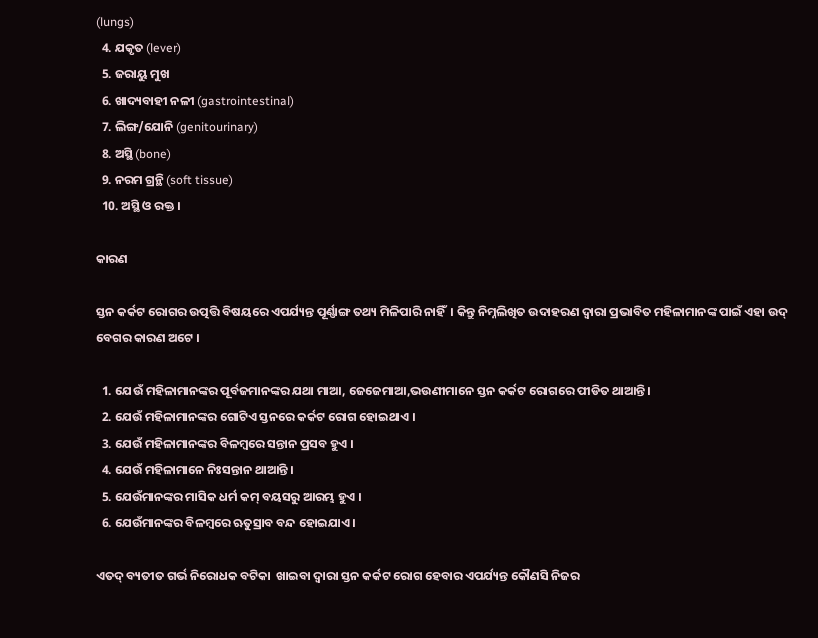(lungs)
  4. ଯକୃତ (lever)
  5. ଜରାୟୁ ମୁଖ
  6. ଖାଦ୍ୟବାହୀ ନଳୀ (gastrointestinal)
  7. ଲିଙ୍ଗ/ଯୋନି (genitourinary)
  8. ଅସ୍ଥି (bone)
  9. ନରମ ଗ୍ରନ୍ଥି (soft tissue)
  10. ଅସ୍ଥି ଓ ରକ୍ତ ।

କାରଣ

ସ୍ତନ କର୍କଟ ରୋଗର ଉତ୍ପତ୍ତି ବିଷୟରେ ଏପର୍ଯ୍ୟନ୍ତ ପୂର୍ଣ୍ଣାଙ୍ଗ ତଥ୍ୟ ମିଳିପାରି ନାହିଁ  । କିନ୍ତୁ ନିମ୍ନଲିଖିତ ଉଦାହରଣ ଦ୍ଵାରା ପ୍ରଭାବିତ ମହିଳାମାନଙ୍କ ପାଇଁ ଏହା ଉଦ୍ ବେଗର କାରଣ ଅଟେ ।

  1. ଯେଉଁ ମହିଳାମାନଙ୍କର ପୂର୍ବଜମାନଙ୍କର ଯଥା ମାଆ, ଜେଜେମାଆ,ଭଉଣୀମାନେ ସ୍ତନ କର୍କଟ ରୋଗରେ ପୀଡିତ ଥାଆନ୍ତି ।
  2. ଯେଉଁ ମହିଳାମାନଙ୍କର ଗୋଟିଏ ସ୍ତନରେ କର୍କଟ ରୋଗ ହୋଇଥାଏ ।
  3. ଯେଉଁ ମହିଳାମାନଙ୍କର ବିଳମ୍ବରେ ସନ୍ତାନ ପ୍ରସବ ହୁଏ ।
  4. ଯେଉଁ ମହିଳାମାନେ ନିଃସନ୍ତାନ ଥାଆନ୍ତି ।
  5. ଯେଉଁମାନଙ୍କର ମାସିକ ଧର୍ମ କମ୍ ବୟସରୁ ଆରମ୍ଭ ହୁଏ ।
  6. ଯେଉଁମାନଙ୍କର ବିଳମ୍ବରେ ଋତୁସ୍ରାବ ବନ୍ଦ ହୋଇଯାଏ ।

ଏତଦ୍ ବ୍ୟତୀତ ଗର୍ଭ ନିରୋଧକ ବଟିକା  ଖାଇବା ଦ୍ଵାରା ସ୍ତନ କର୍କଟ ରୋଗ ହେବାର ଏପର୍ଯ୍ୟନ୍ତ କୌଣସି ନିଜର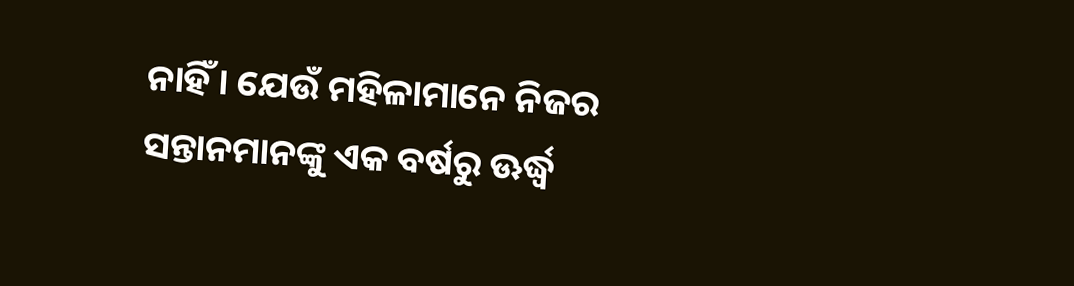ନାହିଁ । ଯେଉଁ ମହିଳାମାନେ ନିଜର ସନ୍ତାନମାନଙ୍କୁ ଏକ ବର୍ଷରୁ ଊର୍ଦ୍ଧ୍ଵ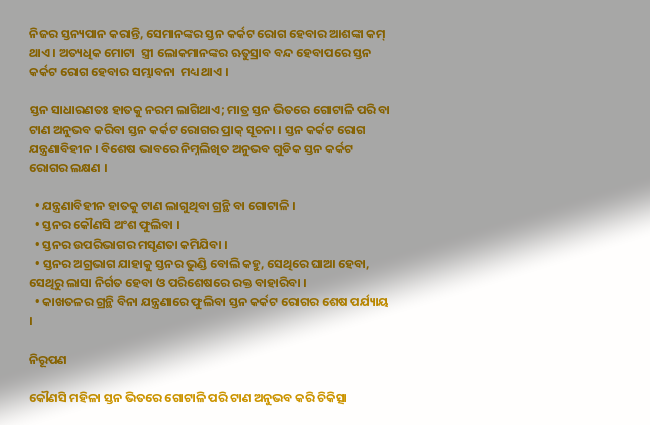ନିଜର ସ୍ତନ୍ୟପାନ କରାନ୍ତି, ସେମାନଙ୍କର ସ୍ତନ କର୍କଟ ରୋଗ ହେବାର ଆଶଙ୍କା କମ୍ ଥାଏ । ଅତ୍ୟଧିକ ମୋଟା  ସ୍ତ୍ରୀ ଲୋକମାନଙ୍କର ଋତୁସ୍ରାବ ବନ୍ଦ ହେବାପରେ ସ୍ତନ କର୍କଟ ରୋଗ ହେବାର ସମ୍ଭାବନା  ମଧ୍ୟ ଥାଏ ।

ସ୍ତନ ସାଧାରଣତଃ ହାତକୁ ନରମ ଲାଗିଥାଏ; ମାତ୍ର ସ୍ତନ ଭିତରେ ଗୋଟାଳି ପରି ବା ଟାଣ ଅନୁଭବ କରିବା ସ୍ତନ କର୍କଟ ରୋଗର ପ୍ରାକ୍ ସୂଚନା । ସ୍ତନ କର୍କଟ ରୋଗ ଯନ୍ତ୍ରଣାବିହୀନ । ବିଶେଷ ଭାବରେ ନିମ୍ନଲିଖିତ ଅନୁଭବ ଗୁଡିକ ସ୍ତନ କର୍କଟ ରୋଗର ଲକ୍ଷଣ ।

  • ଯନ୍ତ୍ରଣାବିହୀନ ହାତକୁ ଟାଣ ଲାଗୁଥିବା ଗ୍ରନ୍ଥି ବା ଗୋଟାଳି ।
  • ସ୍ତନର କୌଣସି ଅଂଶ ଫୁଲିବା ।
  • ସ୍ତନର ଉପରିଭାଗର ମସୃଣତା କମିଯିବା ।
  • ସ୍ତନର ଅଗ୍ରଭାଗ ଯାହାକୁ ସ୍ତନର ଭୁଣ୍ଡି ବୋଲି କହୁ, ସେଥିରେ ଘାଆ ହେବା, ସେଥିରୁ ଲାସା ନିର୍ଗତ ହେବା ଓ ପରିଶେଷରେ ରକ୍ତ ବାହାରିବା ।
  • କାଖତଳର ଗ୍ରନ୍ଥି ବିନା ଯନ୍ତ୍ରଣାରେ ଫୁଲିବା ସ୍ତନ କର୍କଟ ରୋଗର ଶେଷ ପର୍ଯ୍ୟାୟ ।

ନିରୂପଣ

କୌଣସି ମହିଳା ସ୍ତନ ଭିତରେ ଗୋଟାଳି ପରି ଟାଣ ଅନୁଭବ କରି ଚିକିତ୍ସା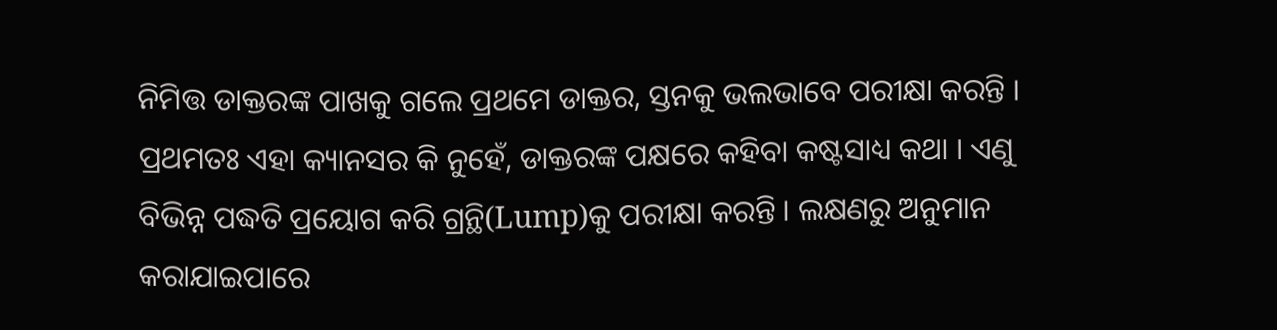ନିମିତ୍ତ ଡାକ୍ତରଙ୍କ ପାଖକୁ ଗଲେ ପ୍ରଥମେ ଡାକ୍ତର, ସ୍ତନକୁ ଭଲଭାବେ ପରୀକ୍ଷା କରନ୍ତି । ପ୍ରଥମତଃ ଏହା କ୍ୟାନସର କି ନୁହେଁ, ଡାକ୍ତରଙ୍କ ପକ୍ଷରେ କହିବା କଷ୍ଟସାଧ୍ୟ କଥା । ଏଣୁ ବିଭିନ୍ନ ପଦ୍ଧତି ପ୍ରୟୋଗ କରି ଗ୍ରନ୍ଥି(Lump)କୁ ପରୀକ୍ଷା କରନ୍ତି । ଲକ୍ଷଣରୁ ଅନୁମାନ କରାଯାଇପାରେ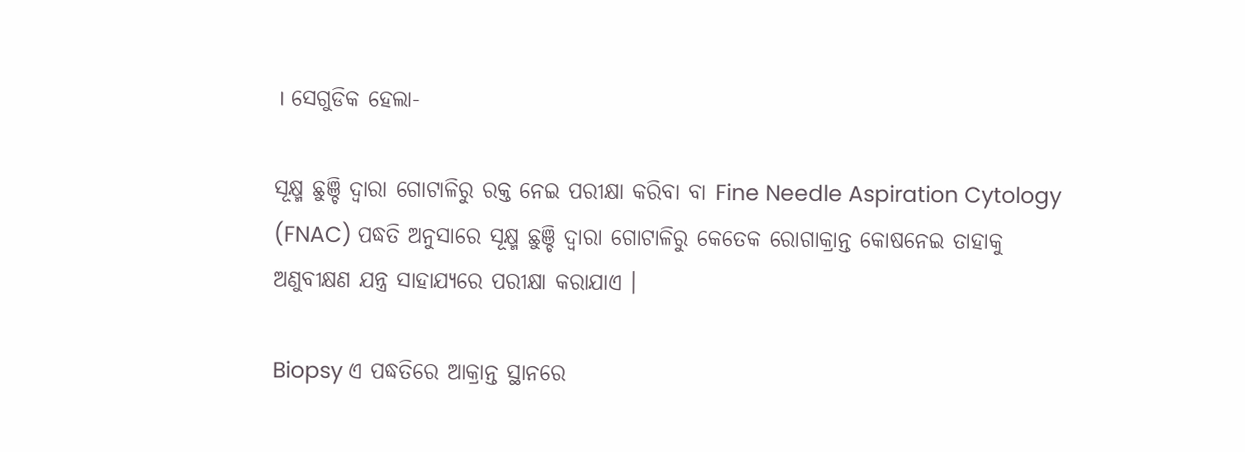। ସେଗୁଡିକ ହେଲା-

ସୂକ୍ଷ୍ମ ଛୁଞ୍ଚି ଦ୍ଵାରା ଗୋଟାଳିରୁ ରକ୍ତ ନେଇ ପରୀକ୍ଷା କରିବା ବା Fine Needle Aspiration Cytology (FNAC) ପଦ୍ଧତି ଅନୁସାରେ ସୂକ୍ଷ୍ମ ଛୁଞ୍ଚି ଦ୍ଵାରା ଗୋଟାଳିରୁ କେତେକ ରୋଗାକ୍ରାନ୍ତ କୋଷନେଇ ତାହାକୁ ଅଣୁବୀକ୍ଷଣ ଯନ୍ତ୍ର ସାହାଯ୍ୟରେ ପରୀକ୍ଷା କରାଯାଏ ।

Biopsy ଏ ପଦ୍ଧତିରେ ଆକ୍ରାନ୍ତ ସ୍ଥାନରେ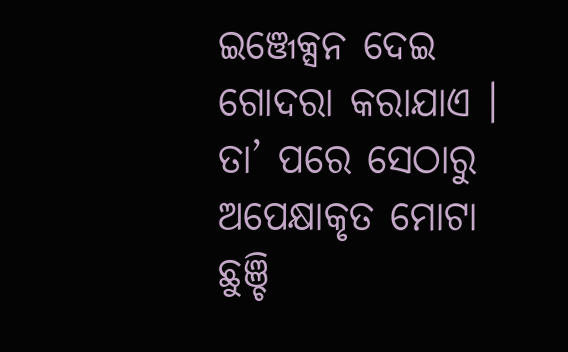ଇଞ୍ଜେକ୍ସନ ଦେଇ ଗୋଦରା କରାଯାଏ । ତା’ ପରେ ସେଠାରୁ ଅପେକ୍ଷାକୃତ ମୋଟା ଛୁଞ୍ଚି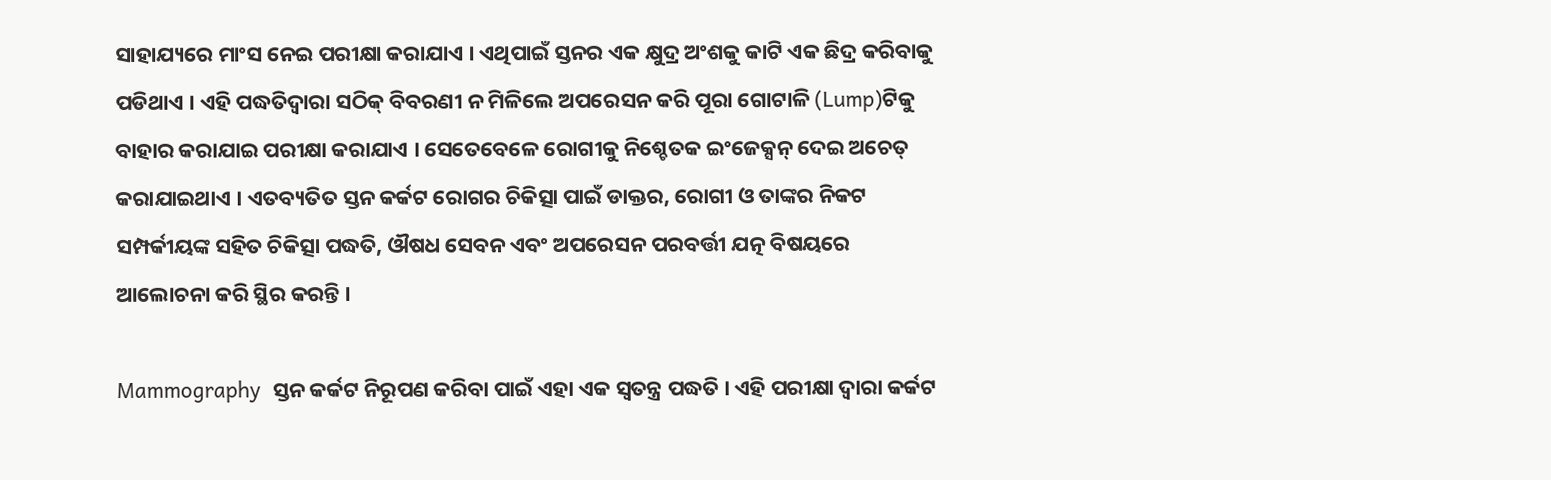ସାହାଯ୍ୟରେ ମାଂସ ନେଇ ପରୀକ୍ଷା କରାଯାଏ । ଏଥିପାଇଁ ସ୍ତନର ଏକ କ୍ଷୁଦ୍ର ଅଂଶକୁ କାଟି ଏକ ଛିଦ୍ର କରିବାକୁ ପଡିଥାଏ । ଏହି ପଦ୍ଧତିଦ୍ଵାରା ସଠିକ୍ ବିବରଣୀ ନ ମିଳିଲେ ଅପରେସନ କରି ପୂରା ଗୋଟାଳି (Lump)ଟିକୁ ବାହାର କରାଯାଇ ପରୀକ୍ଷା କରାଯାଏ । ସେତେବେଳେ ରୋଗୀକୁ ନିଶ୍ଚେତକ ଇଂଜେକ୍ସନ୍ ଦେଇ ଅଚେତ୍ କରାଯାଇଥାଏ । ଏତବ୍ୟତିତ ସ୍ତନ କର୍କଟ ରୋଗର ଚିକିତ୍ସା ପାଇଁ ଡାକ୍ତର, ରୋଗୀ ଓ ତାଙ୍କର ନିକଟ ସମ୍ପର୍କୀୟଙ୍କ ସହିତ ଚିକିତ୍ସା ପଦ୍ଧତି, ଔଷଧ ସେବନ ଏବଂ ଅପରେସନ ପରବର୍ତ୍ତୀ ଯତ୍ନ ବିଷୟରେ  ଆଲୋଚନା କରି ସ୍ଥିର କରନ୍ତି ।

Mammography  ସ୍ତନ କର୍କଟ ନିରୂପଣ କରିବା ପାଇଁ ଏହା ଏକ ସ୍ଵତନ୍ତ୍ର ପଦ୍ଧତି । ଏହି ପରୀକ୍ଷା ଦ୍ଵାରା କର୍କଟ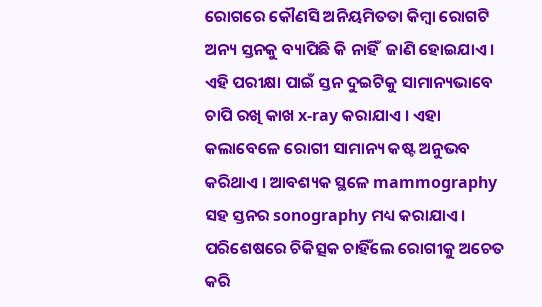ରୋଗରେ କୌଣସି ଅନିୟମିତତା କିମ୍ବା ରୋଗଟି ଅନ୍ୟ ସ୍ତନକୁ ବ୍ୟାପିଛି କି ନାହିଁ  ଜାଣି ହୋଇଯାଏ । ଏହି ପରୀକ୍ଷା ପାଇଁ ସ୍ତନ ଦୁଇଟିକୁ ସାମାନ୍ୟଭାବେ ଚାପି ରଖି କାଖ x-ray କରାଯାଏ । ଏହା କଲାବେଳେ ରୋଗୀ ସାମାନ୍ୟ କଷ୍ଟ ଅନୁଭବ କରିଥାଏ । ଆବଶ୍ୟକ ସ୍ଥଳେ mammography ସହ ସ୍ତନର sonography ମଧ୍ୟ କରାଯାଏ । ପରିଶେଷରେ ଚିକିତ୍ସକ ଚାହିଁଲେ ରୋଗୀକୁ ଅଚେତ କରି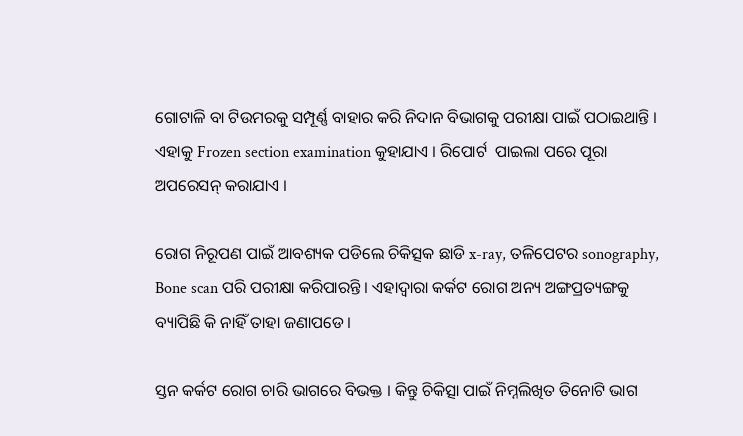ଗୋଟାଳି ବା ଟିଉମରକୁ ସମ୍ପୂର୍ଣ୍ଣ ବାହାର କରି ନିଦାନ ବିଭାଗକୁ ପରୀକ୍ଷା ପାଇଁ ପଠାଇଥାନ୍ତି । ଏହାକୁ Frozen section examination କୁହାଯାଏ । ରିପୋର୍ଟ  ପାଇଲା ପରେ ପୂରା ଅପରେସନ୍ କରାଯାଏ ।

ରୋଗ ନିରୂପଣ ପାଇଁ ଆବଶ୍ୟକ ପଡିଲେ ଚିକିତ୍ସକ ଛାଡି x-ray, ତଳିପେଟର sonography, Bone scan ପରି ପରୀକ୍ଷା କରିପାରନ୍ତି । ଏହାଦ୍ୱାରା କର୍କଟ ରୋଗ ଅନ୍ୟ ଅଙ୍ଗପ୍ରତ୍ୟଙ୍ଗକୁ ବ୍ୟାପିଛି କି ନାହିଁ ତାହା ଜଣାପଡେ।

ସ୍ତନ କର୍କଟ ରୋଗ ଚାରି ଭାଗରେ ବିଭକ୍ତ । କିନ୍ତୁ ଚିକିତ୍ସା ପାଇଁ ନିମ୍ନଲିଖିତ ତିନୋଟି ଭାଗ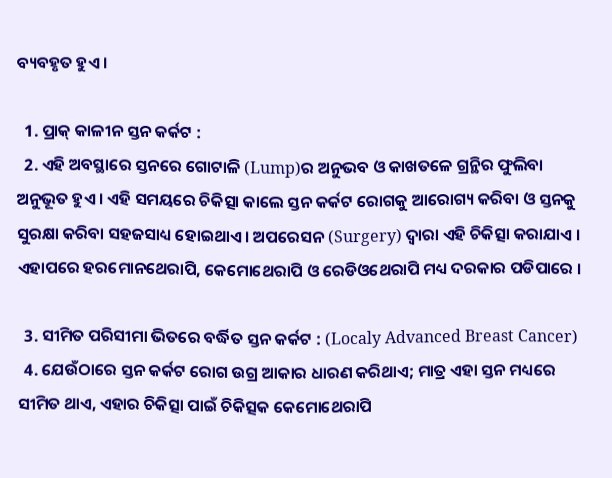ବ୍ୟବହୃତ ହୁଏ ।

  1. ପ୍ରାକ୍ କାଳୀନ ସ୍ତନ କର୍କଟ :
  2. ଏହି ଅବସ୍ଥାରେ ସ୍ତନରେ ଗୋଟାଳି (Lump)ର ଅନୁଭବ ଓ କାଖତଳେ ଗ୍ରନ୍ଥିର ଫୁଲିବା ଅନୁଭୂତ ହୁଏ । ଏହି ସମୟରେ ଚିକିତ୍ସା କାଲେ ସ୍ତନ କର୍କଟ ରୋଗକୁ ଆରୋଗ୍ୟ କରିବା ଓ ସ୍ତନକୁ ସୁରକ୍ଷା କରିବା ସହଜସାଧ୍ୟ ହୋଇଥାଏ। ଅପରେସନ (Surgery) ଦ୍ଵାରା ଏହି ଚିକିତ୍ସା କରାଯାଏ । ଏହାପରେ ହରମୋନଥେରାପି, କେମୋଥେରାପି ଓ ରେଡିଓଥେରାପି ମଧ୍ୟ ଦରକାର ପଡିପାରେ ।

  3. ସୀମିତ ପରିସୀମା ଭିତରେ ବର୍ଦ୍ଧିତ ସ୍ତନ କର୍କଟ : (Localy Advanced Breast Cancer)
  4. ଯେଉଁଠାରେ ସ୍ତନ କର୍କଟ ରୋଗ ଉଗ୍ର ଆକାର ଧାରଣ କରିଥାଏ; ମାତ୍ର ଏହା ସ୍ତନ ମଧ୍ୟରେ ସୀମିତ ଥାଏ, ଏହାର ଚିକିତ୍ସା ପାଇଁ ଚିକିତ୍ସକ କେମୋଥେରାପି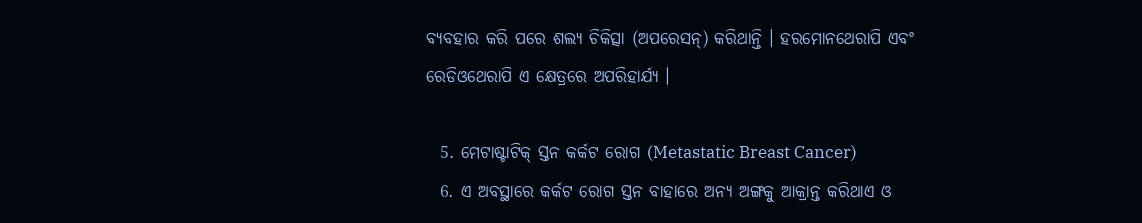ବ୍ୟବହାର କରି ପରେ ଶଲ୍ୟ ଚିକିତ୍ସା (ଅପରେସନ୍) କରିଥାନ୍ତି । ହରମୋନଥେରାପି ଏବଂ ରେଡିଓଥେରାପି ଏ କ୍ଷେତ୍ରରେ ଅପରିହାର୍ଯ୍ୟ ।

  5. ମେଟାଷ୍ଟାଟିକ୍ ସ୍ତନ କର୍କଟ ରୋଗ (Metastatic Breast Cancer)
  6. ଏ ଅବସ୍ଥାରେ କର୍କଟ ରୋଗ ସ୍ତନ ବାହାରେ ଅନ୍ୟ ଅଙ୍ଗକୁ ଆକ୍ରାନ୍ତ କରିଥାଏ ଓ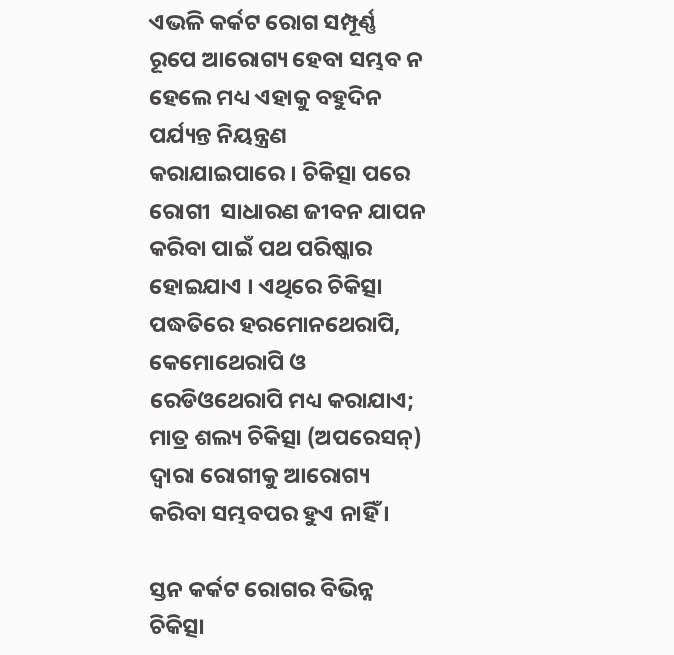ଏଭଳି କର୍କଟ ରୋଗ ସମ୍ପୂର୍ଣ୍ଣ  ରୂପେ ଆରୋଗ୍ୟ ହେବା ସମ୍ଭବ ନ ହେଲେ ମଧ୍ୟ ଏହାକୁ ବହୁଦିନ ପର୍ଯ୍ୟନ୍ତ ନିୟନ୍ତ୍ରଣ କରାଯାଇପାରେ । ଚିକିତ୍ସା ପରେ ରୋଗୀ  ସାଧାରଣ ଜୀବନ ଯାପନ କରିବା ପାଇଁ ପଥ ପରିଷ୍କାର ହୋଇଯାଏ । ଏଥିରେ ଚିକିତ୍ସା ପଦ୍ଧତିରେ ହରମୋନଥେରାପି, କେମୋଥେରାପି ଓ ରେଡିଓଥେରାପି ମଧ୍ୟ କରାଯାଏ; ମାତ୍ର ଶଲ୍ୟ ଚିକିତ୍ସା (ଅପରେସନ୍) ଦ୍ଵାରା ରୋଗୀକୁ ଆରୋଗ୍ୟ କରିବା ସମ୍ଭବପର ହୁଏ ନାହିଁ ।

ସ୍ତନ କର୍କଟ ରୋଗର ବିଭିନ୍ନ ଚିକିତ୍ସା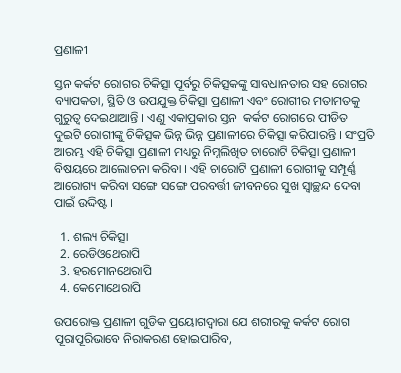ପ୍ରଣାଳୀ

ସ୍ତନ କର୍କଟ ରୋଗର ଚିକିତ୍ସା ପୂର୍ବରୁ ଚିକିତ୍ସକଙ୍କୁ ସାବଧାନତାର ସହ ରୋଗର ବ୍ୟାପକତା, ସ୍ଥିତି ଓ ଉପଯୁକ୍ତ ଚିକିତ୍ସା ପ୍ରଣାଳୀ ଏବଂ ରୋଗୀର ମତାମତକୁ ଗୁରୁତ୍ଵ ଦେଇଥାଆନ୍ତି । ଏଣୁ ଏକାପ୍ରକାର ସ୍ତନ  କର୍କଟ ରୋଗରେ ପୀଡିତ ଦୁଇଟି ରୋଗୀଙ୍କୁ ଚିକିତ୍ସକ ଭିନ୍ନ ଭିନ୍ନ ପ୍ରଣାଳୀରେ ଚିକିତ୍ସା କରିପାରନ୍ତି । ସଂପ୍ରତି ଆରମ୍ଭ ଏହି ଚିକିତ୍ସା ପ୍ରଣାଳୀ ମଧ୍ୟରୁ ନିମ୍ନଲିଖିତ ଚାରୋଟି ଚିକିତ୍ସା ପ୍ରଣାଳୀ ବିଷୟରେ ଆଲୋଚନା କରିବା । ଏହି ଚାରୋଟି ପ୍ରଣାଳୀ ରୋଗୀକୁ ସମ୍ପୂର୍ଣ୍ଣ ଆରୋଗ୍ୟ କରିବା ସଙ୍ଗେ ସଙ୍ଗେ ପରବର୍ତ୍ତୀ ଜୀବନରେ ସୁଖ ସ୍ଵାଚ୍ଛନ୍ଦ ଦେବା ପାଇଁ ଉଦ୍ଦିଷ୍ଟ ।

  1. ଶଲ୍ୟ ଚିକିତ୍ସା
  2. ରେଡିଓଥେରାପି
  3. ହରମୋନଥେରାପି
  4. କେମୋଥେରାପି

ଉପରୋକ୍ତ ପ୍ରଣାଳୀ ଗୁଡିକ ପ୍ରୟୋଗଦ୍ଵାରା ଯେ ଶରୀରକୁ କର୍କଟ ରୋଗ ପୂରାପୂରିଭାବେ ନିରାକରଣ ହୋଇପାରିବ,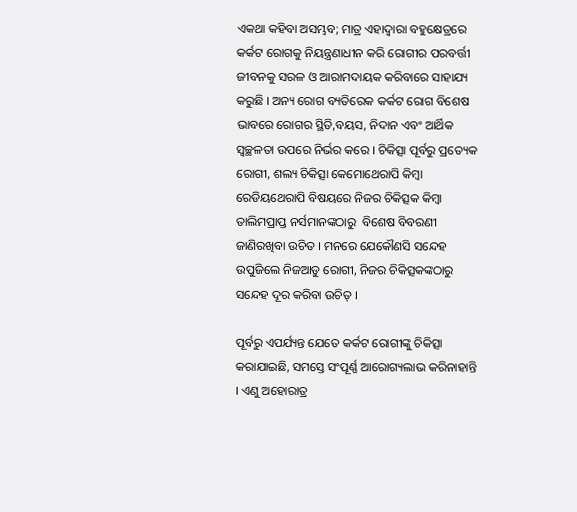ଏକଥା କହିବା ଅସମ୍ଭବ; ମାତ୍ର ଏହାଦ୍ୱାରା ବହୁକ୍ଷେତ୍ରରେ କର୍କଟ ରୋଗକୁ ନିୟନ୍ତ୍ରଣାଧୀନ କରି ରୋଗୀର ପରବର୍ତ୍ତୀ ଜୀବନକୁ ସରଳ ଓ ଆରାମଦାୟକ କରିବାରେ ସାହାଯ୍ୟ କରୁଛି । ଅନ୍ୟ ରୋଗ ବ୍ୟତିରେକ କର୍କଟ ରୋଗ ବିଶେଷ ଭାବରେ ରୋଗର ସ୍ଥିତି,ବୟସ, ନିଦାନ ଏବଂ ଆର୍ଥିକ ସ୍ଵଚ୍ଛଳତା ଉପରେ ନିର୍ଭର କରେ । ଚିକିତ୍ସା ପୂର୍ବରୁ ପ୍ରତ୍ୟେକ ରୋଗୀ, ଶଲ୍ୟ ଚିକିତ୍ସା କେମୋଥେରାପି କିମ୍ବା ରେଡିୟଥେରାପି ବିଷୟରେ ନିଜର ଚିକିତ୍ସକ କିମ୍ବା ତାଲିମପ୍ରାପ୍ତ ନର୍ସମାନଙ୍କଠାରୁ  ବିଶେଷ ବିବରଣୀ ଜାଣିରଖିବା ଉଚିତ । ମନରେ ଯେକୌଣସି ସନ୍ଦେହ ଉପୁଜିଲେ ନିଜଆଡୁ ରୋଗୀ, ନିଜର ଚିକିତ୍ସକଙ୍କଠାରୁ ସନ୍ଦେହ ଦୂର କରିବା ଉଚିତ୍ ।

ପୂର୍ବରୁ ଏପର୍ଯ୍ୟନ୍ତ ଯେତେ କର୍କଟ ରୋଗୀଙ୍କୁ ଚିକିତ୍ସା କରାଯାଇଛି, ସମସ୍ତେ ସଂପୂର୍ଣ୍ଣ ଆରୋଗ୍ୟଲାଭ କରିନାହାନ୍ତି । ଏଣୁ ଅହୋରାତ୍ର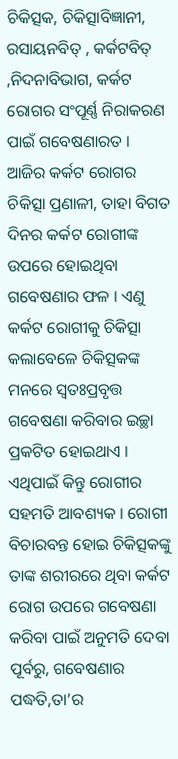ଚିକିତ୍ସକ, ଚିକିତ୍ସାବିଜ୍ଞାନୀ, ରସାୟନବିତ୍ , କର୍କଟବିତ୍ ,ନିଦନାବିଭାଗ, କର୍କଟ ରୋଗର ସଂପୂର୍ଣ୍ଣ ନିରାକରଣ ପାଇଁ ଗବେଷଣାରତ । ଆଜିର କର୍କଟ ରୋଗର ଚିକିତ୍ସା ପ୍ରଣାଳୀ, ତାହା ବିଗତ ଦିନର କର୍କଟ ରୋଗୀଙ୍କ ଉପରେ ହୋଇଥିବା ଗବେଷଣାର ଫଳ । ଏଣୁ କର୍କଟ ରୋଗୀକୁ ଚିକିତ୍ସା କଲାବେଳେ ଚିକିତ୍ସକଙ୍କ ମନରେ ସ୍ଵତଃପ୍ରବୃତ୍ତ ଗବେଷଣା କରିବାର ଇଚ୍ଛା ପ୍ରକଟିତ ହୋଇଥାଏ । ଏଥିପାଇଁ କିନ୍ତୁ ରୋଗୀର ସହମତି ଆବଶ୍ୟକ । ରୋଗୀ ବିଚାରବନ୍ତ ହୋଇ ଚିକିତ୍ସକଙ୍କୁ ତାଙ୍କ ଶରୀରରେ ଥିବା କର୍କଟ ରୋଗ ଉପରେ ଗବେଷଣା କରିବା ପାଇଁ ଅନୁମତି ଦେବା ପୂର୍ବରୁ, ଗବେଷଣାର ପଦ୍ଧତି,ତା’ର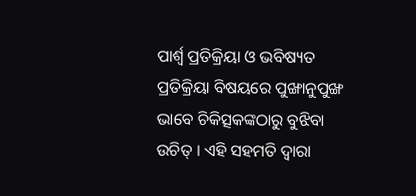ପାର୍ଶ୍ଵ ପ୍ରତିକ୍ରିୟା ଓ ଭବିଷ୍ୟତ ପ୍ରତିକ୍ରିୟା ବିଷୟରେ ପୁଙ୍ଖାନୁପୁଙ୍ଖ ଭାବେ ଚିକିତ୍ସକଙ୍କଠାରୁ ବୁଝିବା ଉଚିତ୍ । ଏହି ସହମତି ଦ୍ଵାରା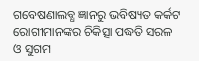ଗବେଷଣାଲବ୍ଧ ଜ୍ଞାନରୁ ଭବିଷ୍ୟତ କର୍କଟ ରୋଗୀମାନଙ୍କର ଚିକିତ୍ସା ପଦ୍ଧତି ସରଳ ଓ ସୁଗମ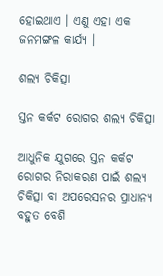ହୋଇଥାଏ । ଏଣୁ ଏହା ଏକ ଜନମଙ୍ଗଳ କାର୍ଯ୍ୟ ।

ଶଲ୍ୟ ଚିକିତ୍ସା

ସ୍ତନ କର୍କଟ ରୋଗର ଶଲ୍ୟ ଚିକିତ୍ସା

ଆଧୁନିକ ଯୁଗରେ ସ୍ତନ କର୍କଟ  ରୋଗର ନିରାକରଣ ପାଇଁ ଶଲ୍ୟ ଚିକିତ୍ସା ବା ଅପରେସନର ପ୍ରାଧାନ୍ୟ ବହୁତ ବେଶି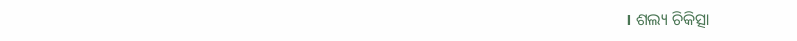। ଶଲ୍ୟ ଚିକିତ୍ସା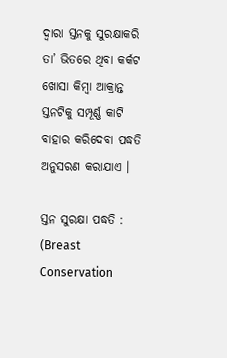ଦ୍ଵାରା ସ୍ତନକୁ ସୁରକ୍ଷାକରି ତା’ ଭିତରେ ଥିବା କର୍କଟ ଖୋସା କିମ୍ବା ଆକ୍ରାନ୍ତ ସ୍ତନଟିକୁ ସମ୍ପୂର୍ଣ୍ଣ କାଟି ବାହାର କରିଦେବା ପଦ୍ଧତି ଅନୁସରଣ କରାଯାଏ ।

ସ୍ତନ ସୁରକ୍ଷା ପଦ୍ଧତି : (Breast Conservation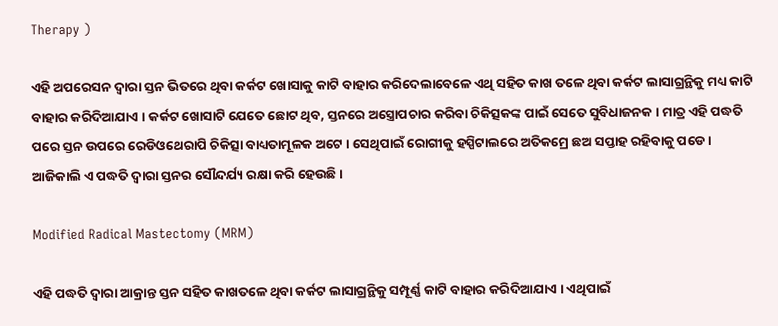Therapy )

ଏହି ଅପରେସନ ଦ୍ଵାରା ସ୍ତନ ଭିତରେ ଥିବା କର୍କଟ ଖୋସାକୁ କାଟି ବାହାର କରିଦେଲାବେଳେ ଏଥି ସହିତ କାଖ ତଳେ ଥିବା କର୍କଟ ଲାସାଗ୍ରନ୍ଥିକୁ ମଧ୍ୟ କାଟି ବାହାର କରିଦିଆଯାଏ । କର୍କଟ ଖୋସାଟି ଯେତେ ଛୋଟ ଥିବ, ସ୍ତନରେ ଅସ୍ତ୍ରୋପଚାର କରିବା ଚିକିତ୍ସକଙ୍କ ପାଇଁ ସେତେ ସୁବିଧାଜନକ । ମାତ୍ର ଏହି ପଦ୍ଧତି ପରେ ସ୍ତନ ଉପରେ ରେଡିଓଥେରାପି ଚିକିତ୍ସା ବାଧ୍ୟତାମୂଳକ ଅଟେ । ସେଥିପାଇଁ ରୋଗୀକୁ ହସ୍ପିଟାଲରେ ଅତିକମ୍ରେ ଛଅ ସପ୍ତାହ ରହିବାକୁ ପଡେ । ଆଜିକାଲି ଏ ପଦ୍ଧତି ଦ୍ଵାରା ସ୍ତନର ସୌନ୍ଦର୍ଯ୍ୟ ରକ୍ଷା କରି ହେଉଛି ।

Modified Radical Mastectomy (MRM)

ଏହି ପଦ୍ଧତି ଦ୍ଵାରା ଆକ୍ରାନ୍ତ ସ୍ତନ ସହିତ କାଖତଳେ ଥିବା କର୍କଟ ଲାସାଗ୍ରନ୍ଥିକୁ ସମ୍ପୂର୍ଣ୍ଣ କାଟି ବାହାର କରିଦିଆଯାଏ । ଏଥିପାଇଁ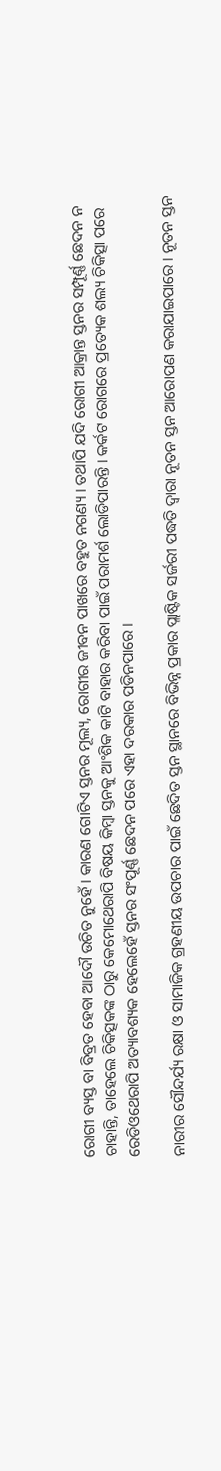ରୋଗୀ ବ୍ୟସ୍ତ ବା ବିବ୍ରତ ହେବା ଆଦୌ ଉଚିତ ନୁହେଁ । କାରଣ ଗୋଟିଏ ସ୍ତନର ମୂଲ୍ୟ, ରୋଗୀର ଜୀବନ ପାଖରେ ବହୁତ ନଗଣ୍ୟ । ତଥାପି ଯଦି ରୋଗୀ ଆକ୍ରାନ୍ତ ସ୍ତନର ସମ୍ପୂର୍ଣ୍ଣ ଛେଦନ ନ ଚାହାନ୍ତି, ତାହେଲେ ଚିକିତ୍ସକଙ୍କ ଠାରୁ କେମୋଥେରାପି ବିଷୟ କିମ୍ବା ସ୍ତନକୁ ଆଂଶିକ କାଟି ବାହାର କରିବା ପାଇଁ ପରାମର୍ଶ ଲୋଡିପାରନ୍ତି । କର୍କଟ ରୋଗରେ ପ୍ରତ୍ୟେକ ଶଲ୍ୟ ଚିକିତ୍ସା ପରେ ରେଡିଓଥେରାପି ଅତ୍ୟାବଶ୍ୟକ ହେଲେହେଁ ସ୍ତନର ସଂପୂର୍ଣ୍ଣ ଛେଦନ ପରେ ଏହା ଦରକାର ପଡିନପାରେ ।

ନାରୀର ସୌନ୍ଦର୍ଯ୍ୟ ରକ୍ଷା ଓ ସାମାଜିକ ଗ୍ରହଣୀୟ ଉପଚାର ପାଇଁ ଛେଦିତ ସ୍ତନ ସ୍ଥାନରେ ବିଭିନ୍ନ ପ୍ରକାର ପ୍ଲାଷ୍ଟିକ ସର୍ଜରୀ ପଦ୍ଧତି ଦ୍ଵାରା ନୂତନ ସ୍ତନ ଆରୋପଣ କରାଯାଇପାରେ । ନୂତନ ସ୍ତନ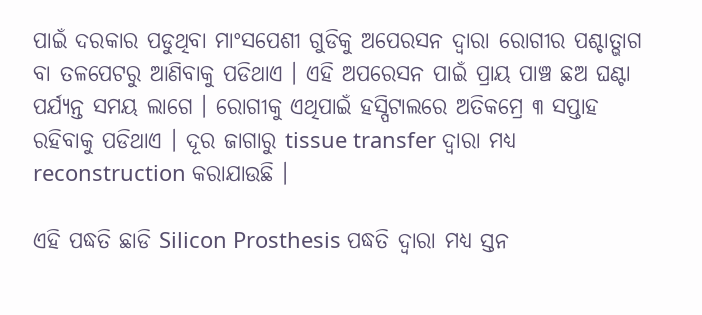ପାଇଁ ଦରକାର ପଡୁଥିବା ମାଂସପେଶୀ ଗୁଡିକୁ ଅପେରସନ ଦ୍ଵାରା ରୋଗୀର ପଶ୍ଚାତ୍ଭାଗ ବା ତଳପେଟରୁ ଆଣିବାକୁ ପଡିଥାଏ । ଏହି ଅପରେସନ ପାଇଁ ପ୍ରାୟ ପାଞ୍ଚ ଛଅ ଘଣ୍ଟା ପର୍ଯ୍ୟନ୍ତ ସମୟ ଲାଗେ । ରୋଗୀକୁ ଏଥିପାଇଁ ହସ୍ପିଟାଲରେ ଅତିକମ୍ରେ ୩ ସପ୍ତାହ ରହିବାକୁ ପଡିଥାଏ । ଦୂର ଜାଗାରୁ tissue transfer ଦ୍ଵାରା ମଧ୍ୟ reconstruction କରାଯାଉଛି ।

ଏହି ପଦ୍ଧତି ଛାଡି Silicon Prosthesis ପଦ୍ଧତି ଦ୍ଵାରା ମଧ୍ୟ ସ୍ତନ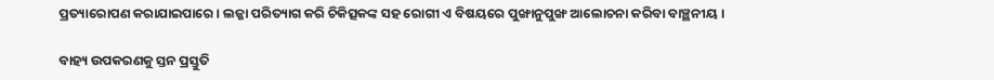ପ୍ରତ୍ୟାରୋପଣ କରାଯାଇପାରେ । ଲଜ୍ଜା ପରିତ୍ୟାଗ କରି ଚିକିତ୍ସକଙ୍କ ସହ ରୋଗୀ ଏ ବିଷୟରେ ପୁଙ୍ଖାନୁପୁଙ୍ଖ ଆଲୋଚନା କରିବା ବାଞ୍ଛନୀୟ ।

ବାହ୍ୟ ଉପକରଣକୁ ସ୍ତନ ପ୍ରସ୍ତୁତି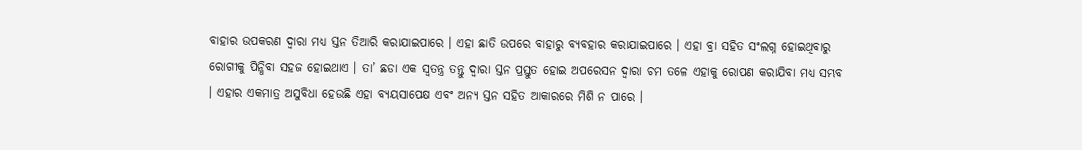ବାହାର ଉପକରଣ ଦ୍ଵାରା ମଧ୍ୟ ସ୍ତନ ତିଆରି କରାଯାଇପାରେ । ଏହା ଛାତି ଉପରେ ବାହାରୁ ବ୍ୟବହାର କରାଯାଇପାରେ । ଏହା ବ୍ରା ସହିତ ସଂଲଗ୍ନ ହୋଇଥିବାରୁ ରୋଗୀକୁ ପିନ୍ଧିବା ସହଜ ହୋଇଥାଏ । ତା’ ଛଡା ଏକ ସ୍ଵତନ୍ତ୍ର ତନ୍ତୁ ଦ୍ଵାରା ସ୍ତନ ପ୍ରସ୍ତୁତ ହୋଇ ଅପରେସନ ଦ୍ଵାରା ଚମ ତଳେ ଏହାକୁ ରୋପଣ କରାଯିବା ମଧ୍ୟ ସମ୍ଭବ । ଏହାର ଏକମାତ୍ର ଅସୁବିଧା ହେଉଛି ଏହା ବ୍ୟୟସାପେକ୍ଷ ଏବଂ ଅନ୍ୟ ସ୍ତନ ସହିତ ଆକାରରେ ମିଶି ନ ପାରେ ।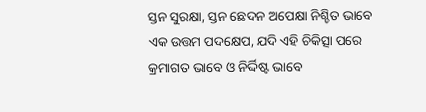ସ୍ତନ ସୁରକ୍ଷା, ସ୍ତନ ଛେଦନ ଅପେକ୍ଷା ନିଶ୍ଚିତ ଭାବେ ଏକ ଉତ୍ତମ ପଦକ୍ଷେପ, ଯଦି ଏହି ଚିକିତ୍ସା ପରେ କ୍ରମାଗତ ଭାବେ ଓ ନିର୍ଦ୍ଦିଷ୍ଟ ଭାବେ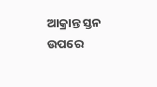ଆକ୍ରାନ୍ତ ସ୍ତନ ଉପରେ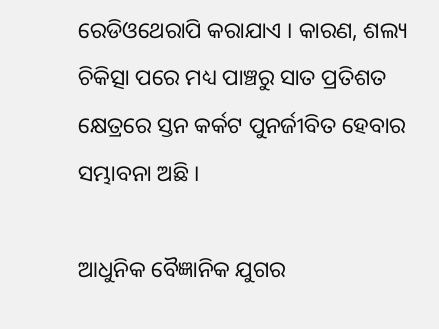ରେଡିଓଥେରାପି କରାଯାଏ । କାରଣ, ଶଲ୍ୟ ଚିକିତ୍ସା ପରେ ମଧ୍ୟ ପାଞ୍ଚରୁ ସାତ ପ୍ରତିଶତ କ୍ଷେତ୍ରରେ ସ୍ତନ କର୍କଟ ପୁନର୍ଜୀବିତ ହେବାର ସମ୍ଭାବନା ଅଛି ।

ଆଧୁନିକ ବୈଜ୍ଞାନିକ ଯୁଗର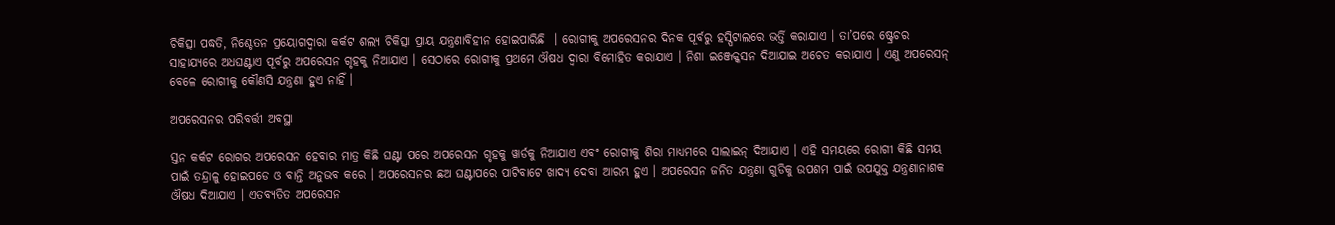ଚିକିତ୍ସା ପଦ୍ଧତି, ନିଶ୍ଚେତନ ପ୍ରୟୋଗଦ୍ଵାରା କର୍କଟ ଶଲ୍ୟ ଚିକିତ୍ସା ପ୍ରାୟ ଯନ୍ତ୍ରଣାବିହୀନ ହୋଇପାରିଛି  । ରୋଗୀକୁ ଅପରେସନର ଦିନକ ପୂର୍ବରୁ ହସ୍ପିଟାଲରେ ଭର୍ତ୍ତି କରାଯାଏ । ତା’ପରେ ଷ୍ଟ୍ରେଚର  ସାହାଯ୍ୟରେ ଅଧଘଣ୍ଟାଏ ପୂର୍ବରୁ ଅପରେସନ ଗୃହକୁ ନିଆଯାଏ । ସେଠାରେ ରୋଗୀକୁ ପ୍ରଥମେ ଔଷଧ ଦ୍ଵାରା ବିମୋହିତ କରାଯାଏ । ନିଶା ଇଞ୍ଜେକ୍କସନ ଦିଆଯାଇ ଅଚେତ କରାଯାଏ । ଏଣୁ ଅପରେସନ୍  ବେଳେ ରୋଗୀକୁ କୌଣସି ଯନ୍ତ୍ରଣା ହୁଏ ନାହିଁ ।

ଅପରେସନର ପରିବର୍ତ୍ତୀ ଅବସ୍ଥା

ସ୍ତନ କର୍କଟ ରୋଗର ଅପରେସନ ହେବାର ମାତ୍ର କିଛି ଘଣ୍ଟା ପରେ ଅପରେସନ ଗୃହକୁ ୱାର୍ଡକୁ ନିଆଯାଏ ଏବଂ ରୋଗୀକୁ ଶିରା ମାଧ୍ୟମରେ ସାଲାଇନ୍ ଦିଆଯାଏ । ଏହି ସମୟରେ ରୋଗୀ କିଛି ସମୟ ପାଇଁ ତନ୍ଦ୍ରାଳୁ ହୋଇପଡେ ଓ ବାନ୍ତି ଅନୁଭବ କରେ । ଅପରେସନର ଛଅ ଘଣ୍ଟାପରେ ପାଟିବାଟେ ଖାଦ୍ୟ ଦେବା ଆରମ୍ଭ ହୁଏ । ଅପରେସନ ଜନିତ ଯନ୍ତ୍ରଣା ଗୁଡିକୁ ଉପଶମ ପାଇଁ ଉପଯୁକ୍ତ ଯନ୍ତ୍ରଣାନାଶକ ଔଷଧ ଦିଆଯାଏ । ଏତବ୍ୟତିତ ଅପରେସନ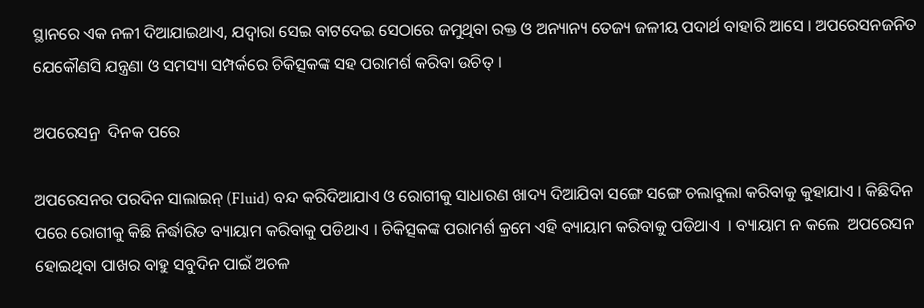ସ୍ଥାନରେ ଏକ ନଳୀ ଦିଆଯାଇଥାଏ, ଯଦ୍ୱାରା ସେଇ ବାଟଦେଇ ସେଠାରେ ଜମୁଥିବା ରକ୍ତ ଓ ଅନ୍ୟାନ୍ୟ ତେଜ୍ୟ ଜଳୀୟ ପଦାର୍ଥ ବାହାରି ଆସେ । ଅପରେସନଜନିତ ଯେକୌଣସି ଯନ୍ତ୍ରଣା ଓ ସମସ୍ୟା ସମ୍ପର୍କରେ ଚିକିତ୍ସକଙ୍କ ସହ ପରାମର୍ଶ କରିବା ଉଚିତ୍ ।

ଅପରେସନ୍ର  ଦିନକ ପରେ

ଅପରେସନର ପରଦିନ ସାଲାଇନ୍ (Fluid) ବନ୍ଦ କରିଦିଆଯାଏ ଓ ରୋଗୀକୁ ସାଧାରଣ ଖାଦ୍ୟ ଦିଆଯିବା ସଙ୍ଗେ ସଙ୍ଗେ ଚଲାବୁଲା କରିବାକୁ କୁହାଯାଏ । କିଛିଦିନ ପରେ ରୋଗୀକୁ କିଛି ନିର୍ଦ୍ଧାରିତ ବ୍ୟାୟାମ କରିବାକୁ ପଡିଥାଏ । ଚିକିତ୍ସକଙ୍କ ପରାମର୍ଶ କ୍ରମେ ଏହି ବ୍ୟାୟାମ କରିବାକୁ ପଡିଥାଏ  । ବ୍ୟାୟାମ ନ କଲେ  ଅପରେସନ ହୋଇଥିବା ପାଖର ବାହୁ ସବୁଦିନ ପାଇଁ ଅଚଳ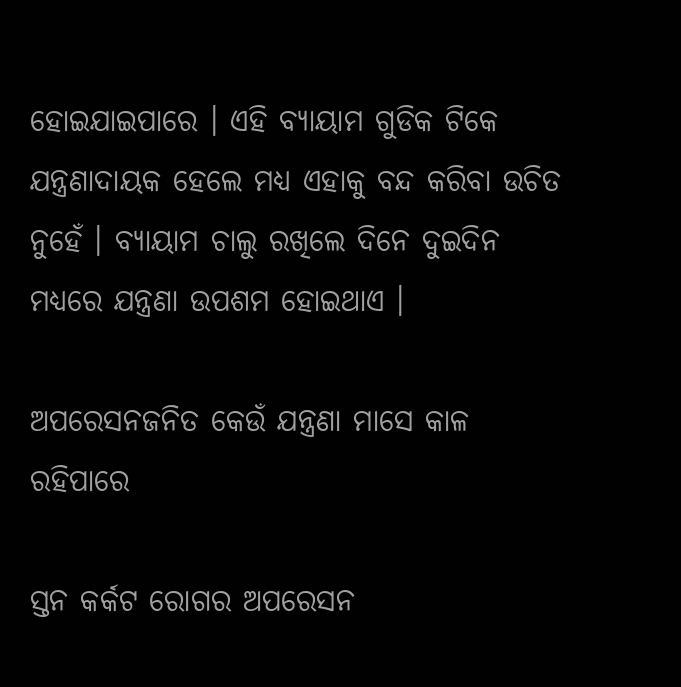ହୋଇଯାଇପାରେ । ଏହି ବ୍ୟାୟାମ ଗୁଡିକ ଟିକେ ଯନ୍ତ୍ରଣାଦାୟକ ହେଲେ ମଧ୍ୟ ଏହାକୁ ବନ୍ଦ କରିବା ଉଚିତ ନୁହେଁ । ବ୍ୟାୟାମ ଚାଲୁ ରଖିଲେ ଦିନେ ଦୁଇଦିନ ମଧ୍ୟରେ ଯନ୍ତ୍ରଣା ଉପଶମ ହୋଇଥାଏ ।

ଅପରେସନଜନିତ କେଉଁ ଯନ୍ତ୍ରଣା ମାସେ କାଳ ରହିପାରେ

ସ୍ତନ କର୍କଟ ରୋଗର ଅପରେସନ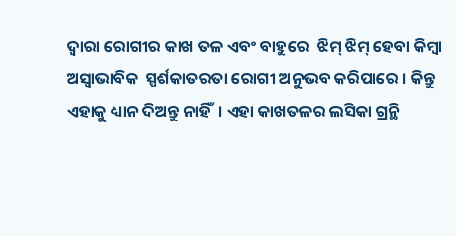ଦ୍ଵାରା ରୋଗୀର କାଖ ତଳ ଏବଂ ବାହୁରେ  ଝିମ୍ ଝିମ୍ ହେବା କିମ୍ବା ଅସ୍ଵାଭାବିକ  ସ୍ପର୍ଶକାତରତା ରୋଗୀ ଅନୁଭବ କରିପାରେ । କିନ୍ତୁ  ଏହାକୁ ଧ୍ୟାନ ଦିଅନ୍ତୁ ନାହିଁ  । ଏହା କାଖତଳର ଲସିକା ଗ୍ରନ୍ଥି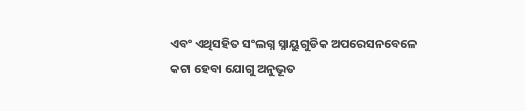ଏବଂ ଏଥିସହିତ ସଂଲଗ୍ନ ସ୍ନାୟୁଗୁଡିକ ଅପରେସନବେଳେ କଟା ହେବା ଯୋଗୁ ଅନୁଭୂତ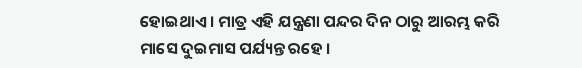ହୋଇଥାଏ । ମାତ୍ର ଏହି ଯନ୍ତ୍ରଣା ପନ୍ଦର ଦିନ ଠାରୁ ଆରମ୍ଭ କରି ମାସେ ଦୁଇମାସ ପର୍ଯ୍ୟନ୍ତ ରହେ ।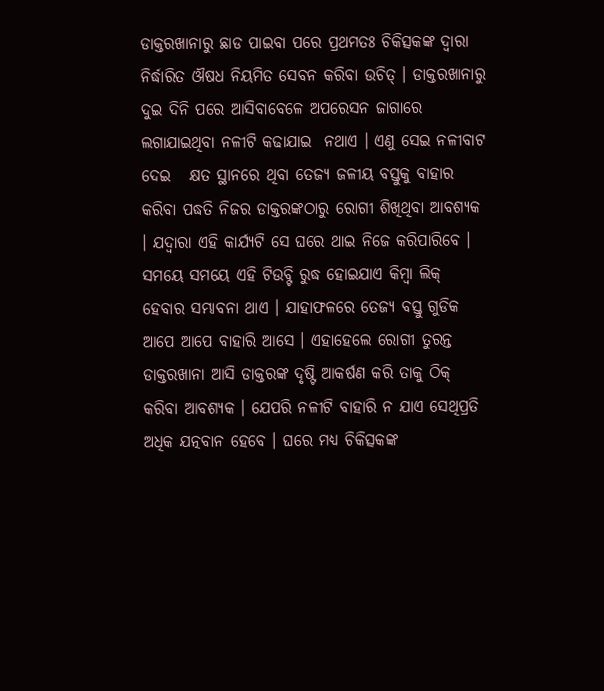ଡାକ୍ତରଖାନାରୁ ଛାଡ ପାଇବା ପରେ ପ୍ରଥମତଃ ଚିକିତ୍ସକଙ୍କ ଦ୍ଵାରା ନିର୍ଦ୍ଧାରିତ ଔଷଧ ନିୟମିତ ସେବନ କରିବା ଉଚିତ୍ । ଡାକ୍ତରଖାନାରୁ ଦୁଇ ଦିନି ପରେ ଆସିବାବେଳେ ଅପରେସନ ଜାଗାରେ ଲଗାଯାଇଥିବା ନଳୀଟି କଢାଯାଇ  ନଥାଏ । ଏଣୁ ସେଇ ନଳୀବାଟ ଦେଇ   କ୍ଷତ ସ୍ଥାନରେ ଥିବା ତେଜ୍ୟ ଜଳୀୟ ବସ୍ତୁକୁ ବାହାର କରିବା ପଦ୍ଧତି ନିଜର ଡାକ୍ତରଙ୍କଠାରୁ ରୋଗୀ ଶିଖିଥିବା ଆବଶ୍ୟକ । ଯଦ୍ୱାରା ଏହି କାର୍ଯ୍ୟଟି ସେ ଘରେ ଥାଇ ନିଜେ କରିପାରିବେ । ସମୟେ ସମୟେ ଏହି ଟିଉବ୍ଟି ରୁଦ୍ଧ ହୋଇଯାଏ କିମ୍ବା ଲିକ୍ ହେବାର ସମ୍ଭାବନା ଥାଏ । ଯାହାଫଳରେ ତେଜ୍ୟ ବସ୍ତୁ ଗୁଡିକ ଆପେ ଆପେ ବାହାରି ଆସେ । ଏହାହେଲେ ରୋଗୀ ତୁରନ୍ତ ଡାକ୍ତରଖାନା ଆସି ଡାକ୍ତରଙ୍କ ଦୃଷ୍ଟି ଆକର୍ଷଣ କରି ତାକୁ ଠିକ୍ କରିବା ଆବଶ୍ୟକ । ଯେପରି ନଳୀଟି ବାହାରି ନ ଯାଏ ସେଥିପ୍ରତି  ଅଧିକ ଯତ୍ନବାନ ହେବେ । ଘରେ ମଧ୍ୟ ଚିକିତ୍ସକଙ୍କ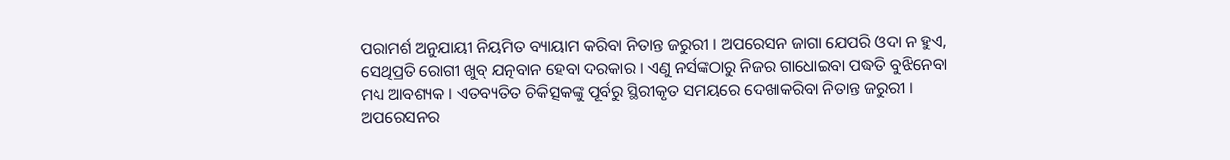ପରାମର୍ଶ ଅନୁଯାୟୀ ନିୟମିତ ବ୍ୟାୟାମ କରିବା ନିତାନ୍ତ ଜରୁରୀ । ଅପରେସନ ଜାଗା ଯେପରି ଓଦା ନ ହୁଏ, ସେଥିପ୍ରତି ରୋଗୀ ଖୁବ୍ ଯତ୍ନବାନ ହେବା ଦରକାର । ଏଣୁ ନର୍ସଙ୍କଠାରୁ ନିଜର ଗାଧୋଇବା ପଦ୍ଧତି ବୁଝିନେବା ମଧ୍ୟ ଆବଶ୍ୟକ । ଏତବ୍ୟତିତ ଚିକିତ୍ସକଙ୍କୁ ପୂର୍ବରୁ ସ୍ଥିରୀକୃତ ସମୟରେ ଦେଖାକରିବା ନିତାନ୍ତ ଜରୁରୀ । ଅପରେସନର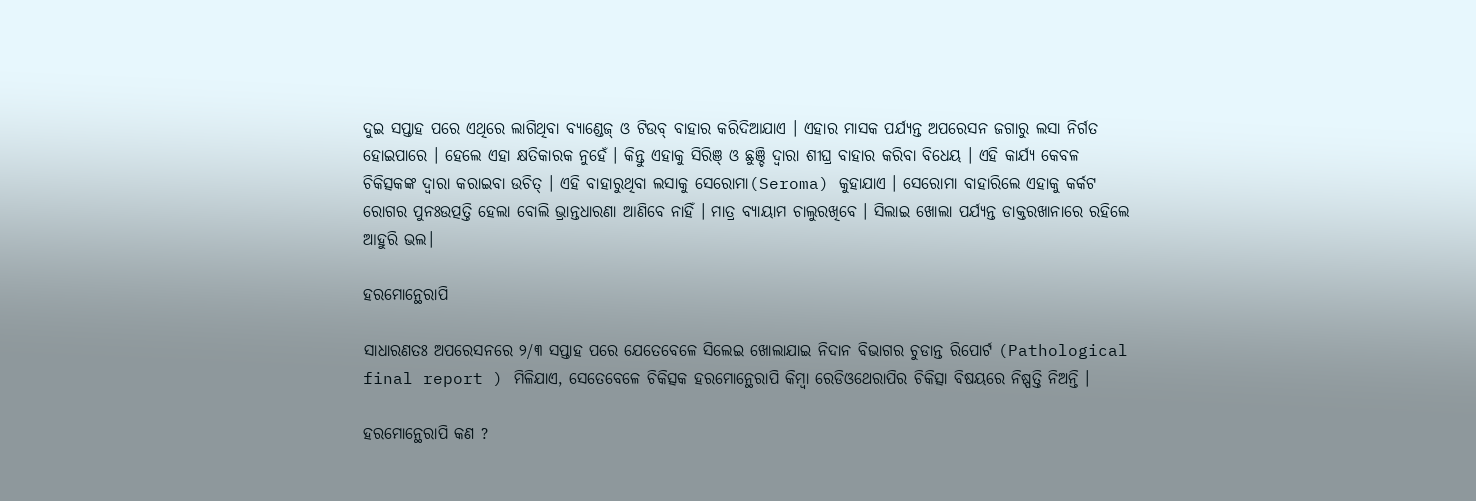ଦୁଇ ସପ୍ତାହ ପରେ ଏଥିରେ ଲାଗିଥିବା ବ୍ୟାଣ୍ଡେଜ୍ ଓ ଟିଉବ୍ ବାହାର କରିଦିଆଯାଏ । ଏହାର ମାସକ ପର୍ଯ୍ୟନ୍ତ ଅପରେସନ ଜଗାରୁ ଲସା ନିର୍ଗତ ହୋଇପାରେ । ହେଲେ ଏହା କ୍ଷତିକାରକ ନୁହେଁ । କିନ୍ତୁ ଏହାକୁ ସିରିଞ୍ ଓ ଛୁଞ୍ଚି ଦ୍ଵାରା ଶୀଘ୍ର ବାହାର କରିବା ବିଧେୟ । ଏହି କାର୍ଯ୍ୟ କେବଳ ଚିକିତ୍ସକଙ୍କ ଦ୍ଵାରା କରାଇବା ଉଚିତ୍ । ଏହି ବାହାରୁଥିବା ଲସାକୁ ସେରୋମା(Seroma) କୁହାଯାଏ । ସେରୋମା ବାହାରିଲେ ଏହାକୁ କର୍କଟ ରୋଗର ପୁନଃଉତ୍ପତ୍ତି ହେଲା ବୋଲି ଭ୍ରାନ୍ତଧାରଣା ଆଣିବେ ନାହିଁ । ମାତ୍ର ବ୍ୟାୟାମ ଚାଲୁରଖିବେ । ସିଲାଇ ଖୋଲା ପର୍ଯ୍ୟନ୍ତ ଡାକ୍ତରଖାନାରେ ରହିଲେ ଆହୁରି ଭଲ।

ହରମୋନ୍ଥେରାପି

ସାଧାରଣତଃ ଅପରେସନରେ ୨/୩ ସପ୍ତାହ ପରେ ଯେତେବେଳେ ସିଲେଇ ଖୋଲାଯାଇ ନିଦାନ ବିଭାଗର ଚୁଡାନ୍ତ ରିପୋର୍ଟ (Pathological final report ) ମିଳିଯାଏ, ସେତେବେଳେ ଚିକିତ୍ସକ ହରମୋନ୍ଥେରାପି କିମ୍ବା ରେଡିଓଥେରାପିର ଚିକିତ୍ସା ବିଷୟରେ ନିଷ୍ପତ୍ତି ନିଅନ୍ତି ।

ହରମୋନ୍ଥେରାପି କଣ ?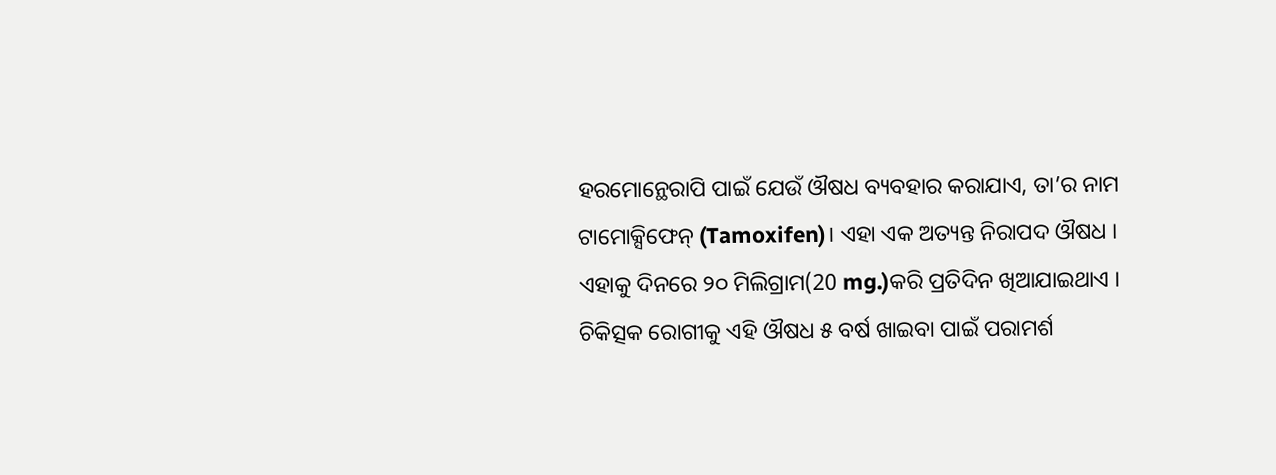ହରମୋନ୍ଥେରାପି ପାଇଁ ଯେଉଁ ଔଷଧ ବ୍ୟବହାର କରାଯାଏ, ତା’ର ନାମ ଟାମୋକ୍ସିଫେନ୍ (Tamoxifen)। ଏହା ଏକ ଅତ୍ୟନ୍ତ ନିରାପଦ ଔଷଧ । ଏହାକୁ ଦିନରେ ୨୦ ମିଲିଗ୍ରାମ(20 mg.)କରି ପ୍ରତିଦିନ ଖିଆଯାଇଥାଏ । ଚିକିତ୍ସକ ରୋଗୀକୁ ଏହି ଔଷଧ ୫ ବର୍ଷ ଖାଇବା ପାଇଁ ପରାମର୍ଶ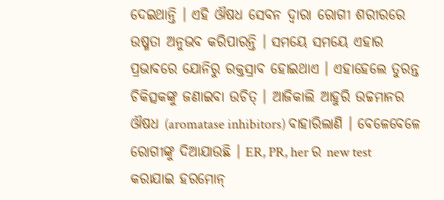ଦେଇଥାନ୍ତି । ଏହି ଔଷଧ ସେବନ ଦ୍ଵାରା ରୋଗୀ ଶରୀରରେ ଉଷ୍ମତା ଅନୁଭବ କରିପାରନ୍ତି । ସମୟେ ସମୟେ ଏହାର ପ୍ରଭାବରେ ଯୋନିରୁ ରକ୍ତସ୍ରାବ ହୋଇଥାଏ । ଏହାହେଲେ ତୁରନ୍ତ ଚିକିତ୍ସକଙ୍କୁ ଜଣାଇବା ଉଚିତ୍ । ଆଜିକାଲି ଆହୁରି ଉଚ୍ଚମାନର ଔଷଧ (aromatase inhibitors) ବାହାରିଲାଣି । ବେଳେବେଳେ ରୋଗୀଙ୍କୁ ଦିଆଯାଉଛି । ER, PR, her ର new test କରାଯାଇ ହରମୋନ୍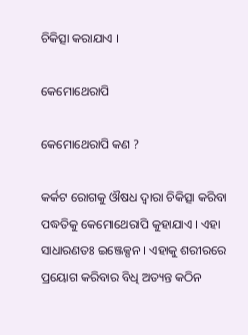ଚିକିତ୍ସା କରାଯାଏ ।

କେମୋଥେରାପି

କେମୋଥେରାପି କଣ ?

କର୍କଟ ରୋଗକୁ ଔଷଧ ଦ୍ଵାରା ଚିକିତ୍ସା କରିବା ପଦ୍ଧତିକୁ କେମୋଥେରାପି କୁହାଯାଏ । ଏହା ସାଧାରଣତଃ ଇଞ୍ଜେକ୍ସନ । ଏହାକୁ ଶରୀରରେ ପ୍ରୟୋଗ କରିବାର ବିଧି ଅତ୍ୟନ୍ତ କଠିନ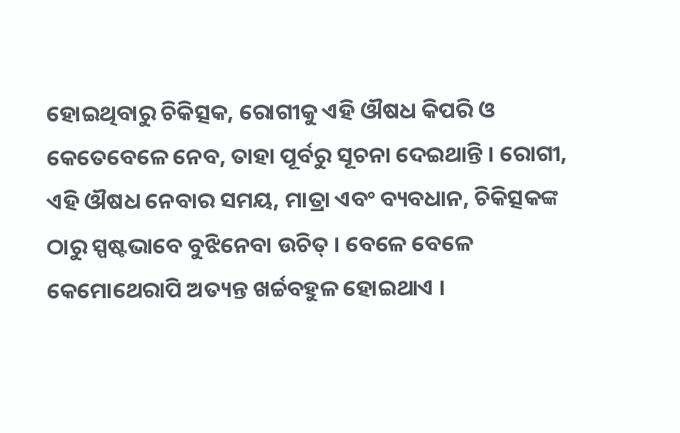ହୋଇଥିବାରୁ ଚିକିତ୍ସକ, ରୋଗୀକୁ ଏହି ଔଷଧ କିପରି ଓ କେତେବେଳେ ନେବ, ତାହା ପୂର୍ବରୁ ସୂଚନା ଦେଇଥାନ୍ତି । ରୋଗୀ, ଏହି ଔଷଧ ନେବାର ସମୟ, ମାତ୍ରା ଏବଂ ବ୍ୟବଧାନ, ଚିକିତ୍ସକଙ୍କ ଠାରୁ ସ୍ପଷ୍ଟଭାବେ ବୁଝିନେବା ଉଚିତ୍ । ବେଳେ ବେଳେ କେମୋଥେରାପି ଅତ୍ୟନ୍ତ ଖର୍ଚ୍ଚବହୁଳ ହୋଇଥାଏ ।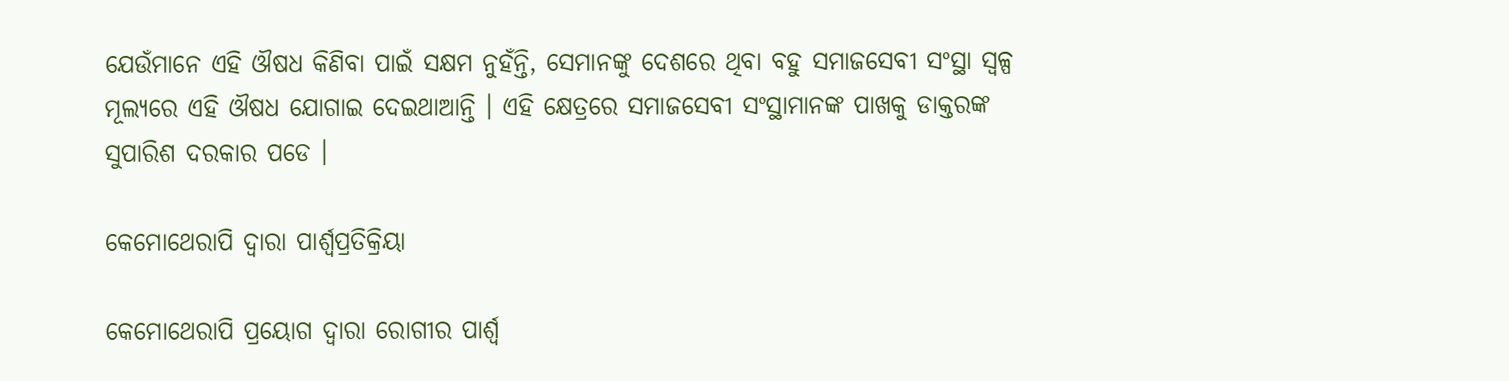ଯେଉଁମାନେ ଏହି ଔଷଧ କିଣିବା ପାଇଁ ସକ୍ଷମ ନୁହଁନ୍ତି, ସେମାନଙ୍କୁ ଦେଶରେ ଥିବା ବହୁ ସମାଜସେବୀ ସଂସ୍ଥା ସ୍ୱଳ୍ପ ମୂଲ୍ୟରେ ଏହି ଔଷଧ ଯୋଗାଇ ଦେଇଥାଆନ୍ତି । ଏହି କ୍ଷେତ୍ରରେ ସମାଜସେବୀ ସଂସ୍ଥାମାନଙ୍କ ପାଖକୁ ଡାକ୍ତରଙ୍କ ସୁପାରିଶ ଦରକାର ପଡେ ।

କେମୋଥେରାପି ଦ୍ଵାରା ପାର୍ଶ୍ଵପ୍ରତିକ୍ରିୟା

କେମୋଥେରାପି ପ୍ରୟୋଗ ଦ୍ଵାରା ରୋଗୀର ପାର୍ଶ୍ଵ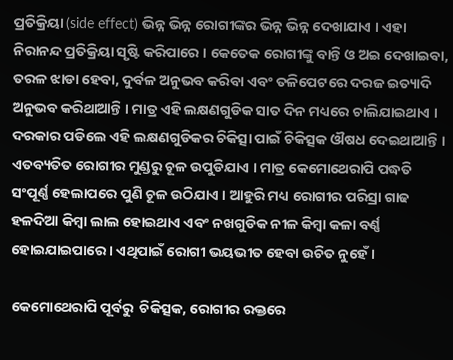ପ୍ରତିକ୍ରିୟା (side effect) ଭିନ୍ନ ଭିନ୍ନ ରୋଗୀଙ୍କର ଭିନ୍ନ ଭିନ୍ନ ଦେଖାଯାଏ । ଏହା ନିରାନନ୍ଦ ପ୍ରତିକ୍ରିୟା ସୃଷ୍ଟି କରିପାରେ । କେତେକ ରୋଗୀଙ୍କୁ ବାନ୍ତି ଓ ଅଇ ଦେଖାଇବା, ତରଳ ଝାଡା ହେବା, ଦୁର୍ବଳ ଅନୁଭବ କରିବା ଏବଂ ତଳିପେଟରେ ଦରଜ ଇତ୍ୟାଦି ଅନୁଭବ କରିଥାଆନ୍ତି । ମାତ୍ର ଏହି ଲକ୍ଷଣଗୁଡିକ ସାତ ଦିନ ମଧ୍ୟରେ ଚାଲିଯାଇଥାଏ । ଦରକାର ପଡିଲେ ଏହି ଲକ୍ଷଣଗୁଡିକର ଚିକିତ୍ସା ପାଇଁ ଚିକିତ୍ସକ ଔଷଧ ଦେଇଥାଆନ୍ତି । ଏତବ୍ୟତିତ ରୋଗୀର ମୁଣ୍ଡରୁ ଚୂଳ ଉପୁଡିଯାଏ । ମାତ୍ର କେମୋଥେରାପି ପଦ୍ଧତି ସଂପୂର୍ଣ୍ଣ ହେଲାପରେ ପୁଣି ଚୂଳ ଉଠିଯାଏ । ଆହୁରି ମଧ୍ୟ ରୋଗୀର ପରିସ୍ରା ଗାଢ ହଳଦିଆ କିମ୍ବା ଲାଲ ହୋଇଥାଏ ଏବଂ ନଖଗୁଡିକ ନୀଳ କିମ୍ବା କଳା ବର୍ଣ୍ଣ ହୋଇଯାଇପାରେ । ଏଥିପାଇଁ ରୋଗୀ ଭୟଭୀତ ହେବା ଉଚିତ ନୁହେଁ ।

କେମୋଥେରାପି ପୂର୍ବରୁ  ଚିକିତ୍ସକ, ରୋଗୀର ରକ୍ତରେ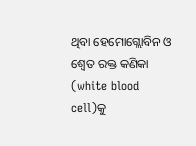ଥିବା ହେମୋଗ୍ଲୋବିନ ଓ ଶ୍ଵେତ ରକ୍ତ କଣିକା (white blood cell)କୁ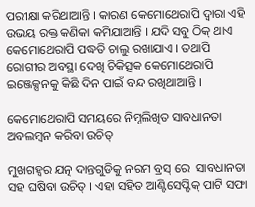ପରୀକ୍ଷା କରିଥାଆନ୍ତି । କାରଣ କେମୋଥେରାପି ଦ୍ଵାରା ଏହି ଉଭୟ ରକ୍ତ କଣିକା କମିଯାଆନ୍ତି । ଯଦି ସବୁ ଠିକ୍ ଥାଏ କେମୋଥେରାପି ପଦ୍ଧତି ଚାଲୁ ରଖାଯାଏ । ତଥାପି ରୋଗୀର ଅବସ୍ଥା ଦେଖି ଚିକିତ୍ସକ କେମୋଥେରାପି ଇଞ୍ଜେକ୍ସନକୁ କିଛି ଦିନ ପାଇଁ ବନ୍ଦ ରଖିଥାଆନ୍ତି ।

କେମୋଥେରାପି ସମୟରେ ନିମ୍ନଲିଖିତ ସାବଧାନତା ଅବଲମ୍ବନ କରିବା ଉଚିତ୍

ମୁଖଗହ୍ଵର ଯତ୍ନ ଦାନ୍ତଗୁଡିକୁ ନରମ ବ୍ରସ୍ ରେ  ସାବଧାନତା ସହ ଘଷିବା ଉଚିତ୍ । ଏହା ସହିତ ଆଣ୍ଟିସେପ୍ଟିକ୍ ପାଟି ସଫା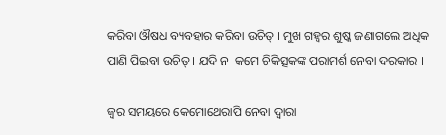କରିବା ଔଷଧ ବ୍ୟବହାର କରିବା ଉଚିତ୍ । ମୁଖ ଗହ୍ଵର ଶୁଷ୍କ ଜଣାଗଲେ ଅଧିକ ପାଣି ପିଇବା ଉଚିତ୍ । ଯଦି ନ  କମେ ଚିକିତ୍ସକଙ୍କ ପରାମର୍ଶ ନେବା ଦରକାର ।

ଜ୍ଵର ସମୟରେ କେମୋଥେରାପି ନେବା ଦ୍ଵାରା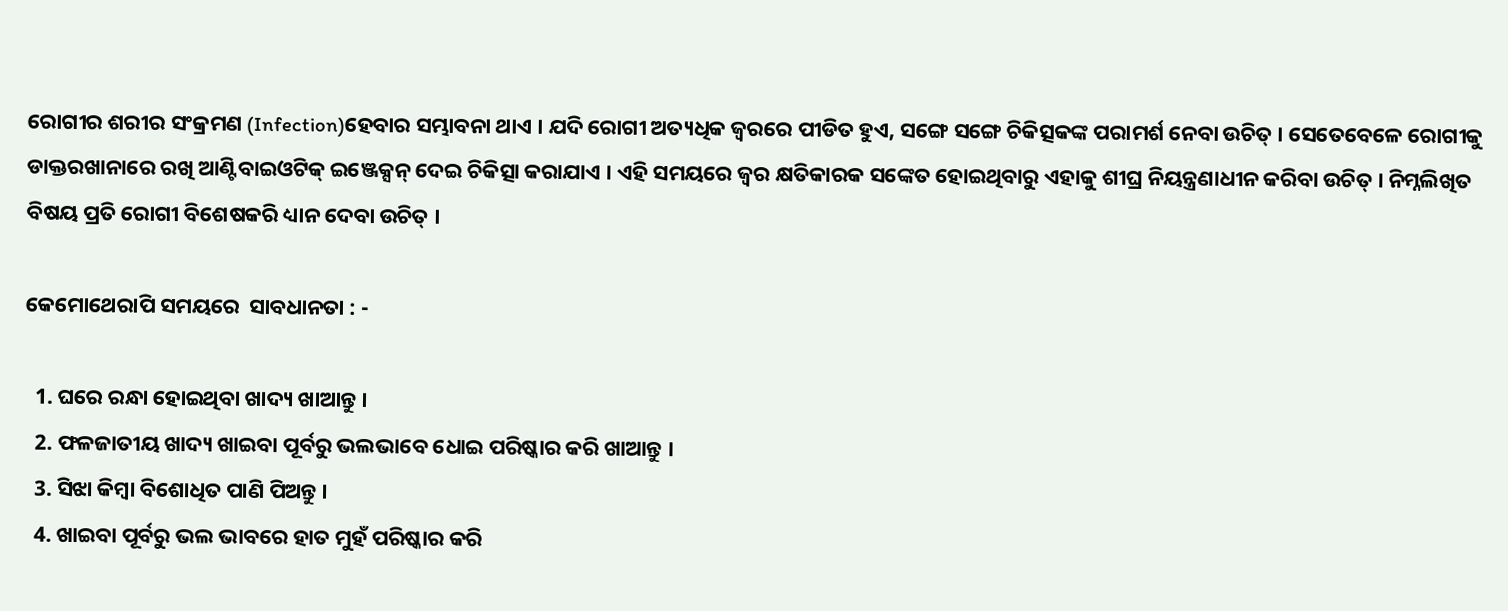ରୋଗୀର ଶରୀର ସଂକ୍ରମଣ (Infection)ହେବାର ସମ୍ଭାବନା ଥାଏ । ଯଦି ରୋଗୀ ଅତ୍ୟଧିକ ଜ୍ଵରରେ ପୀଡିତ ହୁଏ, ସଙ୍ଗେ ସଙ୍ଗେ ଚିକିତ୍ସକଙ୍କ ପରାମର୍ଶ ନେବା ଉଚିତ୍ । ସେତେବେଳେ ରୋଗୀକୁ ଡାକ୍ତରଖାନାରେ ରଖି ଆଣ୍ଟିବାଇଓଟିକ୍ ଇଞ୍ଜେକ୍ସନ୍ ଦେଇ ଚିକିତ୍ସା କରାଯାଏ । ଏହି ସମୟରେ ଜ୍ଵର କ୍ଷତିକାରକ ସଙ୍କେତ ହୋଇଥିବାରୁ ଏହାକୁ ଶୀଘ୍ର ନିୟନ୍ତ୍ରଣାଧୀନ କରିବା ଉଚିତ୍ । ନିମ୍ନଲିଖିତ ବିଷୟ ପ୍ରତି ରୋଗୀ ବିଶେଷକରି ଧ୍ୟାନ ଦେବା ଉଚିତ୍ ।

କେମୋଥେରାପି ସମୟରେ  ସାବଧାନତା : -

  1. ଘରେ ରନ୍ଧା ହୋଇଥିବା ଖାଦ୍ୟ ଖାଆନ୍ତୁ ।
  2. ଫଳଜାତୀୟ ଖାଦ୍ୟ ଖାଇବା ପୂର୍ବରୁ ଭଲଭାବେ ଧୋଇ ପରିଷ୍କାର କରି ଖାଆନ୍ତୁ ।
  3. ସିଝା କିମ୍ବା ବିଶୋଧିତ ପାଣି ପିଅନ୍ତୁ ।
  4. ଖାଇବା ପୂର୍ବରୁ ଭଲ ଭାବରେ ହାତ ମୁହଁ ପରିଷ୍କାର କରି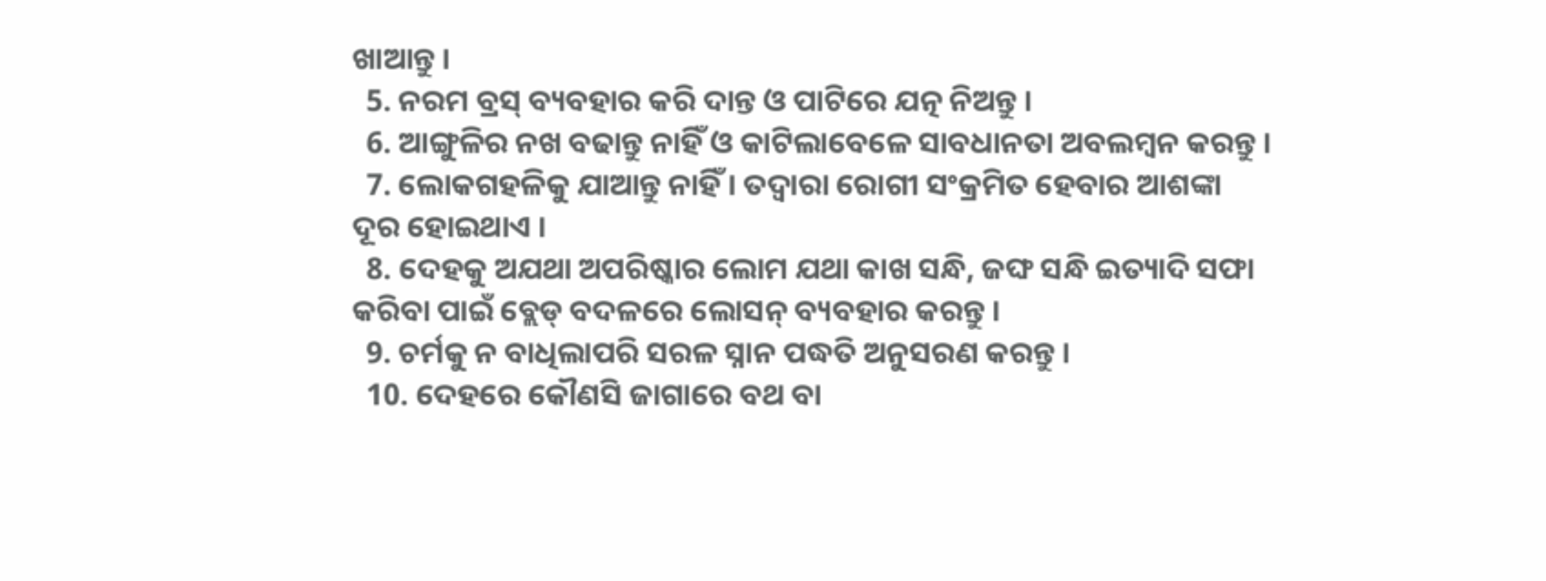ଖାଆନ୍ତୁ ।
  5. ନରମ ବ୍ରସ୍ ବ୍ୟବହାର କରି ଦାନ୍ତ ଓ ପାଟିରେ ଯତ୍ନ ନିଅନ୍ତୁ ।
  6. ଆଙ୍ଗୁଳିର ନଖ ବଢାନ୍ତୁ ନାହିଁ ଓ କାଟିଲାବେଳେ ସାବଧାନତା ଅବଲମ୍ବନ କରନ୍ତୁ ।
  7. ଲୋକଗହଳିକୁ ଯାଆନ୍ତୁ ନାହିଁ । ତଦ୍ୱାରା ରୋଗୀ ସଂକ୍ରମିତ ହେବାର ଆଶଙ୍କା ଦୂର ହୋଇଥାଏ ।
  8. ଦେହକୁ ଅଯଥା ଅପରିଷ୍କାର ଲୋମ ଯଥା କାଖ ସନ୍ଧି, ଜଙ୍ଘ ସନ୍ଧି ଇତ୍ୟାଦି ସଫା କରିବା ପାଇଁ ବ୍ଲେଡ୍ ବଦଳରେ ଲୋସନ୍ ବ୍ୟବହାର କରନ୍ତୁ ।
  9. ଚର୍ମକୁ ନ ବାଧିଲାପରି ସରଳ ସ୍ନାନ ପଦ୍ଧତି ଅନୁସରଣ କରନ୍ତୁ ।
  10. ଦେହରେ କୌଣସି ଜାଗାରେ ବଥ ବା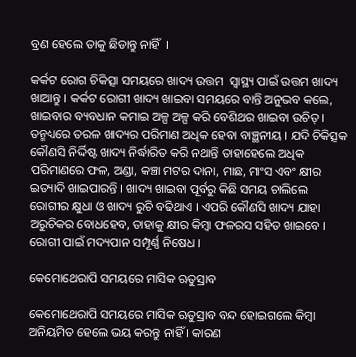ବ୍ରଣ ହେଲେ ତାକୁ ଛିଡାନ୍ତୁ ନାହିଁ  ।

କର୍କଟ ରୋଗ ଚିକିତ୍ସା ସମୟରେ ଖାଦ୍ୟ ଉତ୍ତମ  ସ୍ୱାସ୍ଥ୍ୟ ପାଇଁ ଉତ୍ତମ ଖାଦ୍ୟ ଖାଆନ୍ତୁ । କର୍କଟ ରୋଗୀ ଖାଦ୍ୟ ଖାଇବା ସମୟରେ ବାନ୍ତି ଅନୁଭବ କଲେ, ଖାଇବାର ବ୍ୟବଧାନ କମାଇ ଅଳ୍ପ ଅଳ୍ପ କରି ବେଶିଥର ଖାଇବା ଉଚିତ୍ । ତନ୍ମଧ୍ୟରେ ତରଳ ଖାଦ୍ୟର ପରିମାଣ ଅଧିକ ହେବା ବାଞ୍ଛନୀୟ । ଯଦି ଚିକିତ୍ସକ କୌଣସି ନିର୍ଦ୍ଦିଷ୍ଟ ଖାଦ୍ୟ ନିର୍ଦ୍ଧାରିତ କରି ନଥାନ୍ତି ତାହାହେଲେ ଅଧିକ ପରିମାଣରେ ଫଳ, ଅଣ୍ଡା, କଞ୍ଚା ମଟର ଦାନା, ମାଛ, ମାଂସ ଏବଂ କ୍ଷୀର ଇତ୍ୟାଦି ଖାଇପାରନ୍ତି । ଖାଦ୍ୟ ଖାଇବା ପୂର୍ବରୁ କିଛି ସମୟ ଚାଲିଲେ ରୋଗୀର କ୍ଷୁଧା ଓ ଖାଦ୍ୟ ରୁଚି ବଢିଥାଏ । ଏପରି କୌଣସି ଖାଦ୍ୟ ଯାହା ଅରୁଚିକର ବୋଧହେବ, ତାହାକୁ କ୍ଷୀର କିମ୍ବା ଫଳରସ ସହିତ ଖାଇବେ । ରୋଗୀ ପାଇଁ ମଦ୍ୟପାନ ସମ୍ପୂର୍ଣ୍ଣ ନିଷେଧ ।

କେମୋଥେରାପି ସମୟରେ ମାସିକ ଋତୁସ୍ରାବ

କେମୋଥେରାପି ସମୟରେ ମାସିକ ଋତୁସ୍ରାବ ବନ୍ଦ ହୋଇଗଲେ କିମ୍ବା ଅନିୟମିତ ହେଲେ ଭୟ କରନ୍ତୁ ନାହିଁ । କାରଣ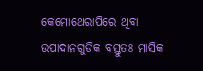କେମୋଥେରାପିରେ ଥିବା ଉପାଦାନଗୁଡିକ ବସ୍ତୁତଃ ମାସିକ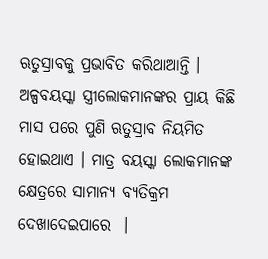ଋତୁସ୍ରାବକୁ ପ୍ରଭାବିତ କରିଥାଆନ୍ତି । ଅଳ୍ପବୟସ୍କା ସ୍ତ୍ରୀଲୋକମାନଙ୍କର ପ୍ରାୟ କିଛି ମାସ ପରେ ପୁଣି ଋତୁସ୍ରାବ ନିୟମିତ ହୋଇଥାଏ । ମାତ୍ର ବୟସ୍କା ଲୋକମାନଙ୍କ କ୍ଷେତ୍ରରେ ସାମାନ୍ୟ ବ୍ୟତିକ୍ରମ ଦେଖାଦେଇପାରେ  ।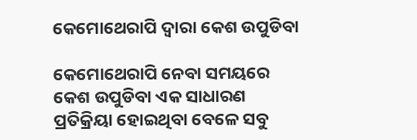କେମୋଥେରାପି ଦ୍ଵାରା କେଶ ଉପୁଡିବା

କେମୋଥେରାପି ନେବା ସମୟରେ କେଶ ଉପୁଡିବା ଏକ ସାଧାରଣ ପ୍ରତିକ୍ରିୟା ହୋଇଥିବା ବେଳେ ସବୁ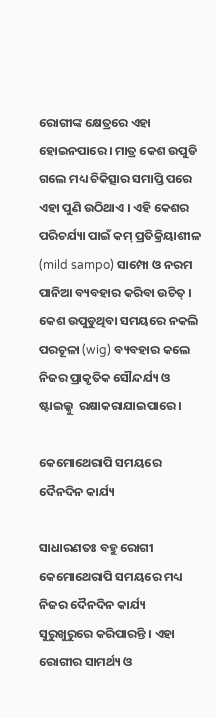ରୋଗୀଙ୍କ କ୍ଷେତ୍ରରେ ଏହା ହୋଇନପାରେ । ମାତ୍ର କେଶ ଉପୁଡି ଗଲେ ମଧ୍ୟ ଚିକିତ୍ସାର ସମାପ୍ତି ପରେ ଏହା ପୁଣି ଉଠିଥାଏ । ଏହି କେଶର ପରିଚର୍ଯ୍ୟା ପାଇଁ କମ୍ ପ୍ରତିକ୍ରିୟାଶୀଳ (mild sampo) ସାମ୍ପୋ ଓ ନରମ ପାନିଆ ବ୍ୟବହାର କରିବା ଉଚିତ୍ । କେଶ ଉପୁଡୁଥିବା ସମୟରେ ନକଲି ପରଚୂଳା (wig) ବ୍ୟବହାର କଲେ ନିଜର ପ୍ରାକୃତିକ ସୌନ୍ଦର୍ଯ୍ୟ ଓ ଷ୍ଟାଇଲ୍କୁ  ରକ୍ଷାକରାଯାଇପାରେ ।

କେମୋଥେରାପି ସମୟରେ  ଦୈନଦିନ କାର୍ଯ୍ୟ

ସାଧାରଣତଃ ବହୁ ରୋଗୀ କେମୋଥେରାପି ସମୟରେ ମଧ୍ୟ ନିଜର ଦୈନଦିନ କାର୍ଯ୍ୟ ସୁରୁଖୁରୁରେ କରିପାରନ୍ତି । ଏହା ରୋଗୀର ସାମର୍ଥ୍ୟ ଓ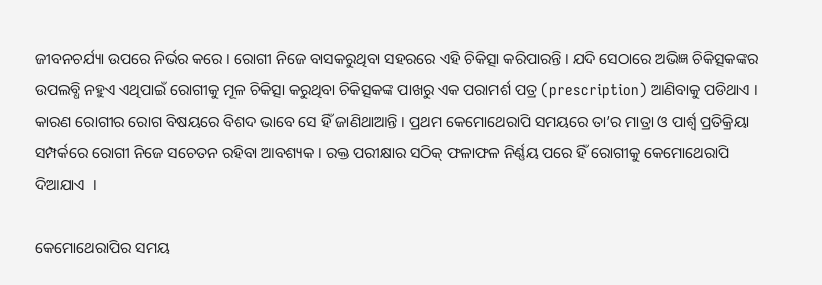ଜୀବନଚର୍ଯ୍ୟା ଉପରେ ନିର୍ଭର କରେ । ରୋଗୀ ନିଜେ ବାସକରୁଥିବା ସହରରେ ଏହି ଚିକିତ୍ସା କରିପାରନ୍ତି । ଯଦି ସେଠାରେ ଅଭିଜ୍ଞ ଚିକିତ୍ସକଙ୍କର ଉପଲବ୍ଧି ନହୁଏ ଏଥିପାଇଁ ରୋଗୀକୁ ମୂଳ ଚିକିତ୍ସା କରୁଥିବା ଚିକିତ୍ସକଙ୍କ ପାଖରୁ ଏକ ପରାମର୍ଶ ପତ୍ର (prescription) ଆଣିବାକୁ ପଡିଥାଏ । କାରଣ ରୋଗୀର ରୋଗ ବିଷୟରେ ବିଶଦ ଭାବେ ସେ ହିଁ ଜାଣିଥାଆନ୍ତି । ପ୍ରଥମ କେମୋଥେରାପି ସମୟରେ ତା’ର ମାତ୍ରା ଓ ପାର୍ଶ୍ଵ ପ୍ରତିକ୍ରିୟା ସମ୍ପର୍କରେ ରୋଗୀ ନିଜେ ସଚେତନ ରହିବା ଆବଶ୍ୟକ । ରକ୍ତ ପରୀକ୍ଷାର ସଠିକ୍ ଫଳାଫଳ ନିର୍ଣ୍ଣୟ ପରେ ହିଁ ରୋଗୀକୁ କେମୋଥେରାପି ଦିଆଯାଏ  ।

କେମୋଥେରାପିର ସମୟ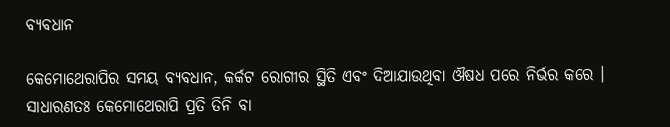ବ୍ୟବଧାନ

କେମୋଥେରାପିର ସମୟ ବ୍ୟବଧାନ, କର୍କଟ ରୋଗୀର ସ୍ଥିତି ଏବଂ ଦିଆଯାଉଥିବା ଔଷଧ ପରେ ନିର୍ଭର କରେ । ସାଧାରଣତଃ କେମୋଥେରାପି ପ୍ରତି ତିନି ବା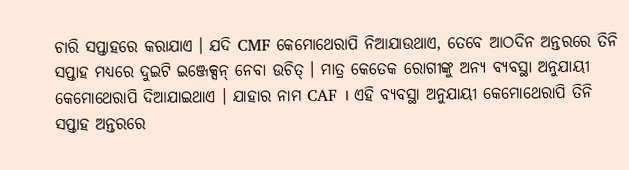ଚାରି ସପ୍ତାହରେ କରାଯାଏ । ଯଦି CMF କେମୋଥେରାପି ନିଆଯାଉଥାଏ, ତେବେ ଆଠଦିନ ଅନ୍ତରରେ ତିନି ସପ୍ତାହ ମଧ୍ୟରେ ଦୁଇଟି ଇଞ୍ଜେକ୍ସନ୍ ନେବା ଉଚିତ୍ । ମାତ୍ର କେତେକ ରୋଗୀଙ୍କୁ ଅନ୍ୟ ବ୍ୟବସ୍ଥା ଅନୁଯାୟୀ କେମୋଥେରାପି ଦିଆଯାଇଥାଏ । ଯାହାର ନାମ CAF । ଏହି ବ୍ୟବସ୍ଥା ଅନୁଯାୟୀ କେମୋଥେରାପି ତିନି ସପ୍ତାହ ଅନ୍ତରରେ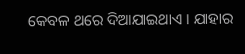କେବଳ ଥରେ ଦିଆଯାଇଥାଏ । ଯାହାର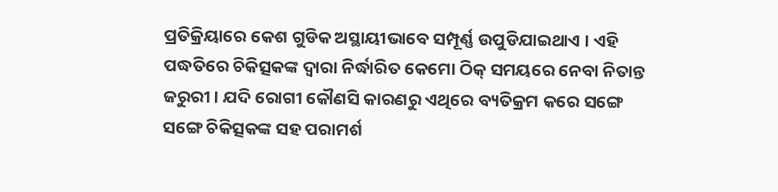ପ୍ରତିକ୍ରିୟାରେ କେଶ ଗୁଡିକ ଅସ୍ଥାୟୀଭାବେ ସମ୍ପୂର୍ଣ୍ଣ ଉପୁଡିଯାଇଥାଏ । ଏହି ପଦ୍ଧତିରେ ଚିକିତ୍ସକଙ୍କ ଦ୍ଵାରା ନିର୍ଦ୍ଧାରିତ କେମୋ ଠିକ୍ ସମୟରେ ନେବା ନିତାନ୍ତ ଜରୁରୀ । ଯଦି ରୋଗୀ କୌଣସି କାରଣରୁ ଏଥିରେ ବ୍ୟତିକ୍ରମ କରେ ସଙ୍ଗେ ସଙ୍ଗେ ଚିକିତ୍ସକଙ୍କ ସହ ପରାମର୍ଶ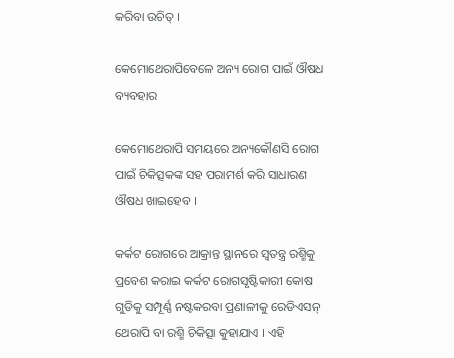କରିବା ଉଚିତ୍ ।

କେମୋଥେରାପିବେଳେ ଅନ୍ୟ ରୋଗ ପାଇଁ ଔଷଧ ବ୍ୟବହାର

କେମୋଥେରାପି ସମୟରେ ଅନ୍ୟକୌଣସି ରୋଗ ପାଇଁ ଚିକିତ୍ସକଙ୍କ ସହ ପରାମର୍ଶ କରି ସାଧାରଣ ଔଷଧ ଖାଇହେବ ।

କର୍କଟ ରୋଗରେ ଆକ୍ରାନ୍ତ ସ୍ଥାନରେ ସ୍ଵତନ୍ତ୍ର ରଶ୍ମିକୁ ପ୍ରବେଶ କରାଇ କର୍କଟ ରୋଗସୃଷ୍ଟିକାରୀ କୋଷ ଗୁଡିକୁ ସମ୍ପୂର୍ଣ୍ଣ ନଷ୍ଟକରବା ପ୍ରଣାଳୀକୁ ରେଡିଏସନ୍ ଥେରାପି ବା ରଶ୍ମି ଚିକିତ୍ସା କୁହାଯାଏ । ଏହି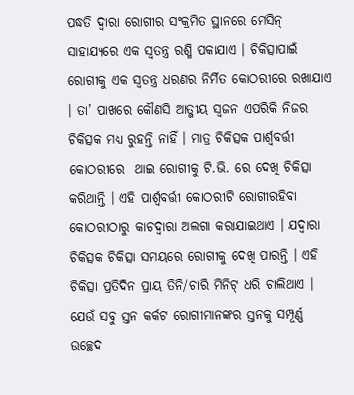ପଦ୍ଧତି ଦ୍ଵାରା ରୋଗୀର ସଂକ୍ରମିତ ସ୍ଥାନରେ ମେସିନ୍ ସାହାଯ୍ୟରେ ଏକ ସ୍ଵତନ୍ତ୍ର ରଶ୍ମି ପକାଯାଏ । ଚିକିତ୍ସାପାଇଁ ରୋଗୀକୁ ଏକ ସ୍ଵତନ୍ତ୍ର ଧରଣର ନିର୍ମିତ କୋଠରୀରେ ରଖାଯାଏ । ତା’ ପାଖରେ କୌଣସି ଆତ୍ଜୀୟ ସ୍ଵଜନ ଏପରିକି ନିଜର ଚିକିତ୍ସକ ମଧ୍ୟ ରୁହନ୍ତି ନାହିଁ । ମାତ୍ର ଚିକିତ୍ସକ ପାର୍ଶ୍ଵବର୍ତ୍ତୀ କୋଠରୀରେ  ଥାଇ ରୋଗୀକୁ ଟି.ଭି. ରେ ଦେଖି ଚିକିତ୍ସା କରିଥାନ୍ତି । ଏହି ପାର୍ଶ୍ଵବର୍ତ୍ତୀ କୋଠରୀଟି ରୋଗୀରହିବା କୋଠରୀଠାରୁ କାଚଦ୍ଵାରା ଅଲଗା କରାଯାଇଥାଏ । ଯଦ୍ୱାରା ଚିକିତ୍ସକ ଚିକିତ୍ସା ସମୟରେ ରୋଗୀକୁ ଦେଖି ପାରନ୍ତି । ଏହି ଚିକିତ୍ସା ପ୍ରତିଦିନ ପ୍ରାୟ ତିନି/ଚାରି ମିନିଟ୍ ଧରି ଚାଲିଥାଏ । ଯେଉଁ ସବୁ ସ୍ତନ କର୍କଟ ରୋଗୀମାନଙ୍କର ସ୍ତନକୁ ସମ୍ପୂର୍ଣ୍ଣ ଉଚ୍ଛେଦ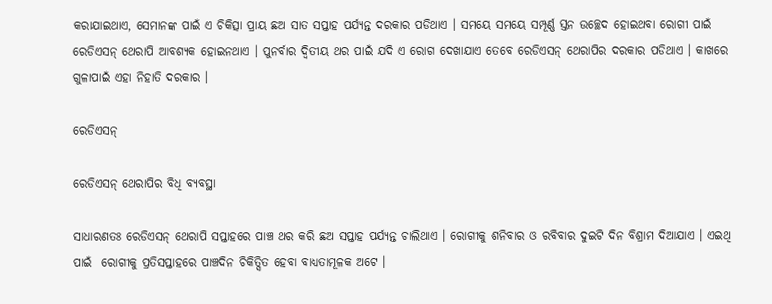କରାଯାଇଥାଏ, ସେମାନଙ୍କ ପାଇଁ ଏ ଚିକିତ୍ସା ପ୍ରାୟ ଛଅ ସାତ ସପ୍ତାହ ପର୍ଯ୍ୟନ୍ତ ଦରକାର ପଡିଥାଏ । ସମୟେ ସମୟେ ସମ୍ପୂର୍ଣ୍ଣ ସ୍ତନ ଉଚ୍ଛେଦ ହୋଇଥବା ରୋଗୀ ପାଇଁ ରେଡିଏସନ୍ ଥେରାପି ଆବଶ୍ୟକ ହୋଇନଥାଏ । ପୁନର୍ବାର ଦ୍ଵିତୀୟ ଥର ପାଇଁ ଯଦି ଏ ରୋଗ ଦେଖାଯାଏ ତେବେ ରେଡିଏସନ୍ ଥେରାପିର ଦରକାର ପଡିଥାଏ । କାଖରେ ଗୁଳାପାଇଁ ଏହା ନିହାତି ଦରକାର ।

ରେଡିଏସନ୍

ରେଡିଏସନ୍ ଥେରାପିର ବିଧି ବ୍ୟବସ୍ଥା

ସାଧାରଣତଃ ରେଡିଏସନ୍ ଥେରାପି ସପ୍ତାହରେ ପାଞ୍ଚ ଥର କରି ଛଅ ସପ୍ତାହ ପର୍ଯ୍ୟନ୍ତ ଚାଲିଥାଏ । ରୋଗୀକୁ ଶନିବାର ଓ ରବିବାର ଦୁଇଟି ଦିନ ବିଶ୍ରାମ ଦିଆଯାଏ । ଏଇଥି ପାଇଁ  ରୋଗୀକୁ ପ୍ରତିସପ୍ତାହରେ ପାଞ୍ଚଦିନ ଚିକିତ୍ସିତ ହେବା ବାଧ୍ୟତାମୂଳକ ଅଟେ ।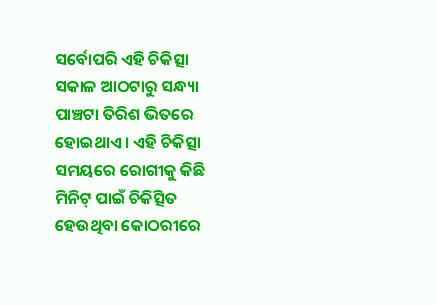ସର୍ବୋପରି ଏହି ଚିକିତ୍ସା ସକାଳ ଆଠଟାରୁ ସନ୍ଧ୍ୟା ପାଞ୍ଚଟା ତିରିଶ ଭିତରେ ହୋଇଥାଏ । ଏହି ଚିକିତ୍ସା ସମୟରେ ରୋଗୀକୁ କିଛି ମିନିଟ୍ ପାଇଁ ଚିକିତ୍ସିତ ହେଉଥିବା କୋଠରୀରେ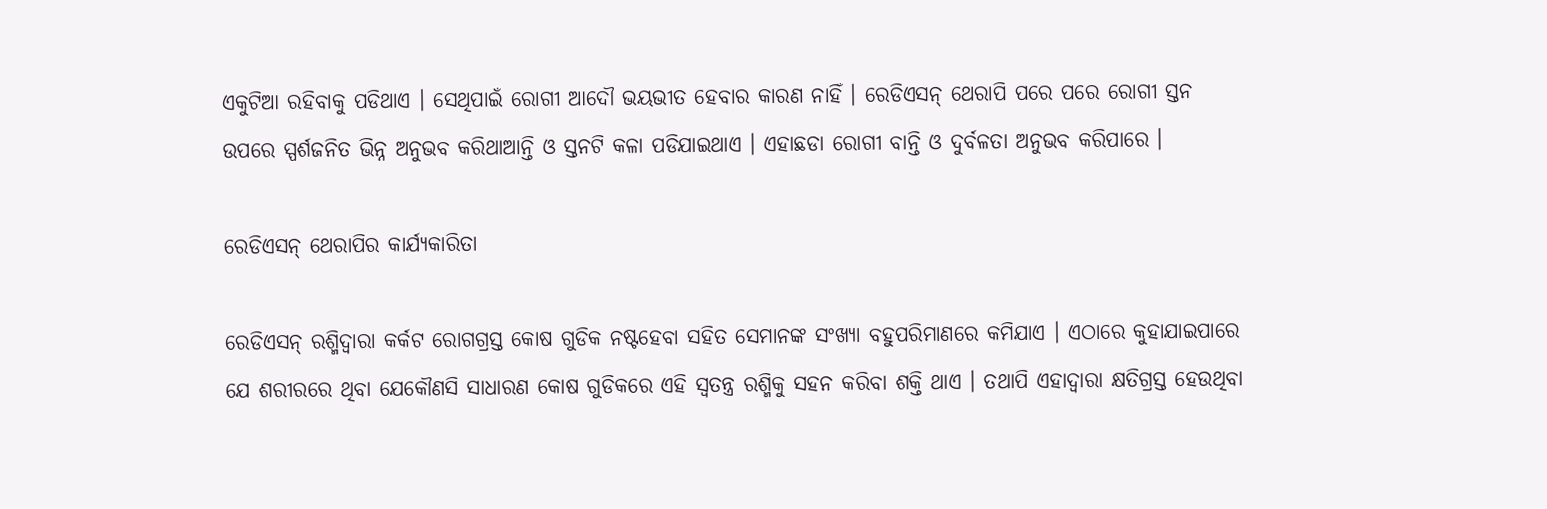ଏକୁଟିଆ ରହିବାକୁ ପଡିଥାଏ । ସେଥିପାଇଁ ରୋଗୀ ଆଦୌ ଭୟଭୀତ ହେବାର କାରଣ ନାହିଁ । ରେଡିଏସନ୍ ଥେରାପି ପରେ ପରେ ରୋଗୀ ସ୍ତନ ଉପରେ ସ୍ପର୍ଶଜନିତ ଭିନ୍ନ ଅନୁଭବ କରିଥାଆନ୍ତି ଓ ସ୍ତନଟି କଳା ପଡିଯାଇଥାଏ । ଏହାଛଡା ରୋଗୀ ବାନ୍ତି ଓ ଦୁର୍ବଳତା ଅନୁଭବ କରିପାରେ ।

ରେଡିଏସନ୍ ଥେରାପିର କାର୍ଯ୍ୟକାରିତା

ରେଡିଏସନ୍ ରଶ୍ମିଦ୍ଵାରା କର୍କଟ ରୋଗଗ୍ରସ୍ତ କୋଷ ଗୁଡିକ ନଷ୍ଟହେବା ସହିତ ସେମାନଙ୍କ ସଂଖ୍ୟା ବହୁପରିମାଣରେ କମିଯାଏ । ଏଠାରେ କୁହାଯାଇପାରେ ଯେ ଶରୀରରେ ଥିବା ଯେକୌଣସି ସାଧାରଣ କୋଷ ଗୁଡିକରେ ଏହି ସ୍ଵତନ୍ତ୍ର ରଶ୍ମିକୁ ସହନ କରିବା ଶକ୍ତି ଥାଏ । ତଥାପି ଏହାଦ୍ୱାରା କ୍ଷତିଗ୍ରସ୍ତ ହେଉଥିବା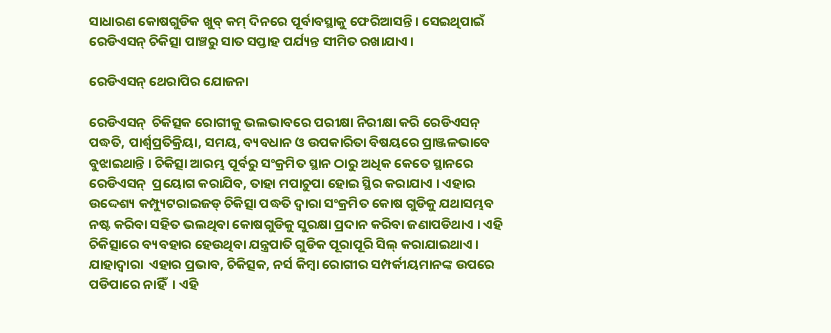ସାଧାରଣ କୋଷଗୁଡିକ ଖୁବ୍ କମ୍ ଦିନରେ ପୂର୍ବାବସ୍ଥାକୁ ଫେରିଆସନ୍ତି । ସେଇଥିପାଇଁ ରେଡିଏସନ୍ ଚିକିତ୍ସା ପାଞ୍ଚରୁ ସାତ ସପ୍ତାହ ପର୍ଯ୍ୟନ୍ତ ସୀମିତ ରଖାଯାଏ ।

ରେଡିଏସନ୍ ଥେରାପିର ଯୋଜନା

ରେଡିଏସନ୍  ଚିକିତ୍ସକ ରୋଗୀକୁ ଭଲଭାବରେ ପରୀକ୍ଷା ନିରୀକ୍ଷା କରି ରେଡିଏସନ୍ ପଦ୍ଧତି, ପାର୍ଶ୍ଵପ୍ରତିକ୍ରିୟା, ସମୟ, ବ୍ୟବଧାନ ଓ ଉପକାରିତା ବିଷୟରେ ପ୍ରାଞ୍ଜଳଭାବେ ବୁଝାଇଥାନ୍ତି । ଚିକିତ୍ସା ଆରମ୍ଭ ପୂର୍ବରୁ ସଂକ୍ରମିତ ସ୍ଥାନ ଠାରୁ ଅଧିକ କେତେ ସ୍ଥାନରେ ରେଡିଏସନ୍  ପ୍ରୟୋଗ କରାଯିବ, ତାହା ମପାଚୁପା ହୋଇ ସ୍ଥିର କରାଯାଏ । ଏହାର ଉଦ୍ଦେଶ୍ୟ କମ୍ପ୍ୟୁଟରାଇଜଡ୍ ଚିକିତ୍ସା ପଦ୍ଧତି ଦ୍ଵାରା ସଂକ୍ରମିତ କୋଷ ଗୁଡିକୁ ଯଥାସମ୍ଭବ ନଷ୍ଟ କରିବା ସହିତ ଭଲଥିବା କୋଷଗୁଡିକୁ ସୁରକ୍ଷା ପ୍ରଦାନ କରିବା ଜଣାପଡିଥାଏ । ଏହି ଚିକିତ୍ସାରେ ବ୍ୟବହାର ହେଉଥିବା ଯନ୍ତ୍ରପାତି ଗୁଡିକ ପୂରାପୂରି ସିଲ୍ କରାଯାଇଥାଏ । ଯାହାଦ୍ୱାରା  ଏହାର ପ୍ରଭାବ, ଚିକିତ୍ସକ, ନର୍ସ କିମ୍ବା ରୋଗୀର ସମ୍ପର୍କୀୟମାନଙ୍କ ଉପରେ ପଡିପାରେ ନାହିଁ  । ଏହି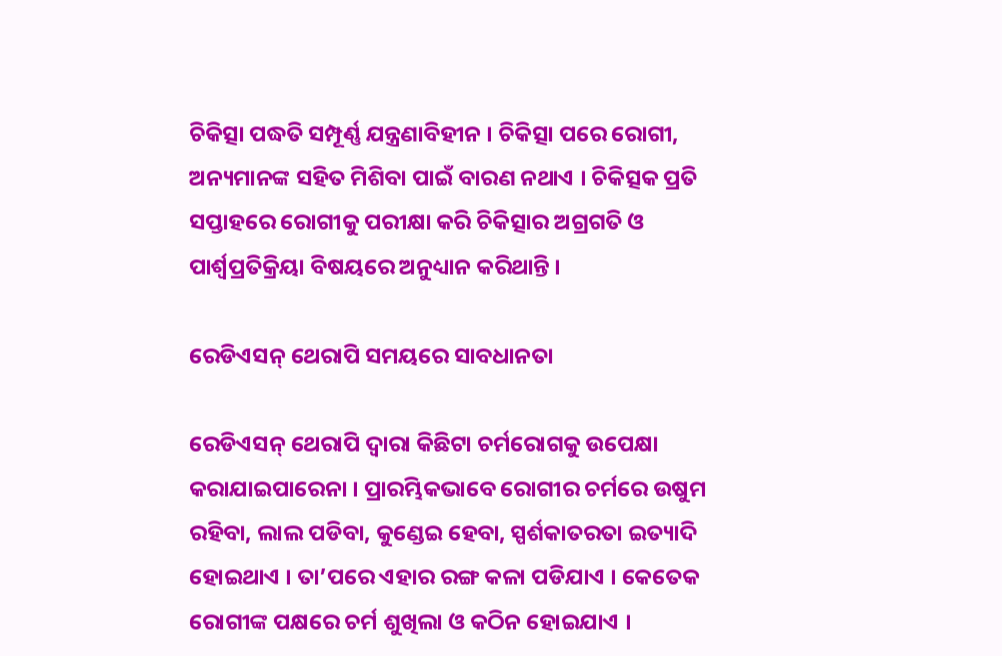ଚିକିତ୍ସା ପଦ୍ଧତି ସମ୍ପୂର୍ଣ୍ଣ ଯନ୍ତ୍ରଣାବିହୀନ । ଚିକିତ୍ସା ପରେ ରୋଗୀ, ଅନ୍ୟମାନଙ୍କ ସହିତ ମିଶିବା ପାଇଁ ବାରଣ ନଥାଏ । ଚିକିତ୍ସକ ପ୍ରତି ସପ୍ତାହରେ ରୋଗୀକୁ ପରୀକ୍ଷା କରି ଚିକିତ୍ସାର ଅଗ୍ରଗତି ଓ ପାର୍ଶ୍ଵପ୍ରତିକ୍ରିୟା ବିଷୟରେ ଅନୁଧ୍ୟାନ କରିଥାନ୍ତି ।

ରେଡିଏସନ୍ ଥେରାପି ସମୟରେ ସାବଧାନତା

ରେଡିଏସନ୍ ଥେରାପି ଦ୍ଵାରା କିଛିଟା ଚର୍ମରୋଗକୁ ଉପେକ୍ଷା କରାଯାଇପାରେନା । ପ୍ରାରମ୍ଭିକଭାବେ ରୋଗୀର ଚର୍ମରେ ଉଷୁମ ରହିବା, ଲାଲ ପଡିବା, କୁଣ୍ଡେଇ ହେବା, ସ୍ପର୍ଶକାତରତା ଇତ୍ୟାଦି ହୋଇଥାଏ । ତା’ପରେ ଏହାର ରଙ୍ଗ କଳା ପଡିଯାଏ । କେତେକ  ରୋଗୀଙ୍କ ପକ୍ଷରେ ଚର୍ମ ଶୁଖିଲା ଓ କଠିନ ହୋଇଯାଏ ।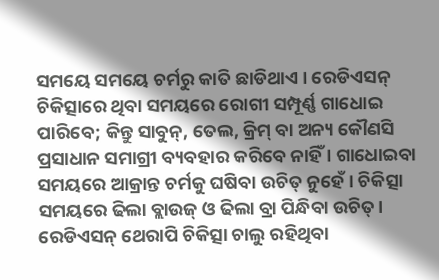ସମୟେ ସମୟେ ଚର୍ମରୁ କାତି ଛାଡିଥାଏ । ରେଡିଏସନ୍ ଚିକିତ୍ସାରେ ଥିବା ସମୟରେ ରୋଗୀ ସମ୍ପୂର୍ଣ୍ଣ ଗାଧୋଇ ପାରିବେ; କିନ୍ତୁ ସାବୁନ୍, ତେଲ, କ୍ରିମ୍ ବା ଅନ୍ୟ କୌଣସି ପ୍ରସାଧାନ ସମାଗ୍ରୀ ବ୍ୟବହାର କରିବେ ନାହିଁ । ଗାଧୋଇବା ସମୟରେ ଆକ୍ରାନ୍ତ ଚର୍ମକୁ ଘଷିବା ଉଚିତ୍ ନୁହେଁ । ଚିକିତ୍ସା ସମୟରେ ଢିଲା ବ୍ଲାଉଜ୍ ଓ ଢିଲା ବ୍ରା ପିନ୍ଧିବା ଉଚିତ୍। ରେଡିଏସନ୍ ଥେରାପି ଚିକିତ୍ସା ଚାଲୁ ରହିଥିବା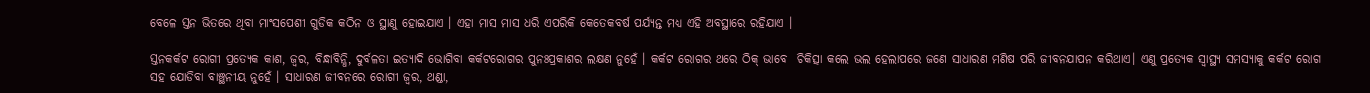ବେଳେ ସ୍ତନ ଭିତରେ ଥିବା ମାଂସପେଶୀ ଗୁଡିକ କଠିନ ଓ ସ୍ଥାଣୁ ହୋଇଯାଏ । ଏହା ମାସ ମାସ ଧରି ଏପରିକି କେତେକବର୍ଷ ପର୍ଯ୍ୟନ୍ତ ମଧ୍ୟ ଏହି ଅବସ୍ଥାରେ ରହିଯାଏ ।

ସ୍ତନକର୍କଟ ରୋଗୀ ପ୍ରତ୍ୟେକ କାଶ, ଜ୍ଵର, ବିନ୍ଧାବିନ୍ଧି, ଦୁର୍ବଳତା ଇତ୍ୟାଦି ଭୋଗିବା କର୍କଟରୋଗର ପୁନଃପ୍ରକାଶର ଲକ୍ଷଣ ନୁହେଁ । କର୍କଟ ରୋଗର ଥରେ ଠିକ୍ ଭାବେ  ଚିକିତ୍ସା କଲେ ଭଲ ହେଲାପରେ ଜଣେ ସାଧାରଣ ମଣିଷ ପରି ଜୀବନଯାପନ କରିଥାଏ। ଏଣୁ ପ୍ରତ୍ୟେକ ସ୍ୱାସ୍ଥ୍ୟ ସମସ୍ୟାକୁ କର୍କଟ ରୋଗ ସହ ଯୋଡିବା ବାଞ୍ଛନୀୟ ନୁହେଁ । ସାଧାରଣ ଜୀବନରେ ରୋଗୀ ଜ୍ଵର, ଥଣ୍ଡା,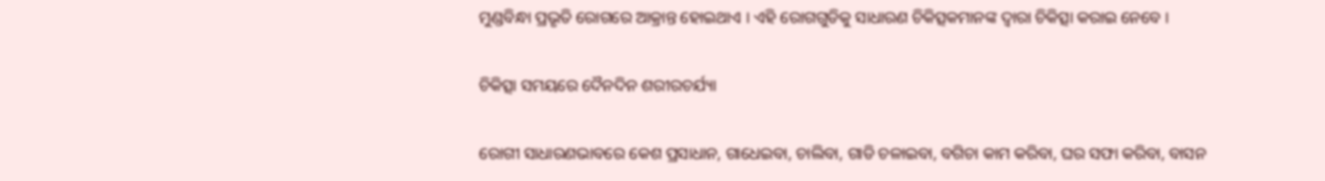ମୁଣ୍ଡବିନ୍ଧା ପ୍ରଭୃତି ରୋଗରେ ଆକ୍ରାନ୍ତ ହୋଇଥାଏ । ଏହି ରୋଗଗୁଡିକୁ ସାଧାରଣ ଚିକିତ୍ସକମାନଙ୍କ ଦ୍ଵାରା ଚିକିତ୍ସା କରାଇ ନେବେ ।

ଚିକିତ୍ସା ସମୟରେ ଦୈନଦିନ ଶରୀରଚର୍ଯ୍ୟା

ରୋଗୀ ସାଧାରଣଭାବରେ କେଶ ପ୍ରସାଧାନ, ଗାଧେଇବା, ଚାଲିବା, ଗାଡି ଚଳାଇବା, ବଗିଚା କାମ କରିବା, ଘର ସଫା କରିବା, ବାସନ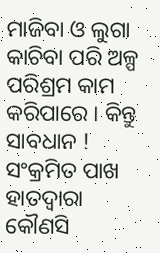ମାଜିବା ଓ ଲୁଗା କାଚିବା ପରି ଅଳ୍ପ ପରିଶ୍ରମ କାମ କରିପାରେ । କିନ୍ତୁ ସାବଧାନ ! ସଂକ୍ରମିତ ପାଖ ହାତଦ୍ଵାରା କୌଣସି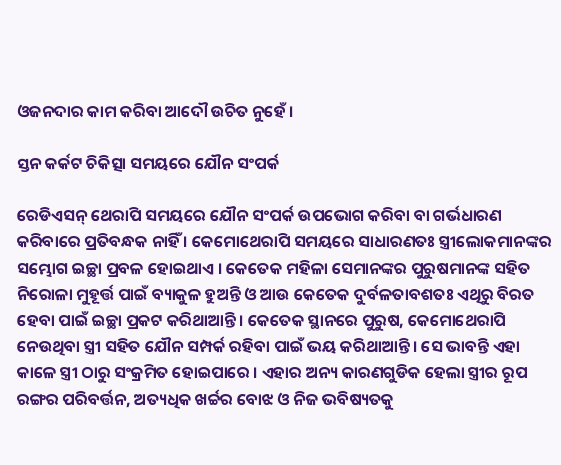ଓଜନଦାର କାମ କରିବା ଆଦୌ ଉଚିତ ନୁହେଁ ।

ସ୍ତନ କର୍କଟ ଚିକିତ୍ସା ସମୟରେ ଯୌନ ସଂପର୍କ

ରେଡିଏସନ୍ ଥେରାପି ସମୟରେ ଯୌନ ସଂପର୍କ ଉପଭୋଗ କରିବା ବା ଗର୍ଭଧାରଣ କରିବାରେ ପ୍ରତିବନ୍ଧକ ନାହିଁ । କେମୋଥେରାପି ସମୟରେ ସାଧାରଣତଃ ସ୍ତ୍ରୀଲୋକମାନଙ୍କର ସମ୍ଭୋଗ ଇଚ୍ଛା ପ୍ରବଳ ହୋଇଥାଏ । କେତେକ ମହିଳା ସେମାନଙ୍କର ପୁରୁଷମାନଙ୍କ ସହିତ ନିରୋଳା ମୁହୂର୍ତ୍ତ ପାଇଁ ବ୍ୟାକୁଳ ହୁଅନ୍ତି ଓ ଆଉ କେତେକ ଦୁର୍ବଳତାବଶତଃ ଏଥିରୁ ବିରତ ହେବା ପାଇଁ ଇଚ୍ଛା ପ୍ରକଟ କରିଥାଆନ୍ତି। କେତେକ ସ୍ଥାନରେ ପୁରୁଷ, କେମୋଥେରାପି ନେଉଥିବା ସ୍ତ୍ରୀ ସହିତ ଯୌନ ସମ୍ପର୍କ ରହିବା ପାଇଁ ଭୟ କରିଥାଆନ୍ତି । ସେ ଭାବନ୍ତି ଏହା କାଳେ ସ୍ତ୍ରୀ ଠାରୁ ସଂକ୍ରମିତ ହୋଇପାରେ । ଏହାର ଅନ୍ୟ କାରଣଗୁଡିକ ହେଲା ସ୍ତ୍ରୀର ରୂପ ରଙ୍ଗର ପରିବର୍ତ୍ତନ, ଅତ୍ୟଧିକ ଖର୍ଚ୍ଚର ବୋଝ ଓ ନିଜ ଭବିଷ୍ୟତକୁ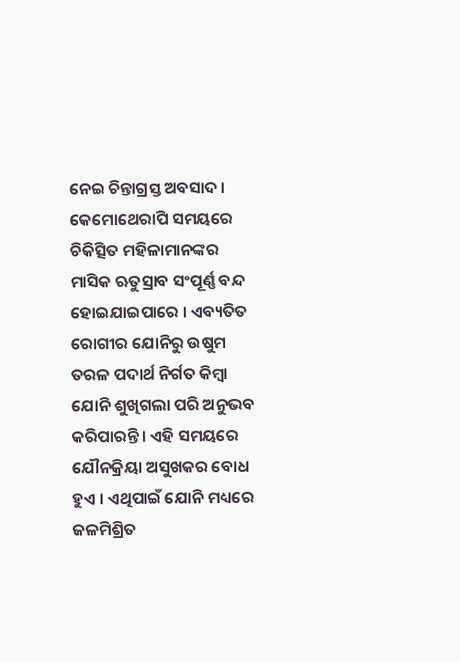ନେଇ ଚିନ୍ତାଗ୍ରସ୍ତ ଅବସାଦ । କେମୋଥେରାପି ସମୟରେ ଚିକିତ୍ସିତ ମହିଳାମାନଙ୍କର ମାସିକ ଋତୁସ୍ରାବ ସଂପୂର୍ଣ୍ଣ ବନ୍ଦ ହୋଇଯାଇପାରେ । ଏବ୍ୟତିତ ରୋଗୀର ଯୋନିରୁ ଉଷୁମ ତରଳ ପଦାର୍ଥ ନିର୍ଗତ କିମ୍ବା ଯୋନି ଶୁଖିଗଲା ପରି ଅନୁଭବ କରିପାରନ୍ତି । ଏହି ସମୟରେ ଯୌନକ୍ରିୟା ଅସୁଖକର ବୋଧ ହୁଏ । ଏଥିପାଇଁ ଯୋନି ମଧ୍ୟରେ ଜଳମିଶ୍ରିତ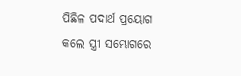ପିଛିଳ ପଦାର୍ଥ ପ୍ରୟୋଗ କଲେ ସ୍ତ୍ରୀ ସମ୍ଭୋଗରେ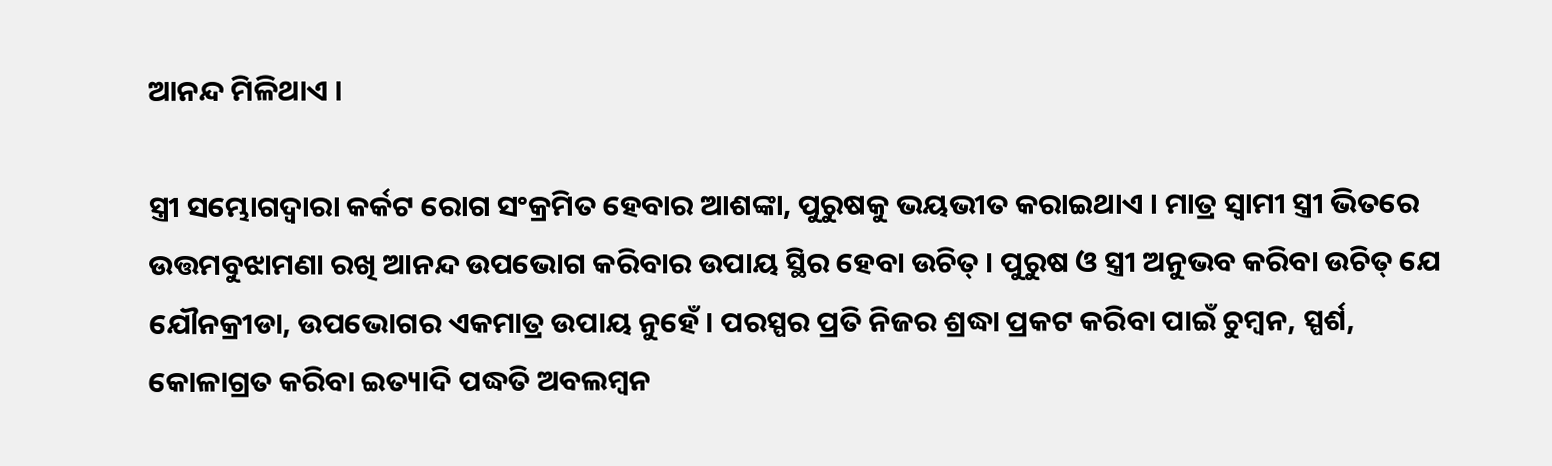ଆନନ୍ଦ ମିଳିଥାଏ ।

ସ୍ତ୍ରୀ ସମ୍ଭୋଗଦ୍ଵାରା କର୍କଟ ରୋଗ ସଂକ୍ରମିତ ହେବାର ଆଶଙ୍କା, ପୁରୁଷକୁ ଭୟଭୀତ କରାଇଥାଏ । ମାତ୍ର ସ୍ଵାମୀ ସ୍ତ୍ରୀ ଭିତରେ ଉତ୍ତମବୁଝାମଣା ରଖି ଆନନ୍ଦ ଉପଭୋଗ କରିବାର ଉପାୟ ସ୍ଥିର ହେବା ଉଚିତ୍ । ପୁରୁଷ ଓ ସ୍ତ୍ରୀ ଅନୁଭବ କରିବା ଉଚିତ୍ ଯେ ଯୌନକ୍ରୀଡା, ଉପଭୋଗର ଏକମାତ୍ର ଉପାୟ ନୁହେଁ । ପରସ୍ପର ପ୍ରତି ନିଜର ଶ୍ରଦ୍ଧା ପ୍ରକଟ କରିବା ପାଇଁ ଚୁମ୍ବନ, ସ୍ପର୍ଶ, କୋଳାଗ୍ରତ କରିବା ଇତ୍ୟାଦି ପଦ୍ଧତି ଅବଲମ୍ବନ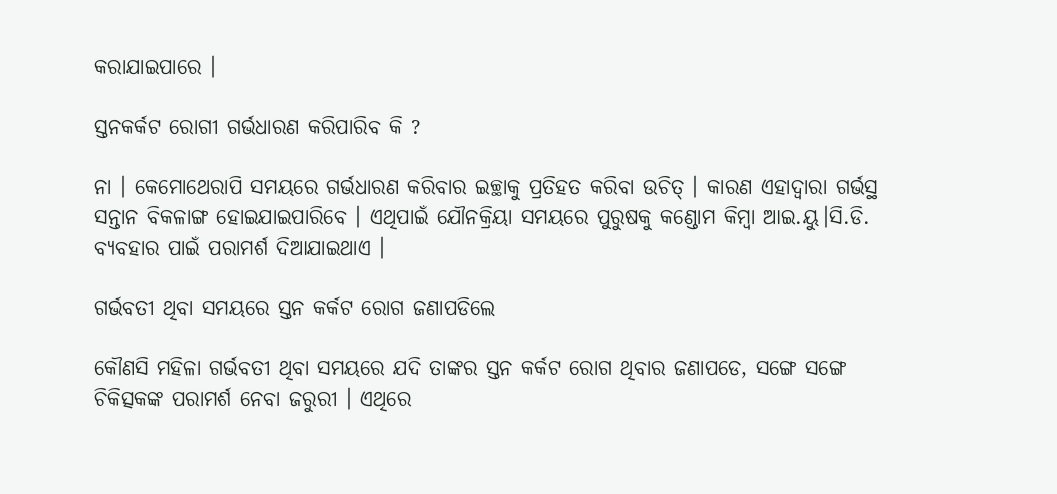କରାଯାଇପାରେ ।

ସ୍ତନକର୍କଟ ରୋଗୀ ଗର୍ଭଧାରଣ କରିପାରିବ କି ?

ନା । କେମୋଥେରାପି ସମୟରେ ଗର୍ଭଧାରଣ କରିବାର ଇଚ୍ଛାକୁ ପ୍ରତିହତ କରିବା ଉଚିତ୍ । କାରଣ ଏହାଦ୍ୱାରା ଗର୍ଭସ୍ଥ ସନ୍ତାନ ବିକଳାଙ୍ଗ ହୋଇଯାଇପାରିବେ । ଏଥିପାଇଁ ଯୌନକ୍ରିୟା ସମୟରେ ପୁରୁଷକୁ କଣ୍ଡୋମ କିମ୍ବା ଆଇ.ୟୁ।ସି.ଡି. ବ୍ୟବହାର ପାଇଁ ପରାମର୍ଶ ଦିଆଯାଇଥାଏ ।

ଗର୍ଭବତୀ ଥିବା ସମୟରେ ସ୍ତନ କର୍କଟ ରୋଗ ଜଣାପଡିଲେ

କୌଣସି ମହିଳା ଗର୍ଭବତୀ ଥିବା ସମୟରେ ଯଦି ତାଙ୍କର ସ୍ତନ କର୍କଟ ରୋଗ ଥିବାର ଜଣାପଡେ, ସଙ୍ଗେ ସଙ୍ଗେ ଚିକିତ୍ସକଙ୍କ ପରାମର୍ଶ ନେବା ଜରୁରୀ । ଏଥିରେ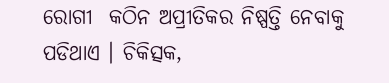ରୋଗୀ  କଠିନ ଅପ୍ରୀତିକର ନିଷ୍ପତ୍ତି ନେବାକୁ ପଡିଥାଏ । ଚିକିତ୍ସକ,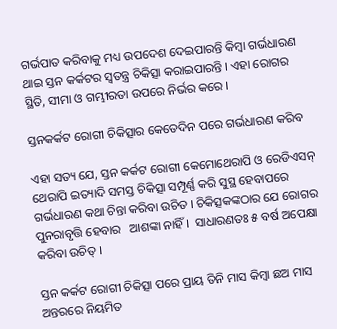ଗର୍ଭପାତ କରିବାକୁ ମଧ୍ୟ ଉପଦେଶ ଦେଇପାରନ୍ତି କିମ୍ବା ଗର୍ଭଧାରଣ ଥାଇ ସ୍ତନ କର୍କଟର ସ୍ଵତନ୍ତ୍ର ଚିକିତ୍ସା କରାଇପାରନ୍ତି । ଏହା ରୋଗର ସ୍ଥିତି, ସୀମା ଓ ଗମ୍ଭୀରତା ଉପରେ ନିର୍ଭର କରେ ।

ସ୍ତନକର୍କଟ ରୋଗୀ ଚିକିତ୍ସାର କେତେଦିନ ପରେ ଗର୍ଭଧାରଣ କରିବ

ଏହା ସତ୍ୟ ଯେ, ସ୍ତନ କର୍କଟ ରୋଗୀ କେମୋଥେରାପି ଓ ରେଡିଏସନ୍ ଥେରାପି ଇତ୍ୟାଦି ସମସ୍ତ ଚିକିତ୍ସା ସମ୍ପୂର୍ଣ୍ଣ କରି ସୁସ୍ଥ ହେବାପରେ ଗର୍ଭଧାରଣ କଥା ଚିନ୍ତା କରିବା ଉଚିତ । ଚିକିତ୍ସକଙ୍କଠାର ଯେ ରୋଗର ପୁନରାବୃତ୍ତି ହେବାର   ଆଶଙ୍କା ନାହିଁ ।  ସାଧାରଣତଃ ୫ ବର୍ଷ ଅପେକ୍ଷା କରିବା ଉଚିତ୍ ।

ସ୍ତନ କର୍କଟ ରୋଗୀ ଚିକିତ୍ସା ପରେ ପ୍ରାୟ ତିନି ମାସ କିମ୍ବା ଛଅ ମାସ ଅନ୍ତରରେ ନିୟମିତ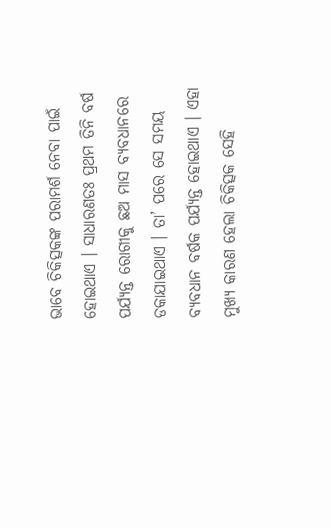ଭାବେ ଚିକିତ୍ସକଙ୍କ ପରାମର୍ଶ ନେବା ପାଇଁ ହୋଇଥାଏ । ସାଧାରଣତଃ ପ୍ରଥମ ତିନି ବର୍ଷ ପର୍ଯ୍ୟନ୍ତ ରୋଗୀକୁ ଛଅ ମାସ ବ୍ୟବଧାନରେ ଡକାଯାଇଥାଏ । ତା’ ପରେ ସେ ସମୟ ବ୍ୟବଧାନ ବର୍ଷକ ପର୍ଯ୍ୟନ୍ତ ହୋଇଥାଏ । ଏହା ମୁଖ୍ୟ କାରଣ ହେଲା ଚିକିତ୍ସକ ସେହି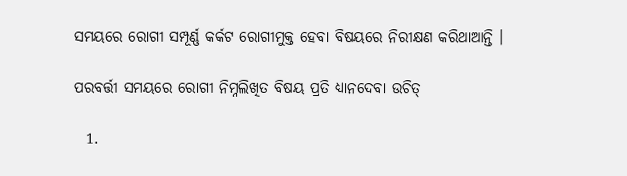ସମୟରେ ରୋଗୀ ସମ୍ପୂର୍ଣ୍ଣ କର୍କଟ ରୋଗୀମୁକ୍ତ ହେବା ବିଷୟରେ ନିରୀକ୍ଷଣ କରିଥାଆନ୍ତି ।

ପରବର୍ତ୍ତୀ ସମୟରେ ରୋଗୀ ନିମ୍ନଲିଖିତ ବିଷୟ ପ୍ରତି ଧ୍ୟାନଦେବା ଉଚିତ୍

  1.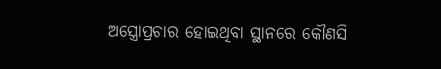ଅସ୍ତ୍ରୋପ୍ରଚାର ହୋଇଥିବା ସ୍ଥାନରେ କୌଣସି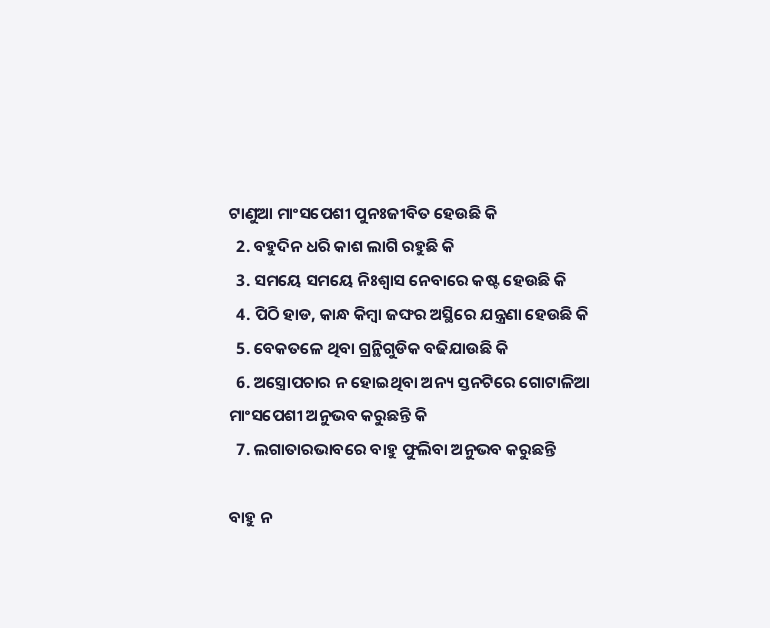ଟାଣୁଆ ମାଂସପେଶୀ ପୁନଃଜୀବିତ ହେଉଛି କି
  2. ବହୁଦିନ ଧରି କାଶ ଲାଗି ରହୁଛି କି
  3. ସମୟେ ସମୟେ ନିଃଶ୍ଵାସ ନେବାରେ କଷ୍ଟ ହେଉଛି କି
  4. ପିଠି ହାଡ, କାନ୍ଧ କିମ୍ବା ଜଙ୍ଘର ଅସ୍ଥିରେ ଯନ୍ତ୍ରଣା ହେଉଛି କି
  5. ବେକତଳେ ଥିବା ଗ୍ରନ୍ଥିଗୁଡିକ ବଢିଯାଉଛି କି
  6. ଅସ୍ତ୍ରୋପଚାର ନ ହୋଇଥିବା ଅନ୍ୟ ସ୍ତନଟିରେ ଗୋଟାଳିଆ ମାଂସପେଶୀ ଅନୁଭବ କରୁଛନ୍ତି କି
  7. ଲଗାତାରଭାବରେ ବାହୁ ଫୁଲିବା ଅନୁଭବ କରୁଛନ୍ତି

ବାହୁ ନ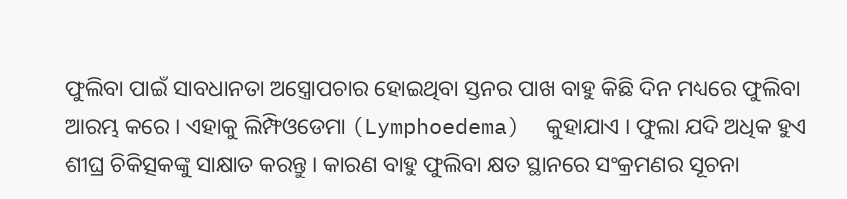ଫୁଲିବା ପାଇଁ ସାବଧାନତା ଅସ୍ତ୍ରୋପଚାର ହୋଇଥିବା ସ୍ତନର ପାଖ ବାହୁ କିଛି ଦିନ ମଧ୍ୟରେ ଫୁଲିବା ଆରମ୍ଭ କରେ । ଏହାକୁ ଲିମ୍ଫିଓଡେମା (Lymphoedema)  କୁହାଯାଏ । ଫୁଲା ଯଦି ଅଧିକ ହୁଏ ଶୀଘ୍ର ଚିକିତ୍ସକଙ୍କୁ ସାକ୍ଷାତ କରନ୍ତୁ । କାରଣ ବାହୁ ଫୁଲିବା କ୍ଷତ ସ୍ଥାନରେ ସଂକ୍ରମଣର ସୂଚନା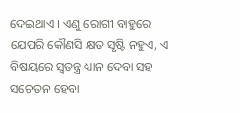ଦେଇଥାଏ । ଏଣୁ ରୋଗୀ ବାହୁରେ ଯେପରି କୌଣସି କ୍ଷତ ସୃଷ୍ଟି ନହୁଏ, ଏ ବିଷୟରେ ସ୍ଵତନ୍ତ୍ର ଧ୍ୟାନ ଦେବା ସହ ସଚେତନ ହେବା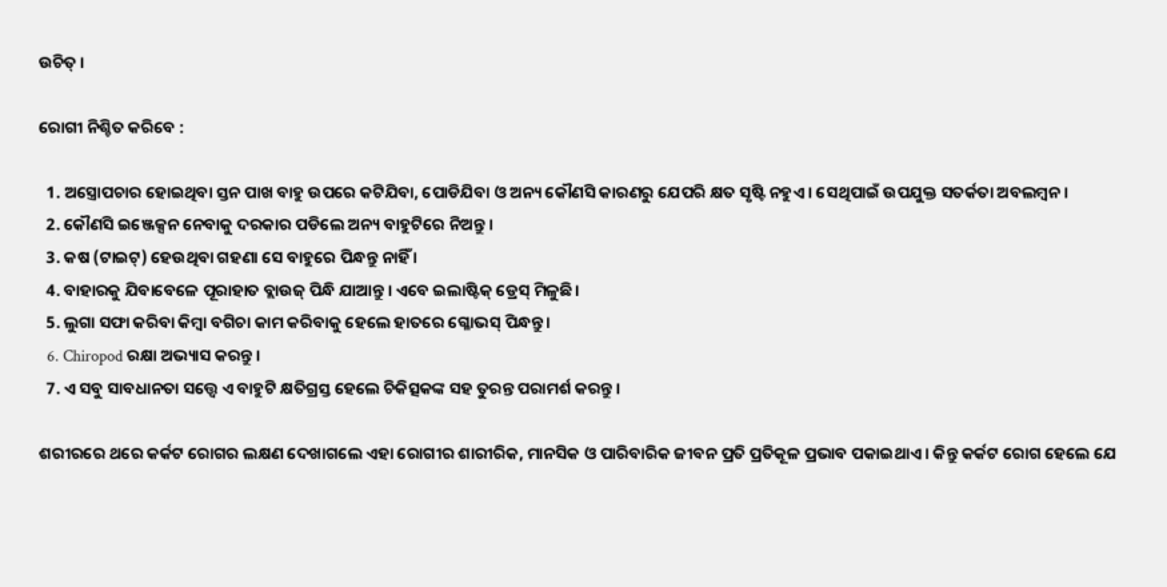ଉଚିତ୍ ।

ରୋଗୀ ନିଶ୍ଚିତ କରିବେ :

  1. ଅସ୍ତ୍ରୋପଚାର ହୋଇଥିବା ସ୍ତନ ପାଖ ବାହୁ ଉପରେ କଟିଯିବା, ପୋଡିଯିବା ଓ ଅନ୍ୟ କୌଣସି କାରଣରୁ ଯେପରି କ୍ଷତ ସୃଷ୍ଟି ନହୁଏ । ସେଥିପାଇଁ ଉପଯୁକ୍ତ ସତର୍କତା ଅବଲମ୍ବନ ।
  2. କୌଣସି ଇଞ୍ଜେକ୍ସନ ନେବାକୁ ଦରକାର ପଡିଲେ ଅନ୍ୟ ବାହୁଟିରେ ନିଅନ୍ତୁ ।
  3. କଷ (ଟାଇଟ୍) ହେଉଥିବା ଗହଣା ସେ ବାହୁରେ ପିନ୍ଧନ୍ତୁ ନାହିଁ ।
  4. ବାହାରକୁ ଯିବାବେଳେ ପୂରାହାତ ବ୍ଲାଉଜ୍ ପିନ୍ଧି ଯାଆନ୍ତୁ । ଏବେ ଇଲାଷ୍ଟିକ୍ ଡ୍ରେସ୍ ମିଳୁଛି ।
  5. ଲୁଗା ସଫା କରିବା କିମ୍ବା ବଗିଚା କାମ କରିବାକୁ ହେଲେ ହାତରେ ଗ୍ଳୋଭସ୍ ପିନ୍ଧନ୍ତୁ ।
  6. Chiropod ରକ୍ଷା ଅଭ୍ୟାସ କରନ୍ତୁ ।
  7. ଏ ସବୁ ସାବଧାନତା ସତ୍ତ୍ୱେ ଏ ବାହୁଟି କ୍ଷତିଗ୍ରସ୍ତ ହେଲେ ଚିକିତ୍ସକଙ୍କ ସହ ତୁରନ୍ତ ପରାମର୍ଶ କରନ୍ତୁ ।

ଶରୀରରେ ଥରେ କର୍କଟ ରୋଗର ଲକ୍ଷଣ ଦେଖାଗଲେ ଏହା ରୋଗୀର ଶାରୀରିକ, ମାନସିକ ଓ ପାରିବାରିକ ଜୀବନ ପ୍ରତି ପ୍ରତିକୂଳ ପ୍ରଭାବ ପକାଇଥାଏ । କିନ୍ତୁ କର୍କଟ ରୋଗ ହେଲେ ଯେ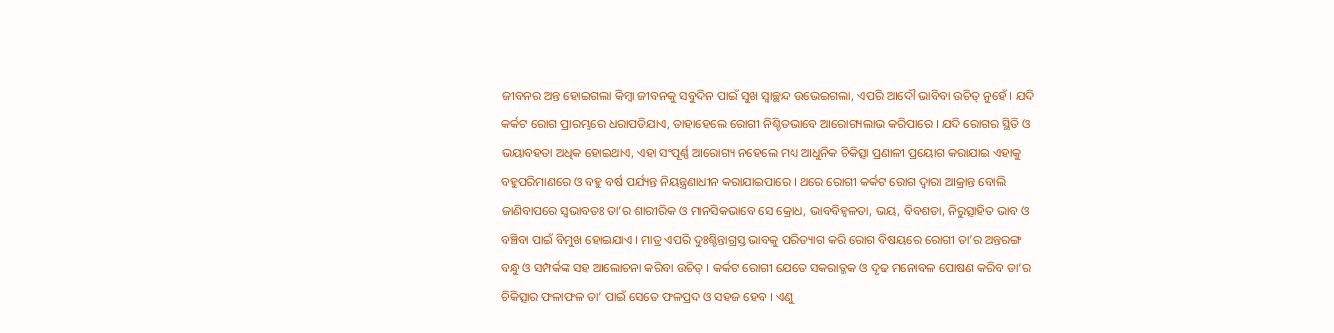ଜୀବନର ଅନ୍ତ ହୋଇଗଲା କିମ୍ବା ଜୀବନକୁ ସବୁଦିନ ପାଇଁ ସୁଖ ସ୍ଵାଚ୍ଛନ୍ଦ ଉଭେଇଗଲା, ଏପରି ଆଦୌ ଭାବିବା ଉଚିତ୍ ନୁହେଁ । ଯଦି କର୍କଟ ରୋଗ ପ୍ରାରମ୍ଭରେ ଧରାପଡିଯାଏ, ତାହାହେଲେ ରୋଗୀ ନିଶ୍ଚିତଭାବେ ଆରୋଗ୍ୟଲାଭ କରିପାରେ । ଯଦି ରୋଗର ସ୍ଥିତି ଓ ଭୟାବହତା ଅଧିକ ହୋଇଥାଏ, ଏହା ସଂପୂର୍ଣ୍ଣ ଆରୋଗ୍ୟ ନହେଲେ ମଧ୍ୟ ଆଧୁନିକ ଚିକିତ୍ସା ପ୍ରଣାଳୀ ପ୍ରୟୋଗ କରାଯାଇ ଏହାକୁ ବହୁପରିମାଣରେ ଓ ବହୁ ବର୍ଷ ପର୍ଯ୍ୟନ୍ତ ନିୟନ୍ତ୍ରଣାଧୀନ କରାଯାଇପାରେ । ଥରେ ରୋଗୀ କର୍କଟ ରୋଗ ଦ୍ଵାରା ଆକ୍ରାନ୍ତ ବୋଲି ଜାଣିବାପରେ ସ୍ଵଭାବତଃ ତା’ର ଶାରୀରିକ ଓ ମାନସିକଭାବେ ସେ କ୍ରୋଧ, ଭାବବିହ୍ଵଳତା, ଭୟ, ବିବଶତା, ନିରୁତ୍ସାହିତ ଭାବ ଓ ବଞ୍ଚିବା ପାଇଁ ବିମୁଖ ହୋଇଯାଏ । ମାତ୍ର ଏପରି ଦୁଃଶ୍ଚିନ୍ତାଗ୍ରସ୍ତ ଭାବକୁ ପରିତ୍ୟାଗ କରି ରୋଗ ବିଷୟରେ ରୋଗୀ ତା’ର ଅନ୍ତରଙ୍ଗ ବନ୍ଧୁ ଓ ସମ୍ପର୍କଙ୍କ ସହ ଆଲୋଚନା କରିବା ଉଚିତ୍ । କର୍କଟ ରୋଗୀ ଯେତେ ସକରାତ୍ଜକ ଓ ଦୃଢ ମନୋବଳ ପୋଷଣ କରିବ ତା’ର ଚିକିତ୍ସାର ଫଳାଫଳ ତା’ ପାଇଁ ସେତେ ଫଳପ୍ରଦ ଓ ସହଜ ହେବ । ଏଣୁ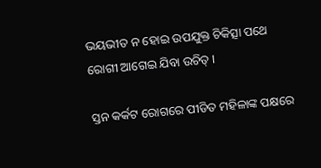ଭୟଭୀତ ନ ହୋଇ ଉପଯୁକ୍ତ ଚିକିତ୍ସା ପଥେ ରୋଗୀ ଆଗେଇ ଯିବା ଉଚିତ୍ ।

ସ୍ତନ କର୍କଟ ରୋଗରେ ପୀଡିତ ମହିଳାଙ୍କ ପକ୍ଷରେ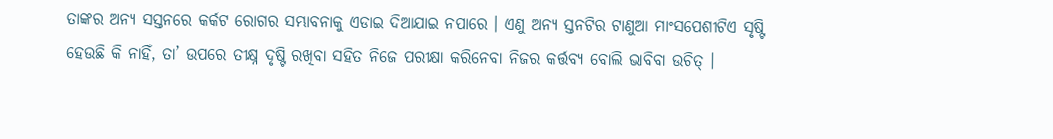ତାଙ୍କର ଅନ୍ୟ ସସ୍ତନରେ କର୍କଟ ରୋଗର ସମ୍ଭାବନାକୁ ଏଡାଇ ଦିଆଯାଇ ନପାରେ । ଏଣୁ ଅନ୍ୟ ସ୍ତନଟିର ଟାଣୁଆ ମାଂସପେଶୀଟିଏ ସୃଷ୍ଟି ହେଉଛି କି ନାହିଁ, ତା’ ଉପରେ ତୀକ୍ଷ୍ନ ଦୃଷ୍ଟି ରଖିବା ସହିତ ନିଜେ ପରୀକ୍ଷା କରିନେବା ନିଜର କର୍ତ୍ତବ୍ୟ ବୋଲି ଭାବିବା ଉଚିତ୍ ।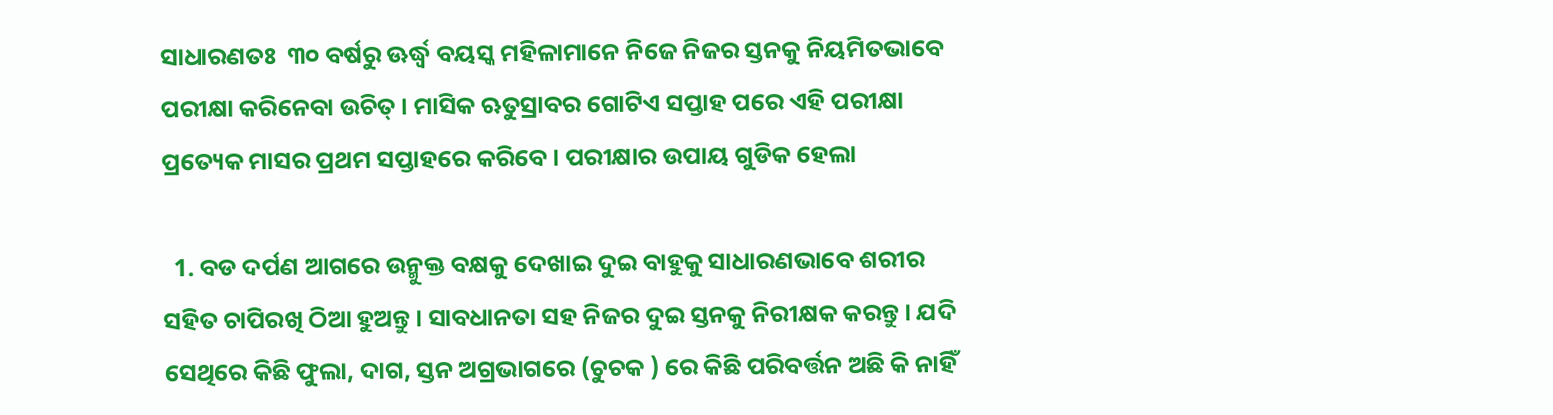ସାଧାରଣତଃ  ୩୦ ବର୍ଷରୁ ଊର୍ଦ୍ଧ୍ଵ ବୟସ୍କ ମହିଳାମାନେ ନିଜେ ନିଜର ସ୍ତନକୁ ନିୟମିତଭାବେ ପରୀକ୍ଷା କରିନେବା ଉଚିତ୍ । ମାସିକ ଋତୁସ୍ରାବର ଗୋଟିଏ ସପ୍ତାହ ପରେ ଏହି ପରୀକ୍ଷା ପ୍ରତ୍ୟେକ ମାସର ପ୍ରଥମ ସପ୍ତାହରେ କରିବେ । ପରୀକ୍ଷାର ଉପାୟ ଗୁଡିକ ହେଲା

  1. ବଡ ଦର୍ପଣ ଆଗରେ ଉନ୍ମୁକ୍ତ ବକ୍ଷକୁ ଦେଖାଇ ଦୁଇ ବାହୁକୁ ସାଧାରଣଭାବେ ଶରୀର ସହିତ ଚାପିରଖି ଠିଆ ହୁଅନ୍ତୁ । ସାବଧାନତା ସହ ନିଜର ଦୁଇ ସ୍ତନକୁ ନିରୀକ୍ଷକ କରନ୍ତୁ । ଯଦି ସେଥିରେ କିଛି ଫୁଲା, ଦାଗ, ସ୍ତନ ଅଗ୍ରଭାଗରେ (ଚୁଚକ ) ରେ କିଛି ପରିବର୍ତ୍ତନ ଅଛି କି ନାହିଁ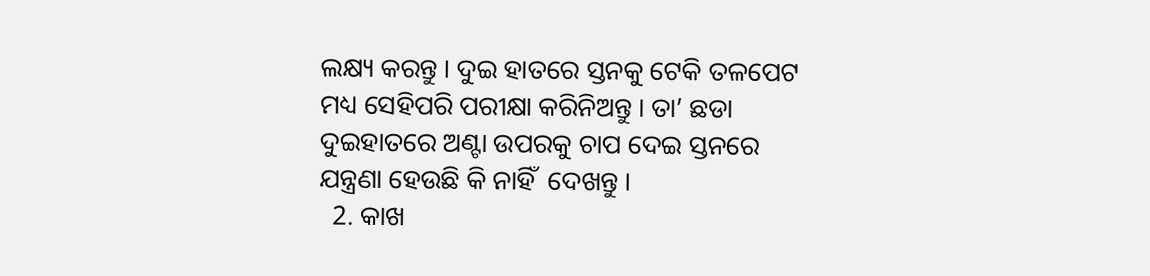ଲକ୍ଷ୍ୟ କରନ୍ତୁ । ଦୁଇ ହାତରେ ସ୍ତନକୁ ଟେକି ତଳପେଟ ମଧ୍ୟ ସେହିପରି ପରୀକ୍ଷା କରିନିଅନ୍ତୁ । ତା’ ଛଡା ଦୁଇହାତରେ ଅଣ୍ଟା ଉପରକୁ ଚାପ ଦେଇ ସ୍ତନରେ ଯନ୍ତ୍ରଣା ହେଉଛି କି ନାହିଁ  ଦେଖନ୍ତୁ ।
  2. କାଖ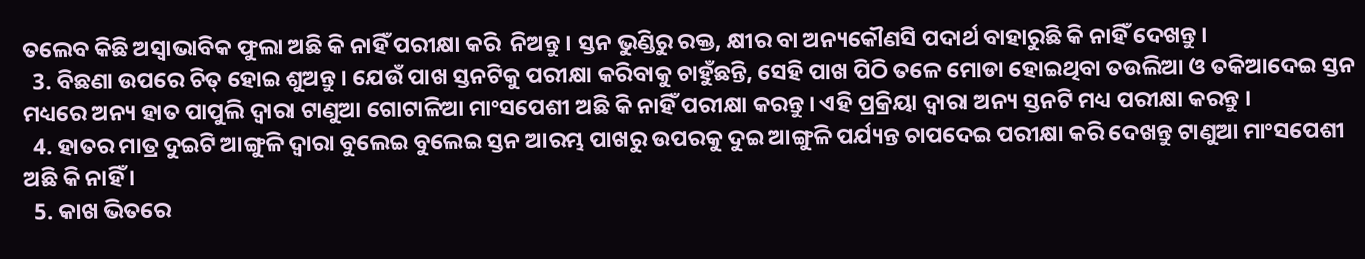ତଲେବ କିଛି ଅସ୍ଵାଭାବିକ ଫୁଲା ଅଛି କି ନାହିଁ ପରୀକ୍ଷା କରି  ନିଅନ୍ତୁ । ସ୍ତନ ଭୁଣ୍ଡିରୁ ରକ୍ତ, କ୍ଷୀର ବା ଅନ୍ୟକୌଣସି ପଦାର୍ଥ ବାହାରୁଛି କି ନାହିଁ ଦେଖନ୍ତୁ ।
  3. ବିଛଣା ଉପରେ ଚିତ୍ ହୋଇ ଶୁଅନ୍ତୁ । ଯେଉଁ ପାଖ ସ୍ତନଟିକୁ ପରୀକ୍ଷା କରିବାକୁ ଚାହୁଁଛନ୍ତି, ସେହି ପାଖ ପିଠି ତଳେ ମୋଡା ହୋଇଥିବା ତଉଲିଆ ଓ ତକିଆଦେଇ ସ୍ତନ ମଧ୍ୟରେ ଅନ୍ୟ ହାତ ପାପୁଲି ଦ୍ଵାରା ଟାଣୁଆ ଗୋଟାଳିଆ ମାଂସପେଶୀ ଅଛି କି ନାହିଁ ପରୀକ୍ଷା କରନ୍ତୁ । ଏହି ପ୍ରକ୍ରିୟା ଦ୍ଵାରା ଅନ୍ୟ ସ୍ତନଟି ମଧ୍ୟ ପରୀକ୍ଷା କରନ୍ତୁ ।
  4. ହାତର ମାତ୍ର ଦୁଇଟି ଆଙ୍ଗୁଳି ଦ୍ଵାରା ବୁଲେଇ ବୁଲେଇ ସ୍ତନ ଆରମ୍ଭ ପାଖରୁ ଉପରକୁ ଦୁଇ ଆଙ୍ଗୁଳି ପର୍ଯ୍ୟନ୍ତ ଚାପଦେଇ ପରୀକ୍ଷା କରି ଦେଖନ୍ତୁ ଟାଣୁଆ ମାଂସପେଶୀ ଅଛି କି ନାହିଁ ।
  5. କାଖ ଭିତରେ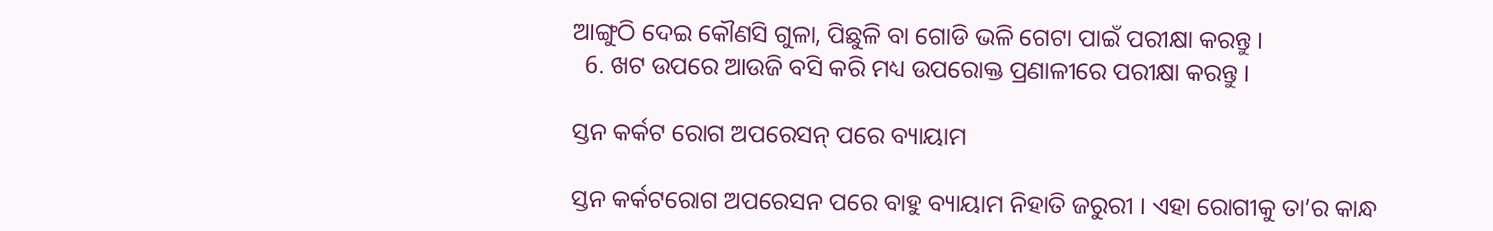ଆଙ୍ଗୁଠି ଦେଇ କୌଣସି ଗୁଳା, ପିଛୁଳି ବା ଗୋଡି ଭଳି ଗେଟା ପାଇଁ ପରୀକ୍ଷା କରନ୍ତୁ ।
  6. ଖଟ ଉପରେ ଆଉଜି ବସି କରି ମଧ୍ୟ ଉପରୋକ୍ତ ପ୍ରଣାଳୀରେ ପରୀକ୍ଷା କରନ୍ତୁ ।

ସ୍ତନ କର୍କଟ ରୋଗ ଅପରେସନ୍ ପରେ ବ୍ୟାୟାମ

ସ୍ତନ କର୍କଟରୋଗ ଅପରେସନ ପରେ ବାହୁ ବ୍ୟାୟାମ ନିହାତି ଜରୁରୀ । ଏହା ରୋଗୀକୁ ତା’ର କାନ୍ଧ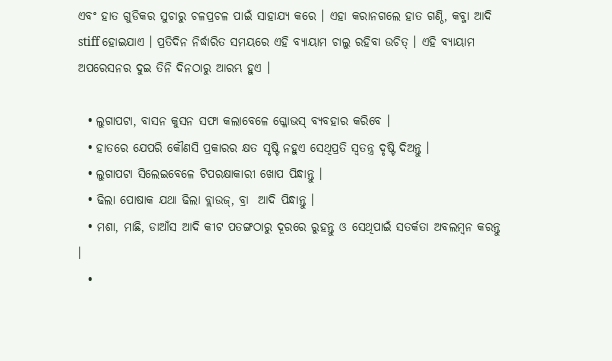ଏବଂ ହାତ ଗୁଡିକର ସୁଚାରୁ ଚଳପ୍ରଚଳ ପାଇଁ ସାହାଯ୍ୟ କରେ । ଏହା କରାନଗଲେ ହାତ ଗଣ୍ଠି, କବ୍ଜା ଆଦି stiff ହୋଇଯାଏ । ପ୍ରତିଦିନ ନିର୍ଦ୍ଧାରିତ ସମୟରେ ଏହି ବ୍ୟାୟାମ ଚାଲୁ ରହିବା ଉଚିତ୍ । ଏହି ବ୍ୟାୟାମ ଅପରେସନର ଦୁଇ ତିନି ଦିନଠାରୁ ଆରମ୍ଭ ହୁଏ ।

  • ଲୁଗାପଟା, ବାସନ କୁସନ ସଫା କଲାବେଳେ ଗ୍ଳୋଭସ୍ ବ୍ୟବହାର କରିବେ ।
  • ହାତରେ ଯେପରି କୌଣସି ପ୍ରକାରର କ୍ଷତ ସୃଷ୍ଟି ନହୁଏ ସେଥିପ୍ରତି ସ୍ଵତନ୍ତ୍ର ଦୃଷ୍ଟି ଦିଅନ୍ତୁ ।
  • ଲୁଗାପଟା ସିଲେଇବେଳେ ଟିପରକ୍ଷାକାରୀ ଖୋପ ପିନ୍ଧାନ୍ତୁ ।
  • ଢିଲା ପୋଷାକ ଯଥା ଢିଲା ବ୍ଲାଉଜ୍, ବ୍ରା  ଆଦି ପିନ୍ଧାନ୍ତୁ ।
  • ମଶା, ମାଛି, ଡାଆଁସ ଆଦି କୀଟ ପତଙ୍ଗଠାରୁ ଦୂରରେ ରୁହନ୍ତୁ ଓ ସେଥିପାଇଁ ସତର୍କତା ଅବଲମ୍ବନ କରନ୍ତୁ ।
  •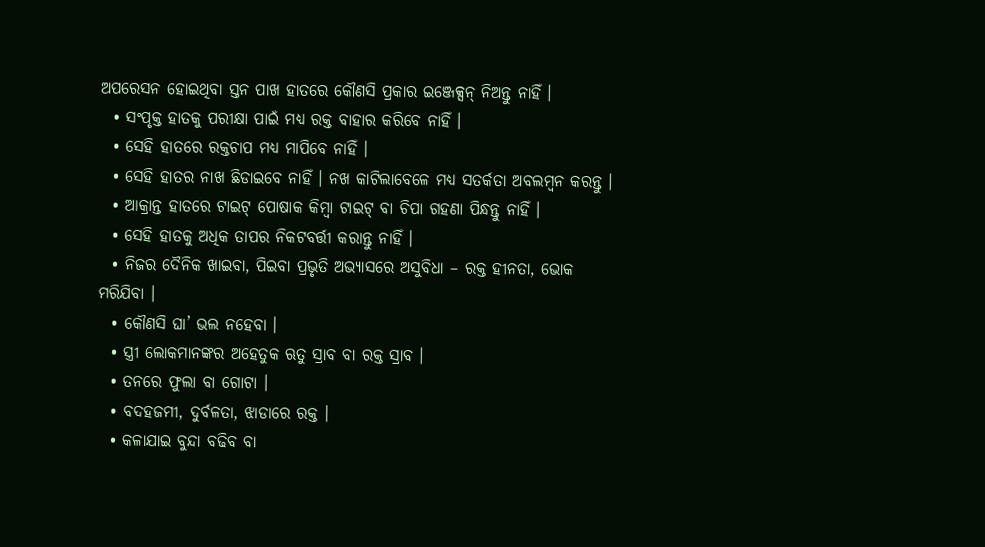ଅପରେସନ ହୋଇଥିବା ସ୍ତନ ପାଖ ହାତରେ କୌଣସି ପ୍ରକାର ଇଞ୍ଜେକ୍ସନ୍ ନିଅନ୍ତୁ ନାହିଁ ।
  • ସଂପୃକ୍ତ ହାତକୁ ପରୀକ୍ଷା ପାଇଁ ମଧ୍ୟ ରକ୍ତ ବାହାର କରିବେ ନାହିଁ ।
  • ସେହି ହାତରେ ରକ୍ତଚାପ ମଧ୍ୟ ମାପିବେ ନାହିଁ ।
  • ସେହି ହାତର ନାଖ ଛିଡାଇବେ ନାହିଁ । ନଖ କାଟିଲାବେଳେ ମଧ୍ୟ ସତର୍କତା ଅବଲମ୍ବନ କରନ୍ତୁ ।
  • ଆକ୍ରାନ୍ତ ହାତରେ ଟାଇଟ୍ ପୋଷାକ କିମ୍ବା ଟାଇଟ୍ ବା ଚିପା ଗହଣା ପିନ୍ଧନ୍ତୁ ନାହିଁ ।
  • ସେହି ହାତକୁ ଅଧିକ ତାପର ନିକଟବର୍ତ୍ତୀ କରାନ୍ତୁ ନାହିଁ ।
  • ନିଜର ଦୈନିକ ଖାଇବା, ପିଇବା ପ୍ରଭୃତି ଅଭ୍ୟାସରେ ଅସୁବିଧା – ରକ୍ତ ହୀନତା, ଭୋକ ମରିଯିବା ।
  • କୌଣସି ଘା’ ଭଲ ନହେବା ।
  • ସ୍ତ୍ରୀ ଲୋକମାନଙ୍କର ଅହେତୁକ ଋତୁ ସ୍ରାବ ବା ରକ୍ତ ସ୍ରାବ ।
  • ତନରେ ଫୁଲା ବା ଗୋଟା ।
  • ବଦହଜମୀ, ଦୁର୍ବଳତା, ଝାଡାରେ ରକ୍ତ ।
  • କଳାଯାଇ ବୁନ୍ଦା ବଢିବ ବା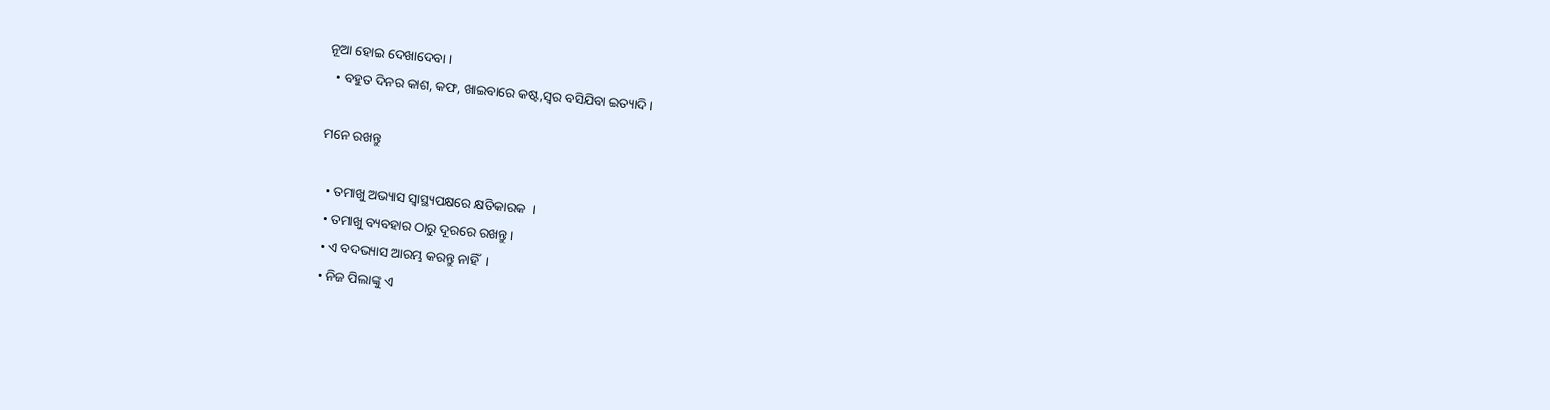ନୂଆ ହୋଇ ଦେଖାଦେବା ।
  • ବହୁତ ଦିନର କାଶ, କଫ, ଖାଇବାରେ କଷ୍ଟ,ସ୍ଵର ବସିଯିବା ଇତ୍ୟାଦି ।

ମନେ ରଖନ୍ତୁ

  • ତମାଖୁ ଅଭ୍ୟାସ ସ୍ୱାସ୍ଥ୍ୟପକ୍ଷରେ କ୍ଷତିକାରକ  ।
  • ତମାଖୁ ବ୍ୟବହାର ଠାରୁ ଦୂରରେ ରଖନ୍ତୁ ।
  • ଏ ବଦଭ୍ୟାସ ଆରମ୍ଭ କରନ୍ତୁ ନାହିଁ  ।
  • ନିଜ ପିଲାଙ୍କୁ ଏ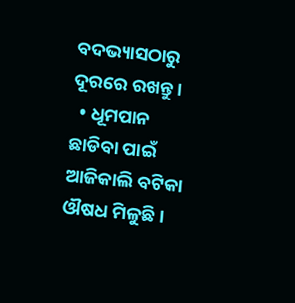ବଦଭ୍ୟାସଠାରୁ ଦୂରରେ ରଖନ୍ତୁ ।
  • ଧୂମପାନ ଛାଡିବା ପାଇଁ ଆଜିକାଲି ବଟିକା ଔଷଧ ମିଳୁଛି ।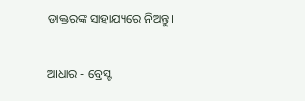ଡାକ୍ତରଙ୍କ ସାହାଯ୍ୟରେ ନିଅନ୍ତୁ।

ଆଧାର - ବ୍ରେସ୍ଟ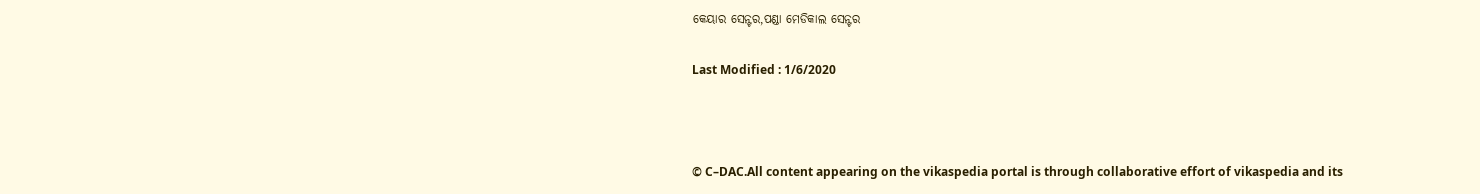କେୟାର ସେନ୍ଟର,ପଣ୍ଡା ମେଡିକାଲ ସେନ୍ଟର

Last Modified : 1/6/2020



© C–DAC.All content appearing on the vikaspedia portal is through collaborative effort of vikaspedia and its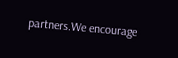partners.We encourage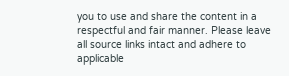you to use and share the content in a respectful and fair manner. Please leave all source links intact and adhere to applicable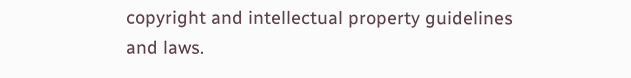copyright and intellectual property guidelines and laws.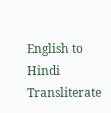English to Hindi Transliterate